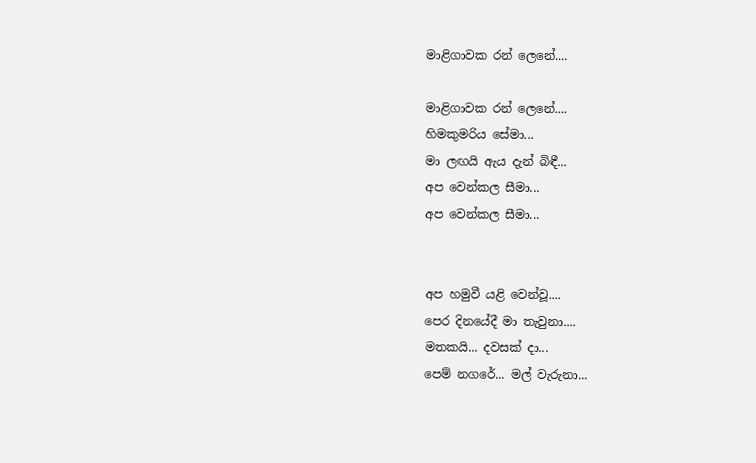මාළිගාවක රන් ලෙනේ....

මාළිගාවක රන් ලෙනේ....
හිමකුමරිය සේමා...
මා ලඟයි ඇය දැන් බිඳී...
අප වෙන්කල සීමා...
අප වෙන්කල සීමා...


අප හමුවී යළි වෙන්වූ....
පෙර දිනයේදී මා තැවුනා....
මතකයි... දවසක් දා...
පෙම් නගරේ... මල් වැරුනා...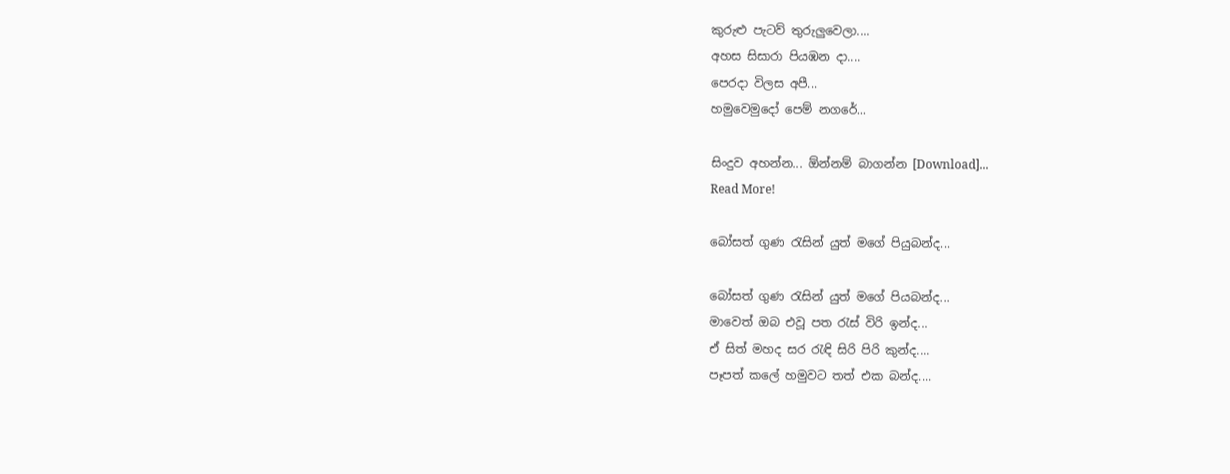කුරුළු පැටව් තුරුලුවෙලා....
අහස සිසාරා පියඹන දා....
පෙරදා විලස අපී...
හමුවෙමුදෝ පෙම් නගරේ...

සිංදුව අහන්න... ඕන්නම් බාගන්න [Download]...
Read More!

බෝසත් ගුණ ‍රැසින් යුත් මගේ පියුබන්ද...

බෝසත් ගුණ ‍රැසින් යුත් මගේ පියබන්ද...
මාවෙත් ඔබ එවූ පත ‍රැස් විරි ඉන්ද...
ඒ සිත් මහද සර ‍රැඳි සිරි පිරි කුන්ද....
පෑපත් කලේ හමුවට තත් එක බන්ද....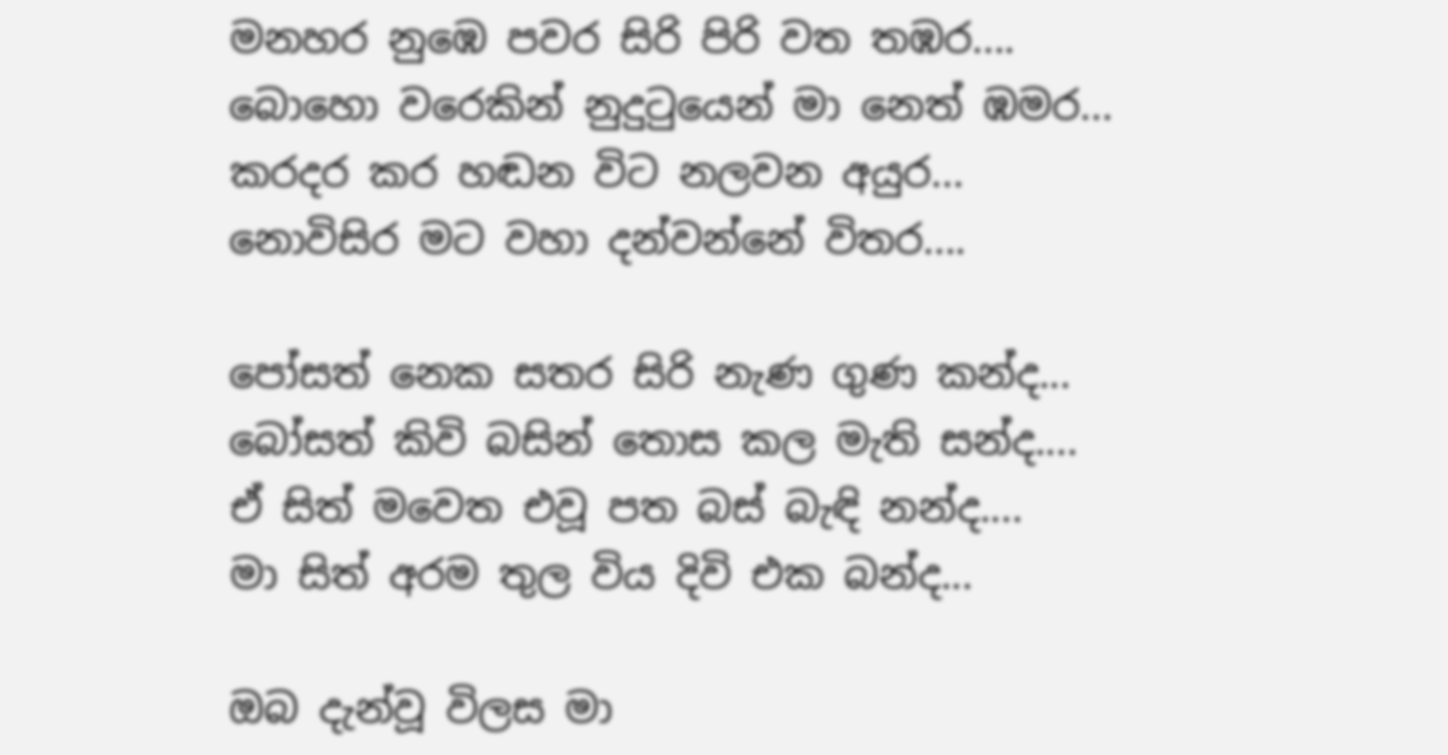මනහර නුඹෙ පවර සිරි පිරි වත තඹර....
බොහො වරෙකින් නුදු‍ටුයෙන් මා නෙත් ඹමර...
කරදර කර හඬන විට නලවන අයුර...
නොවිසිර මට වහා දන්වන්නේ විතර....

පෝසත් නෙක සතර සිරි නැණ ගුණ කන්ද...
බෝසත් කිවි බසින් තොස කල මැති සන්ද....
ඒ සිත් මවෙත එවූ පත බස් බැඳි නන්ද....
මා සිත් අරම තුල විය දිවි එක බන්ද...

ඔබ දැන්වූ විලස මා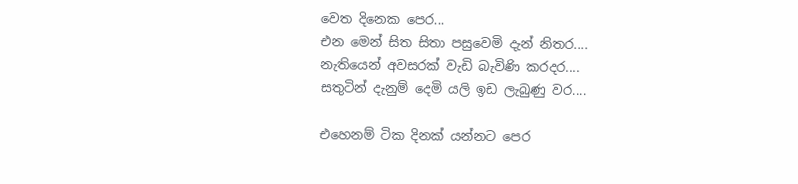වෙත දිනෙක පෙර...
එන මෙන් සිත සිතා පසුවෙමි දැන් නිතර....
නැතියෙන් අවසරක් වැඩි බැවිණි කරදර....
සතුටින් දැනුම් දෙමි යලි ඉඩ ලැබුණු වර....

එහෙනම් ටික දිනක් යන්නට පෙර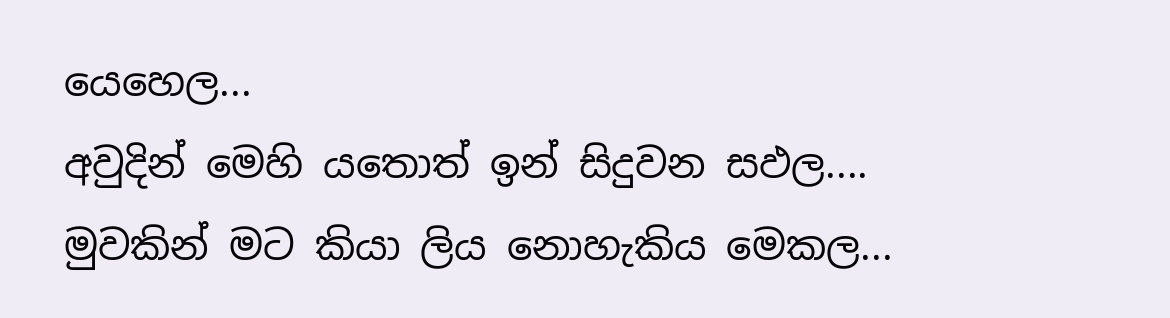යෙහෙල...
අවුදින් මෙහි යතොත් ඉන් සිදුවන සඵල....
මුවකින් මට කියා ලිය නොහැකිය මෙකල...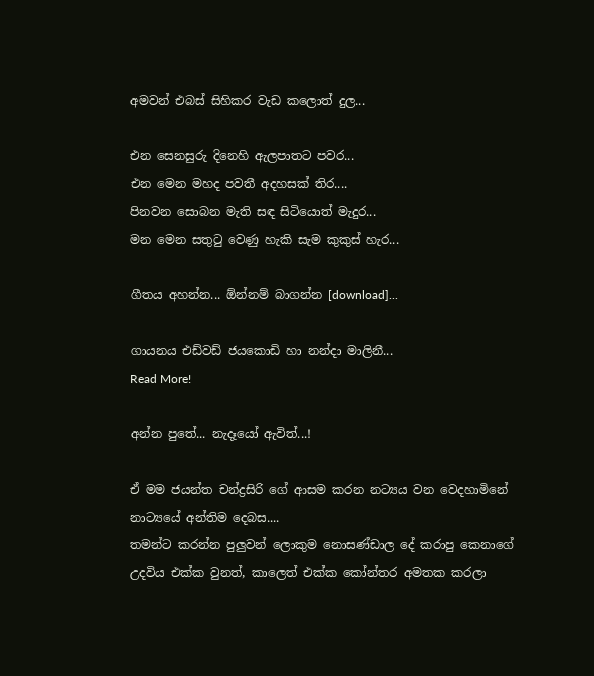අමවන් එබස් සිහිකර වැඩ කලොත් දුල...

එන සෙනසුරු දිනෙහි ඇලපාතට පවර...
එන මෙන මහද පවතී අදහසක් තිර....
පිනවන සොබන මැති සඳ සිටියොත් මැදුර...
මන මෙන සතු‍ටු වෙණු හැකි සැම කුකුස් හැර...

ගීතය අහන්න... ඕන්නම් බාගන්න [download]...

ගායනය එඩ්වඩ් ජයකොඩි හා නන්දා මාලිනී...
Read More!

අන්න පුතේ... නැදෑයෝ ඇවිත්...!

ඒ මම ජයන්ත චන්ද්‍රසිරි ගේ ආසම කරන නට්‍යය වන වෙදහාමිනේ නාට්‍යයේ අන්තිම දෙබස....
තමන්ට කරන්න පුලුවන් ලොකුම නොසණ්ඩාල දේ කරාපු කෙනාගේ උදවිය එක්ක වුනත්, කාලෙත් එක්ක කෝන්තර අමතක කරලා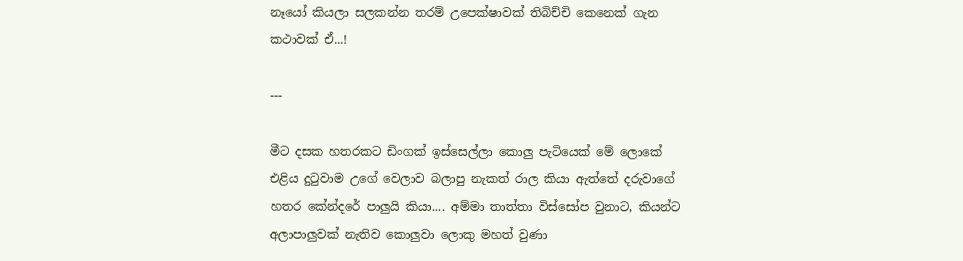නෑයෝ කියලා සලකන්න තරම් උපෙක්ෂාවක් තිබිච්චි කෙනෙක් ගැන කථාවක් ඒ...!

---

මීට දසක හතරකට ඩිංගක් ඉස්සෙල්ලා කොලු පැටියෙක් මේ ලොකේ එළිය දු‍ටුවාම උගේ වෙලාව බලාපු නැකත් රාල කියා ඇත්තේ දරුවාගේ හතර කේන්දරේ පාලුයි කියා.... අම්මා තාත්තා විස්සෝප වුනාට, කියන්ට අලාපාලුවක් නැතිව කොලුවා ලොකු මහත් වුණා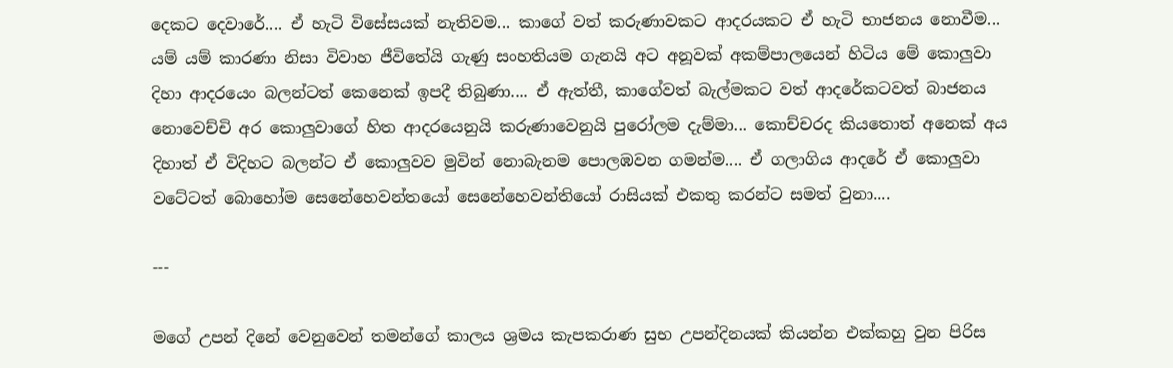දෙකට දෙවාරේ.... ඒ හැටි විසේසයක් නැතිවම... කාගේ වත් කරුණාවකට ආදරයකට ඒ හැටි භාජනය නොවීම... යම් යම් කාරණා නිසා විවාහ ජීවිතේයි ගැණු සංහතියම ගැනයි අට අනූවක් අකම්පාලයෙන් හිටිය මේ කොලුවා දිහා ආදරයෙං බලන්ටත් කෙනෙක් ඉපදී තිබුණා.... ඒ ඇත්තී, කාගේවත් බැල්මකට වත් ආදරේකටවත් බාජනය නොවෙච්චි අර කොලුවාගේ හිත ආදරයෙනුයි කරුණාවෙනුයි පුරෝලම දැම්මා... කොච්චරද කියතොත් අනෙක් අය දිහාත් ඒ විදිහට බලන්ට ඒ කොලුවව මුවින් නොබැනම පොලඹවන ගමන්ම.... ඒ ගලාගිය ආදරේ ඒ කොලුවා වටේටත් බොහෝම සෙනේහෙවන්තයෝ සෙනේහෙවන්තියෝ රාසියක් එකතු කරන්ට සමත් වුනා....

---

මගේ උපන් දිනේ වෙනුවෙන් තමන්ගේ කාලය ශ්‍රමය කැපකරාණ සුභ උපන්දිනයක් කියන්න එක්කහු වුන පිරිස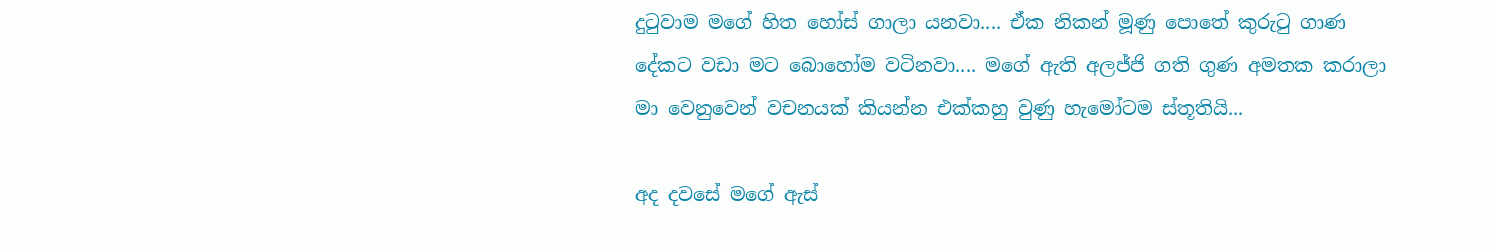දු‍ටුවාම මගේ හිත හෝස් ගාලා යනවා.... ඒක නිකන් මූණු පොතේ කුරු‍ටු ගාණ දේකට වඩා මට බොහෝම වටිනවා.... මගේ ඇති අලජ්ජි ගති ගුණ අමතක කරාලා මා වෙනුවෙන් වචනයක් කියන්න එක්කහු වුණු හැමෝටම ස්තූතියි...

අද දවසේ මගේ ඇස්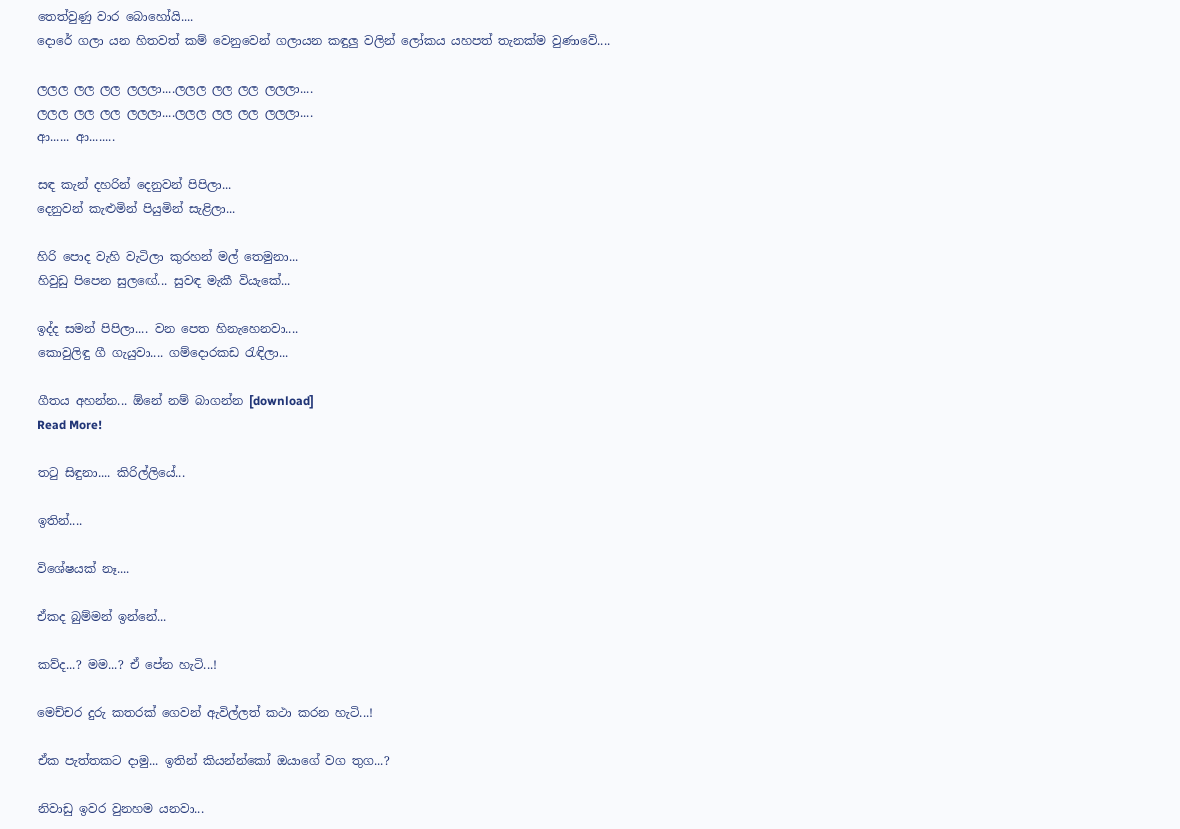තෙත්වුණු වාර බොහෝයි....
දොරේ ගලා යන හිතවත් කම් වෙනුවෙන් ගලායන කඳුලු වලින් ලෝකය යහපත් තැනක්ම වුණාවේ....

ලලල ලල ලල ලලලා....ලලල ලල ලල ලලලා....
ලලල ලල ලල ලලලා....ලලල ලල ලල ලලලා....
ආ...... ආ........

සඳ කැන් දහරින් දෙනුවන් පිපිලා...
දෙනුවන් කැළුමින් පියුමින් සැළිලා...

හිරි පොද වැහි වැටිලා කුරහන් මල් තෙමුනා...
හිවුඩු පිපෙන සුල‍ඟේ... සුවඳ මැකී වියැකේ...

ඉද්ද සමන් පිපිලා.... වන පෙත හිනැහෙනවා....
කොවුලිඳු ගී ගැයුවා.... ගම්දොරකඩ ‍රැඳිලා...

ගීතය අහන්න... ඕනේ නම් බාගන්න [download]
Read More!

ත‍ටු සිඳුනා.... කිරිල්ලියේ...

ඉතින්....

විශේෂයක් නෑ....

ඒකද බුම්මන් ඉන්නේ...

කව්ද...? මම...? ඒ පේන හැටි...!

මෙච්චර දුරු කතරක් ගෙවන් ඇවිල්ලත් කථා කරන හැටි...!

ඒක පැත්තකට දාමු... ඉතින් කියන්න්කෝ ඔයාගේ වග තුග...?

නිවාඩු ඉවර වුනහම යනවා...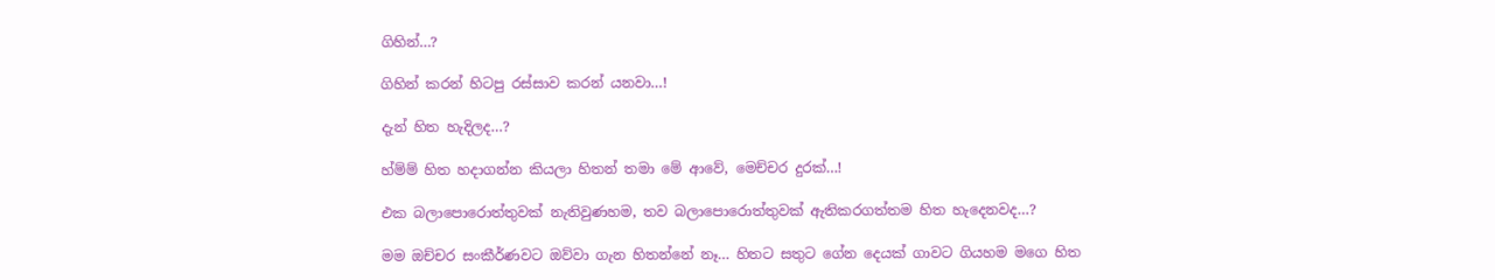ගිහින්...?

ගිහින් කරන් හිටපු රස්සාව කරන් යනවා...!

දැන් හිත හැදිලද...?

හ්ම්ම් හිත හදාගන්න කියලා හිතන් තමා මේ ආවේ, මෙච්චර දුරක්...!

එක බලාපොරොත්තුවක් නැතිවුණහම, තව බලාපොරොත්තුවක් ඇතිකරගත්තම හිත හැදෙනවද...?

මම ඔච්චර සංකීර්ණවට ඔව්වා ගැන හිතන්නේ නෑ... හිතට සතුට ගේන දෙයක් ගාවට ගියහම මගෙ හිත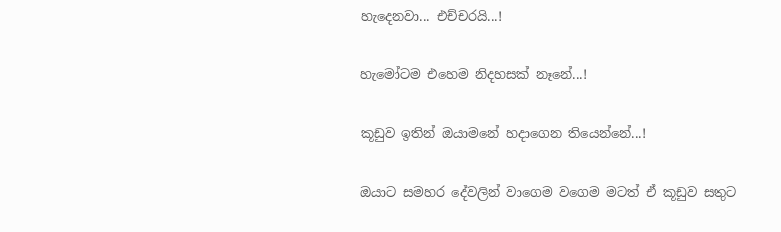හැදෙනවා... එච්චරයි...!

හැමෝටම එහෙම නිදහසක් නෑනේ...!

කූඩුව ඉතින් ඔයාමනේ හදාගෙන තියෙන්නේ...!

ඔයාට සමහර දේවලින් වාගෙම වගෙම මටත් ඒ කූඩුව සතුට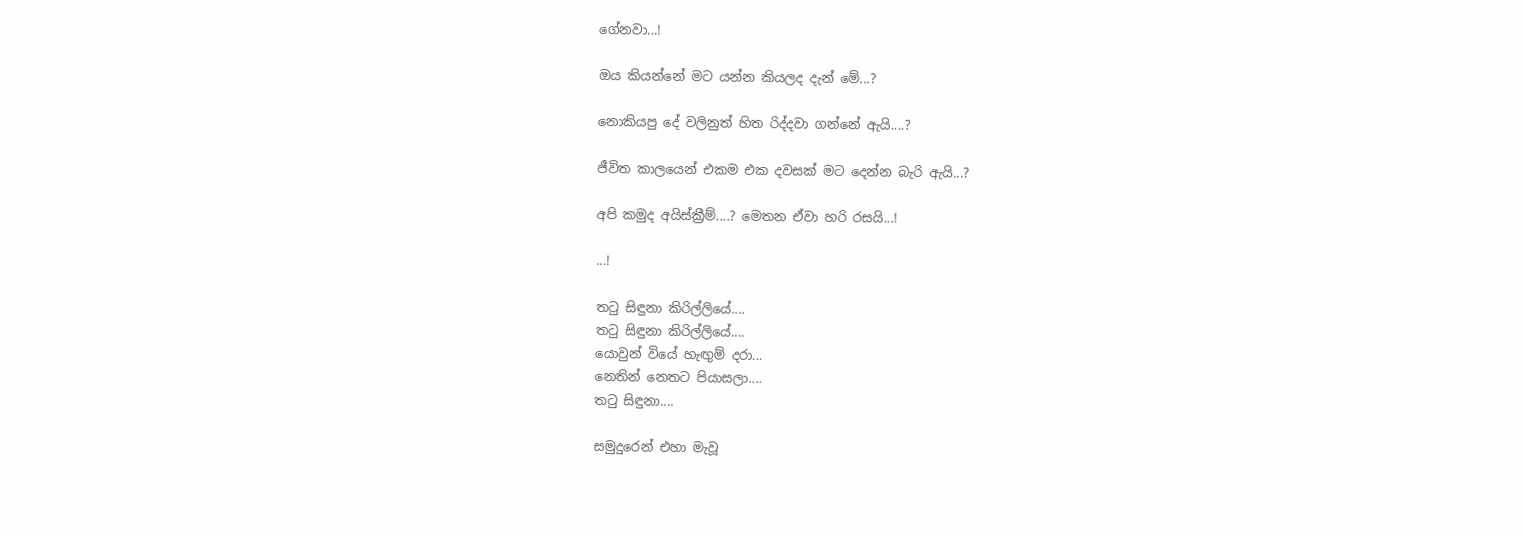ගේනවා...!

ඔය කියන්නේ මට යන්න කියලද දැන් මේ...?

නොකියපු දේ වලිනුත් හිත රිද්දවා ගන්නේ ඇයි....?

ජීවිත කාලයෙන් එකම එක දවසක් මට දෙන්න බැරි ඇයි...?

අපි කමුද අයිස්ක්‍රීම්....? මෙතන ඒවා හරි රසයි...!

...!

ත‍ටු සිඳුනා කිරිල්ලියේ....
ත‍ටු සිඳුනා කිරිල්ලියේ....
යොවුන් වියේ හැඟුම් දරා...
නෙතින් නෙතට පියාසලා....
ත‍ටු සිඳුනා....

සමුදුරෙන් එහා මැවූ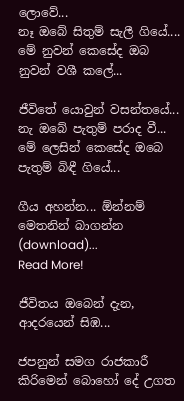ලොවේ...
නෑ ඔබේ සිතුම් සැලී ගියේ....
මේ නුවන් කෙසේද ඔබ නුවන් වශී කලේ...

ජීවිතේ යොවුන් වසන්තයේ...
නැ ඔබේ පැතුම් පරාද වී...
මේ ලෙසින් කෙසේද ඔබෙ පැතුම් බිඳී ගියේ...

ගීය අහන්න... ඕන්නම් මෙතනින් බාගන්න (download)...
Read More!

ජීවිතය ඔබෙන් දැන, ආදරයෙන් සිඹ...

ජපනුන් සමග රාජකාරී කිරිමෙන් බොහෝ දේ උගත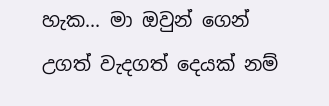හැක... මා ඔවුන් ගෙන් උගත් වැදගත් දෙයක් නම්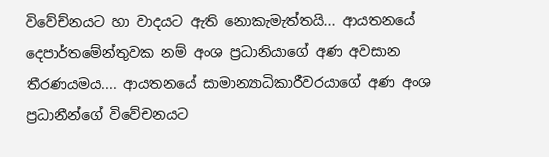විවේච්නයට හා වාදයට ඇති නොකැමැත්තයි... ආයතනයේ දෙපාර්තමේන්තුවක නම් අංශ ප්‍රධානියාගේ අණ අවසාන තීරණයමය.... ආයතනයේ සාමාන්‍යාධිකාරීවරයාගේ අණ අංශ ප්‍රධානීන්ගේ විවේචනයට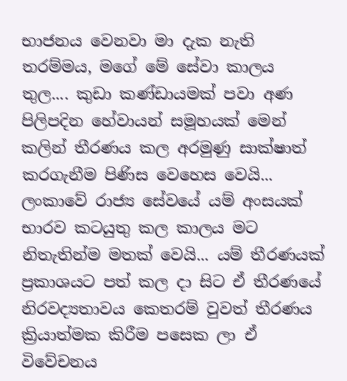භාජනය වෙනවා මා දැක නැති තරම්මය, මගේ මේ සේවා කාලය තුල.... කුඩා කණ්ඩායමක් පවා අණ පිලිපදින හේවායන් සමූහයක් මෙන් කලින් තීරණය කල අරමුණු සාක්ෂාත් කරගැනීම පිණිස වෙහෙස වෙයි... ලංකාවේ රාජ්‍ය සේවයේ යම් අංසයක් භාරව කටයුතු කල කාලය මට නිතැතින්ම මතක් වෙයි... යම් තීරණයක් ප්‍රකාශයට පත් කල දා සිට ඒ තීරණයේ නිරවද්‍යතාවය කෙතරම් වුවත් තීරණය ක්‍රියාත්මක කිරීම පසෙක ලා ඒ විවේචනය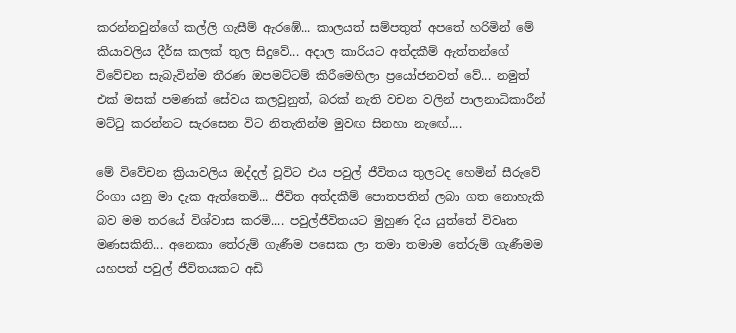කරන්නවුන්ගේ කල්ලි ගැසීම් ඇරඹේ... කාලයත් සම්පතුත් අපතේ හරිමින් මේ කියාවලිය දීර්ඝ කලක් තුල සිදුවේ... අදාල කාරියට අත්දකීම් ඇත්තන්ගේ විවේචන සැබැවින්ම තීරණ ඔපමට්ටම් කිරීමෙහිලා ප්‍රයෝජනවත් වේ... නමුත් එක් මසක් පමණක් සේවය කලවුනුත්, බරක් නැති වචන වලින් පාලනාධිකාරීන් මට්‍ටු කරන්නට සැරසෙන විට නිතැතින්ම මුවඟ සිනහා නැ‍ඟේ....

මේ විවේචන ක්‍රියාවලිය ඔද්දල් වූවිට එය පවුල් ජීවිතය තුලටද හෙමින් සීරුවේ රිංගා යනු මා දැක ඇත්තෙමි... ජීවිත අත්දකීම් පොතපතින් ලබා ගත නොහැකි බව මම තරයේ විශ්වාස කරමි.... පවුල්ජීවිතයට මුහුණ දිය යුත්තේ විවෘත මණසකිනි... අනෙකා තේරුම් ගැණීම පසෙක ලා තමා තමාම තේරුම් ගැණීමම යහපත් පවුල් ජීවිතයකට අඩි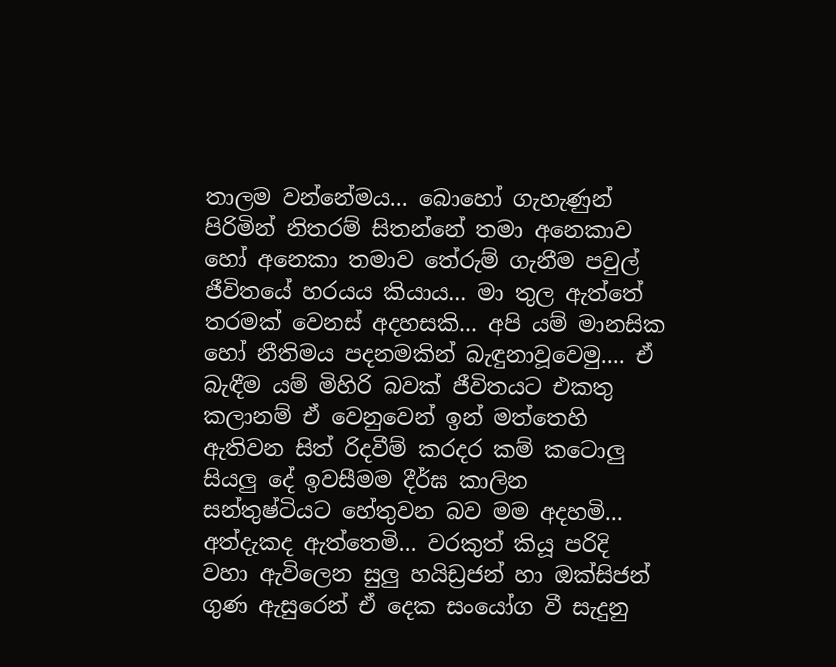තාලම වන්නේමය... බොහෝ ගැහැණුන් පිරිමින් නිතරම් සිතන්නේ තමා අනෙකාව හෝ අනෙකා තමාව තේරුම් ගැනීම පවුල් ජීවිතයේ හරයය කියාය... මා තුල ඇත්තේ තරමක් වෙනස් අදහසකි... අපි යම් මානසික හෝ නීතිමය පදනමකින් බැඳුනාවූවෙමු.... ඒ බැඳීම යම් මිහිරි බවක් ජීවිතයට එකතු කලානම් ඒ වෙනුවෙන් ඉන් මත්තෙහි ඇතිවන සිත් රිදවීම් කරදර කම් කටොලු සියලු දේ ඉවසීමම දීර්ඝ කාලින සන්තුෂ්ටියට හේතුවන බව මම අදහමි... අත්දැකද ඇත්තෙමි... වරකුත් කියූ පරිදි වහා ඇවිලෙන සුලු හයිඩ්‍රජන් හා ඔක්සිජන් ගුණ ඇසුරෙන් ඒ දෙක සංයෝග වී සැදුනු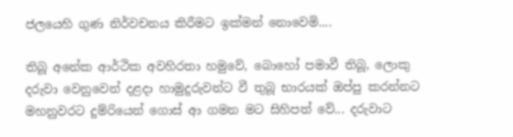ජලයෙහි ගුණ නිර්වචනය කිරීමට ඉක්මන් නොවෙමි....

තිබූ අනේක ආර්ථික අවහිරතා හමුවේ, බොහෝ පමාවී තිබූ, ලොකු දරුවා වෙනුවෙන් දළදා හාමුදුරුවන්ට වී තුබූ භාරයක් ඔප්පු කරන්නට මහනුවරට දුම්රියෙන් ගොස් ආ ගමන මට සිහිපත් වේ... දරුවාට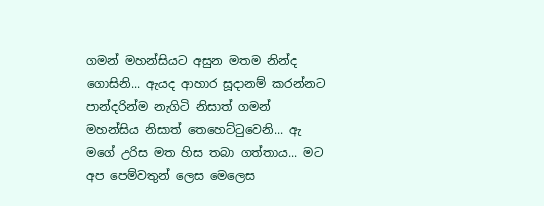ගමන් මහන්සියට අසුන මතම නින්ද ගොසිනි... ඇයද ආහාර සූදානම් කරන්නට පාන්දරින්ම නැගිටි නිසාත් ගමන් මහන්සිය නිසාත් තෙහෙට්‍ටුවෙනි... ඇ මගේ උරිස මත හිස තබා ගත්තාය... මට අප පෙම්වතුන් ලෙස මෙලෙස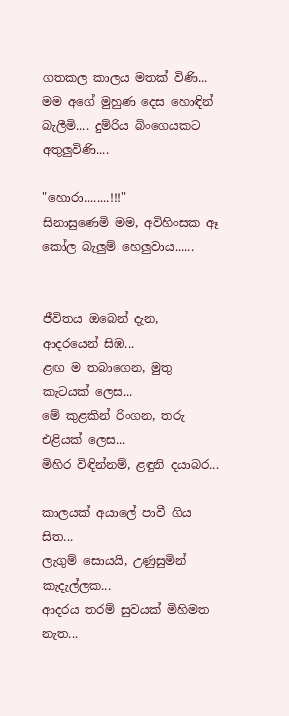ගතකල කාලය මතක් විණි... මම අගේ මුහුණ දෙස හොඳින් බැලීමි.... දුම්රිය බිංගෙයකට අතුලුවිණි....

"හොරා........!!!"
සිනාසුණෙමි මම, අවිහිංසක ඈ කෝල බැලුම් හෙලුවාය......


ජීවිතය ඔබෙන් දැන, ආදරයෙන් සිඹ...
ළඟ ම තබාගෙන, මුතු කැටයක් ලෙස...
මේ කුළකින් රිංගන, තරු එළියක් ලෙස...
මිහිර විඳින්නම්, ළඳුනි දයාබර...

කාලයක් අයාලේ පාවී ගිය සිත...
ලැගුම් සොයයි, උණුසුමින් කැදැල්ලක...
ආදරය තරම් සුවයක් මිහිමත නැත...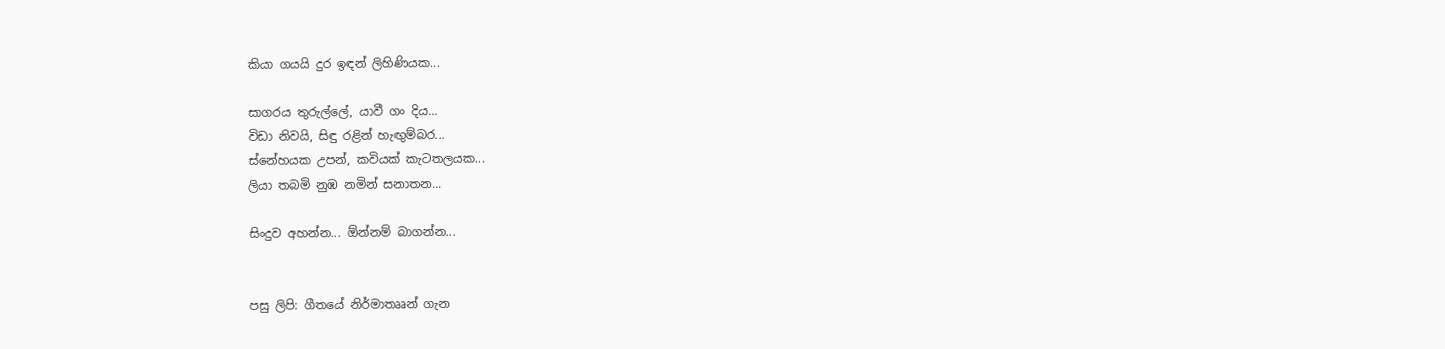කියා ගයයි දුර ඉඳන් ලිහිණියක...

සාගරය තුරුල්ලේ, යාවී ගං දිය...
විඩා නිවයි, සිඳු රළින් හැඟුම්බර...
ස්නේහයක උපන්, කවියක් කැටතලයක...
ලියා තබමි නුඹ නමින් සනාතන...

සිංදුව අහන්න... ඕන්නම් බාගන්න...


පසු ලිපි: ගීතයේ නිර්මාතෲන් ගැන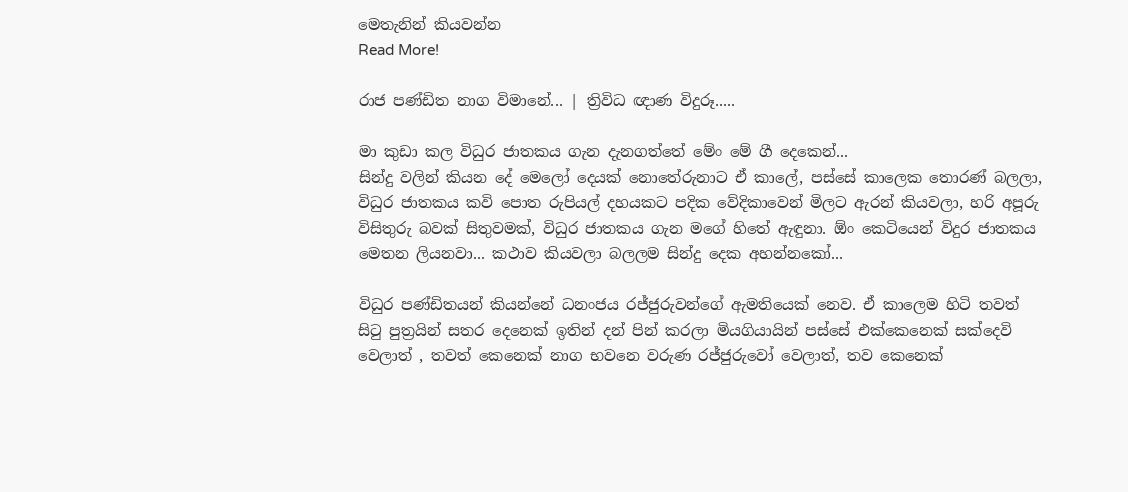මෙතැනින් කියවන්න
Read More!

රාජ පණ්ඩිත නාග විමානේ... | ත්‍රිවිධ ඥාණ විදුරූ.....

මා කුඩා කල විධුර ජාතකය ගැන දැනගත්තේ මේං මේ ගී දෙකෙන්...
සින්දු වලින් කියන දේ මෙලෝ දෙයක් නොතේරුනාට ඒ කාලේ, පස්සේ කාලෙක තොරණ් බලලා, විධුර ජාතකය කවි පොත රුපියල් දහයකට පදික වේදිකාවෙන් මිලට ඇරන් කියවලා, හරි අපූරු විසිතුරු බවක් සිතුවමක්, විධුර ජාතකය ගැන මගේ හිතේ ඇඳුනා. ඕං කෙටියෙන් විදුර ජාතකය මෙතන ලියනවා... කථාව කියවලා බලලම සින්දු දෙක අහන්නකෝ...

විධුර පණ්ඩිතයන් කියන්නේ ධනංජය රජ්ජුරුවන්ගේ ඇමතියෙක් නෙව. ඒ කාලෙම හිටි තවත් සි‍ටු පුත්‍රයින් සතර දෙනෙක් ඉතින් දන් පින් කරලා මියගියායින් පස්සේ එක්කෙනෙක් සක්දෙවි වෙලාත් , තවත් කෙනෙක් නාග භවනෙ වරුණ රජ්ජුරුවෝ වෙලාත්, තව කෙනෙක්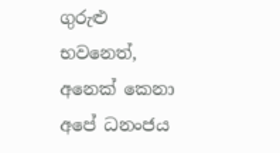ගුරුළු භවනෙත්, අනෙක් කෙනා අපේ ධනංජය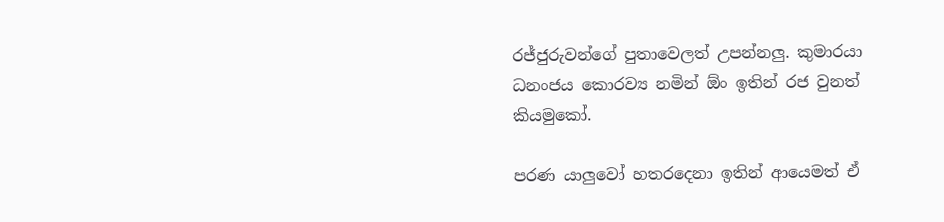රජ්ජුරුවන්ගේ පුතාවෙලත් උපන්නලු. කුමාරයා ධනංජය කොරව්‍ය නමින් ඕං ඉතින් රජ වුනත් කියමුකෝ.

පරණ යාලුවෝ හතරදෙනා ඉතින් ආයෙමත් ඒ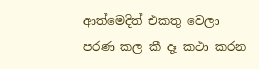ආත්මෙදිත් එකතු වෙලා පරණ කල කී දෑ කථා කරන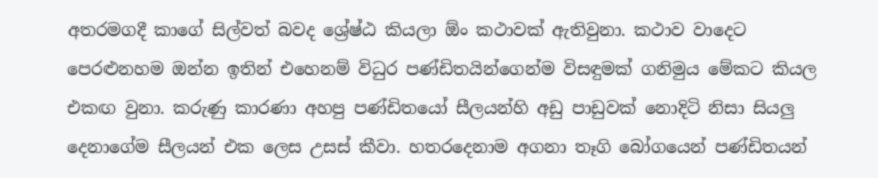අතරමගදී කාගේ සිල්වත් බවද ශ්‍රේෂ්ඨ කියලා ඕං කථාවක් ඇතිවුනා. කථාව වාදෙට පෙරළුනහම ඔන්න ඉතින් එහෙනම් විධුර පණ්ඩිතයින්ගෙන්ම විසඳුමක් ගනිමුය මේකට කියල එකඟ වුනා. කරුණු කාරණා අහපු පණ්ඩිතයෝ සීලයන්හි අඩු පාඩුවක් නොදිටි නිසා සියලු දෙනාගේම සීලයන් එක ලෙස උසස් කීවා. හතරදෙනාම අගනා තෑගි බෝගයෙන් පණ්ඩිතයන්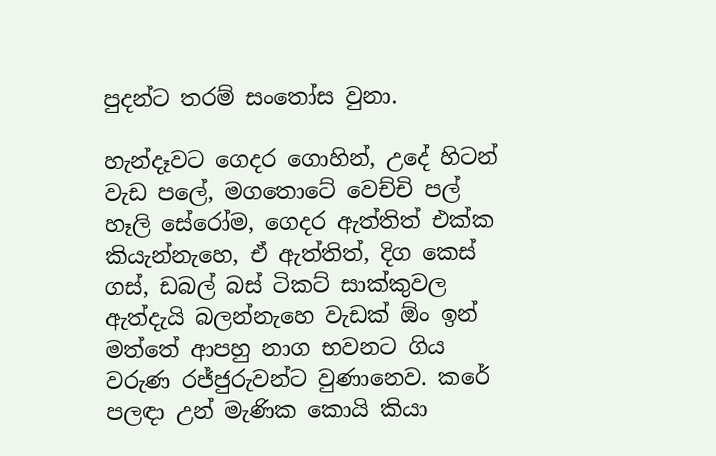පුදන්ට තරම් සං‍තෝස වුනා.

හැන්දෑවට ගෙදර ගොහින්, උදේ හිටන් වැඩ පලේ, මගතොටේ වෙච්චි පල් හෑලි සේරෝම, ගෙදර ඇත්තිත් එක්ක කියැන්නැහෙ, ඒ ඇත්තිත්, දිග කෙස් ගස්, ඩබල් බස් ටිකට් සාක්කුවල ඇත්දැයි බලන්නැහෙ වැඩක් ඕං ඉන් මත්තේ ආපහු නාග භවනට ගිය වරුණ රජ්ජුරුවන්ට වුණානෙව. කරේ පලඳා උන් මැණික කොයි කියා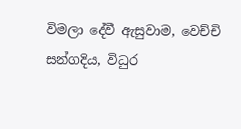විමලා දේවී ඇසුවාම, වෙච්චි සන්ගදිය, විධුර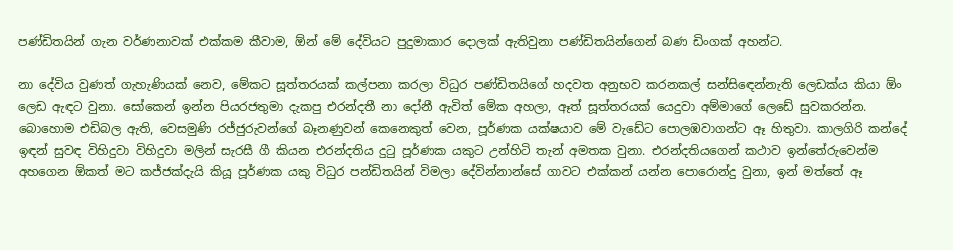පණ්ඩිතයින් ගැන වර්ණනාවක් එක්කම කීවාම, ඕන් මේ දේවියට පුදුමාකාර දොලක් ඇතිවුනා පණ්ඩිතයින්ගෙන් බණ ඩිංගක් අහන්ට.

නා දේවිය වුණත් ගැහැණියක් නෙව, මේකට සූත්තරයක් කල්පනා කරලා විධුර පණ්ඩිතයිගේ හදවත අනුභව කරනකල් සන්සි‍ඳෙන්නැති ලෙඩක්ය කියා ඕං ලෙඩ ඇඳට වුනා. සෝකෙන් ඉන්න පියරජතුමා දැකපු එරන්දතී නා දෝනී ඇවිත් මේක අහලා, ඈත් සූත්තරයක් යෙදුවා අම්මාගේ ලෙඩේ සුවකරන්න. බොහොම එඩිබල ඇති, වෙසමුණි රජ්ජුරුවන්ගේ බෑනණුවන් කෙනෙකුත් වෙන, පූර්ණක යක්ෂයාව මේ වැඩේට පොලඹවාගන්ට ඈ හිතුවා. කාලගිරි කන්දේ ඉඳන් සුවඳ විහිදුවා විහිදුවා මලින් සැරසී ගී කියන එරන්දතිය දු‍ටු පූර්ණක යකුට උන්හිටි තැන් අමතක වුනා. එරන්දතියගෙන් කථාව ඉන්තේරුවෙන්ම අහගෙන ඕකත් මට කජ්ජක්දැයි කියූ පූර්ණක යකු විධුර පන්ඩිතයින් විමලා දේවින්නාන්සේ ගාවට එක්කන් යන්න පොරොන්දු වුනා, ඉන් මත්තේ ඈ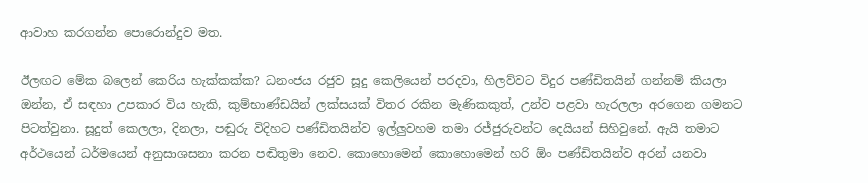ආවාහ කරගන්න පොරොන්දුව මත.

ඊලඟට මේක බලෙන් කෙරිය හැක්කක්ක? ධනංජය රජුව සූදු කෙලියෙන් පරදවා, හිලව්වට විදුර පණ්ඩිතයින් ගන්නම් කියලා ඔන්න, ඒ සඳහා උපකාර විය හැකි, කුම්භාණ්ඩයින් ලක්සයක් විතර රකින මැණිකකුත්, උන්ව පළවා හැරලලා අරගෙන ගමනට පිටත්වුනා. සූදුත් කෙලලා, දිනලා, පඬුරු විදිහට පණ්ඩිතයින්ව ඉල්ලුවහම තමා රජ්ජුරුවන්ට දෙයියන් සිහිවුනේ. ඇයි තමාට අර්ථයෙන් ධර්මයෙන් අනුසාශසනා කරන පඬිතුමා නෙව. කොහොමෙන් කොහොමෙන් හරි ඕං පණ්ඩිතයින්ව අරන් යනවා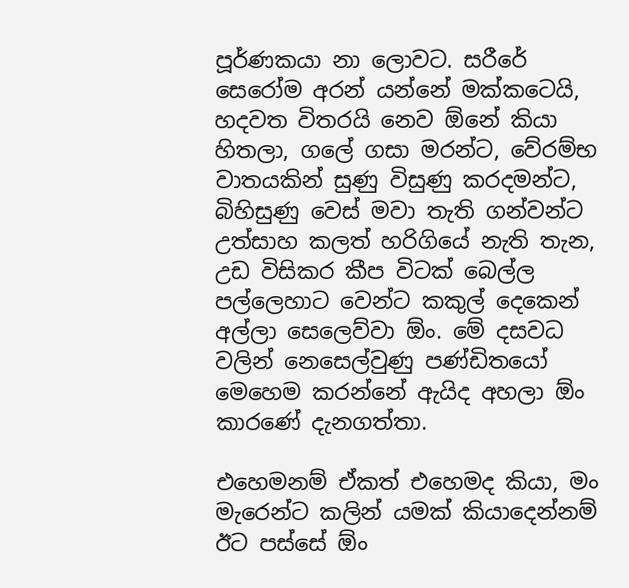පූර්ණකයා නා ලොවට. සරීරේ සෙරෝම අරන් යන්නේ මක්කටෙයි, හදවත විතරයි නෙව ඕනේ කියා හිතලා, ගලේ ගසා මරන්ට, වේරම්භ වාතයකින් සුණු විසුණු කරදමන්ට, බිහිසුණු වෙස් මවා තැති ගන්වන්ට උත්සාහ කලත් හරිගියේ නැති තැන, උඩ විසිකර කීප විටක් බෙල්ල පල්ලෙහාට වෙන්ට කකුල් දෙකෙන් අල්ලා සෙලෙව්වා ඕං. මේ දසවධ වලින් නෙසෙල්වුණු පණ්ඩිතයෝ මෙහෙම කරන්නේ ඇයිද අහලා ඕං කාරණේ දැනගත්තා.

එහෙමනම් ඒකත් එහෙමද කියා, මං මැරෙන්ට කලින් යමක් කියාදෙන්නම් ඊට පස්සේ ඕං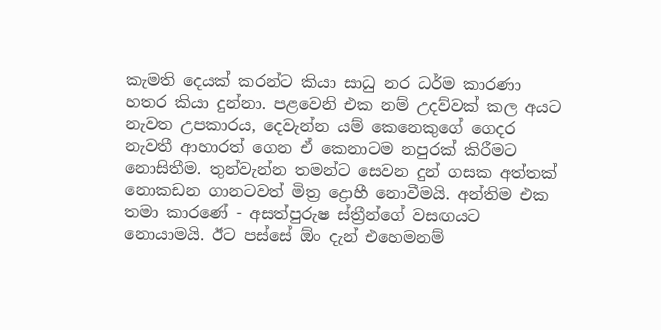කැමති දෙයක් කරන්ට කියා සාධු නර ධර්ම කාරණා හතර කියා දුන්නා. පළවෙනි එක නම් උදව්වක් කල අයට නැවත උපකාරය, දෙවැන්න යම් කෙනෙකුගේ ගෙදර නැවතී ආහාරත් ගෙන ඒ කෙනාටම නපුරක් කිරීමට නොසිතීම. තුන්වැන්න තමන්ට සෙවන දුන් ගසක අත්තක් නොකඩන ගානටවත් මිත්‍ර ද්‍රොහී නොවීමයි. අන්තිම එක තමා කාරණේ - අසත්පුරුෂ ස්ත්‍රීන්ගේ වසඟයට නොයාමයි. ඊට පස්සේ ඕං දැන් එහෙමනම්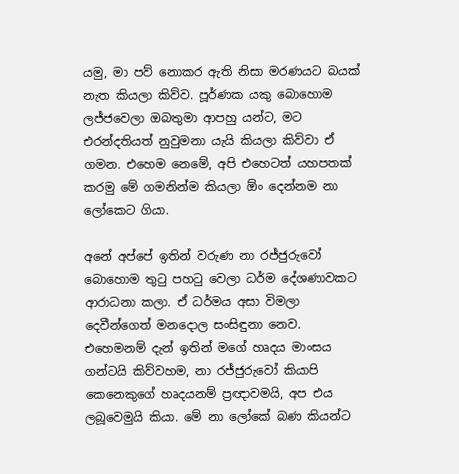යමු, මා පව් නොකර ඇති නිසා මරණයට බයක් නැත කියලා කිව්ව. පූර්ණක යකු බොහොම ලජ්ජවෙලා ඔබතුමා ආපහු යන්ට, මට එරන්දතියත් නුවුමනා යැයි කියලා කිව්වා ඒ ගමන. එහෙම නෙමේ, අපි එහෙටත් යහපතක් කරමු මේ ගමනින්ම කියලා ඕං දෙන්නම නා ලෝකෙට ගියා.

අනේ අප්පේ ඉතින් වරුණ නා රජ්ජුරුවෝ බොහොම තු‍ටු පහ‍ටු වෙලා ධර්ම දේශණාවකට ආරාධනා කලා. ඒ ධර්මය අසා විමලා දෙවීන්ගෙත් මනදොල සංසිඳුනා නෙව. එහෙමනම් දැන් ඉතින් මගේ හෘදය මාංසය ගන්ටයි කිව්වහම, නා රජ්ජුරුවෝ කියාපි කෙනෙකුගේ හෘදයනම් ප්‍රඥාවමයි, අප එය ලබූවෙමුයි කියා. මේ නා ලෝකේ බණ කියන්ට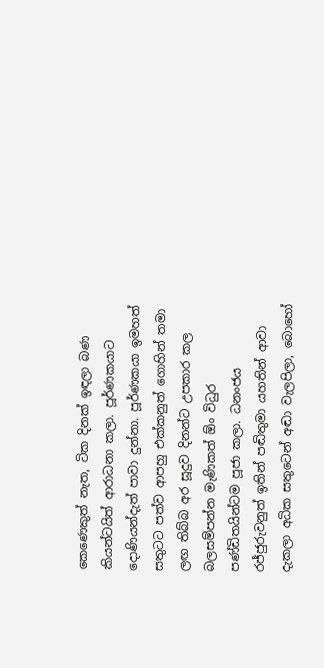කෙණෙකුත් නැත, ටික දිනක් ඉඳලා බණ කියන්ටයිත් ආරාධනා කලා. පූර්ණකයාට දොණියන්දැත් පාවා දුන්නා. පූර්ණකයා ඉමහත් සතුටට පත්ව ආපහු එක්කනුත් ගොහින් තමා ලඟ තිබ්බ අර සූදුව දිනන්ට උපකාර කල බලසම්පන්න මැණිකත් ඕං විධුර පණ්ඩිතයින්ටම පූජා කලා. ධනංජය රජ්ජුරුවනුත් ඉතින් පඬිතුමා යහතින් ආවා දැකලා අධික සතුටෙන් අඬා වැලපිලා, බොහෝ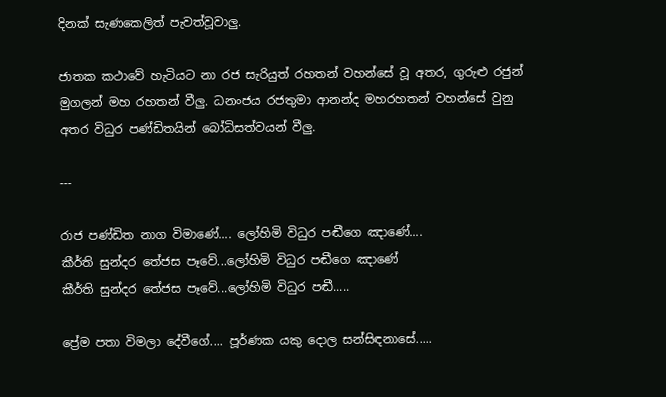දිනක් සැණකෙලිත් පැවත්වූවාලු.

ජාතක කථාවේ හැටියට නා රජ සැරියුත් රහතන් වහන්සේ වූ අතර, ගුරුළු රජුන් මුගලන් මහ රහතන් වීලු. ධනංජය රජතුමා ආනන්ද මහරහතන් වහන්සේ වුනු අතර විධුර පණ්ඩිතයින් බෝධිසත්වයන් වීලු.

---

රාජ පණ්ඩිත නාග විමාණේ.... ලෝහිමි විධුර පඬීගෙ ඤාණේ....
කීර්ති සුන්දර තේජස පෑවේ...ලෝහිමි විධුර පඬීගෙ ඤාණේ
කීර්ති සුන්දර තේජස පෑවේ...ලෝහිමි විධුර පඬී.....

ප්‍රේම පතා විමලා දේවීගේ.... පූර්ණක යකු දොල සන්සිඳනාසේ.....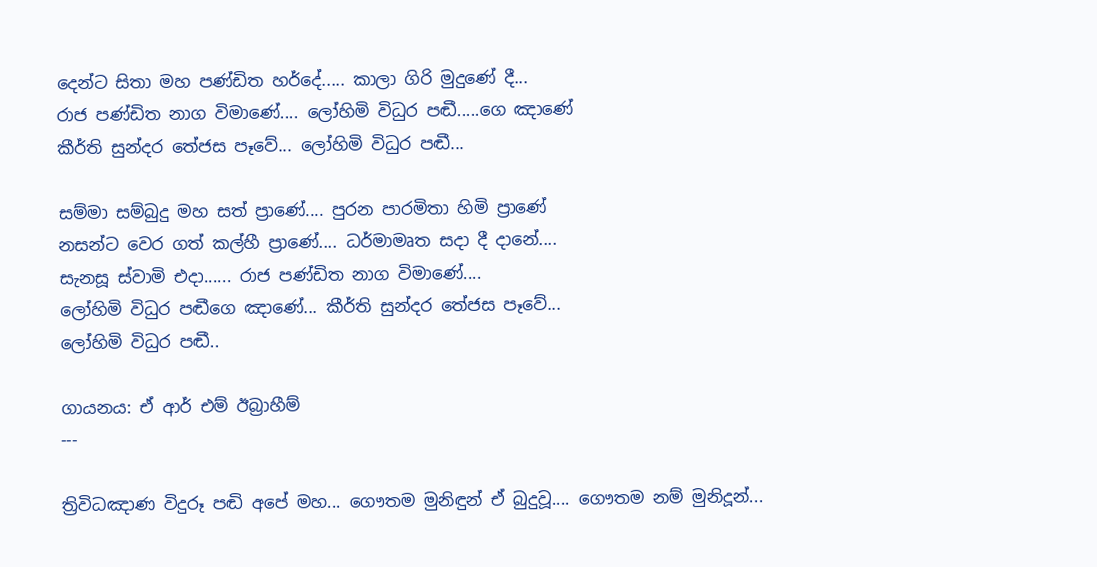දෙන්ට සිතා මහ පණ්ඩිත හර්දේ..... කාලා ගිරි මුදුණේ දී...
රාජ පණ්ඩිත නාග විමාණේ.... ලෝහිමි විධුර පඬී.....ගෙ ඤාණේ
කීර්ති සුන්දර තේජස පෑවේ... ලෝහිමි විධුර පඬී...

සම්මා සම්බුදු මහ සත් ප්‍රාණේ.... පුරන පාරමිතා හිමි ප්‍රාණේ
නසන්ට වෙර ගත් කල්හී ප්‍රාණේ.... ධර්මාමෘත සදා දී දානේ....
සැනසූ ස්වාමි එදා...... රාජ පණ්ඩිත නාග විමාණේ....
ලෝහිමි විධුර පඬීගෙ ඤාණේ... කීර්ති සුන්දර තේජස පෑවේ...
ලෝහිමි විධුර පඬී..

ගායනය: ඒ ආර් එම් ඊබ්‍රාහීම්
---

ත්‍රිවිධඤාණ විදුරූ පඬි අපේ මහ... ගෞතම මුනිඳුන් ඒ බුදුවූ.... ගෞතම නම් මුනිදූන්...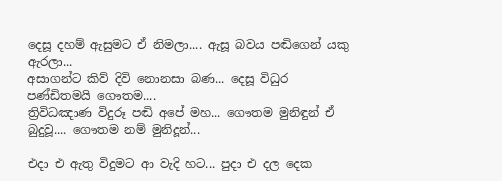දෙසූ දහම් ඇසුමට ඒ නිමලා.... ඇසූ බවය පඬිගෙන් යකු ඇරලා...
අසාගන්ට කිව් දිවි නොනසා බණ... දෙසූ විධුර පණ්ඩිතමයි ගෞතම....
ත්‍රිවිධඤාණ විදුරූ පඬි අපේ මහ... ගෞතම මුනිඳුන් ඒ බුදුවූ.... ගෞතම නම් මුනිදූන්...

එදා එ ඇතු විදුමට ආ වැදි හට... පුදා එ දල දෙක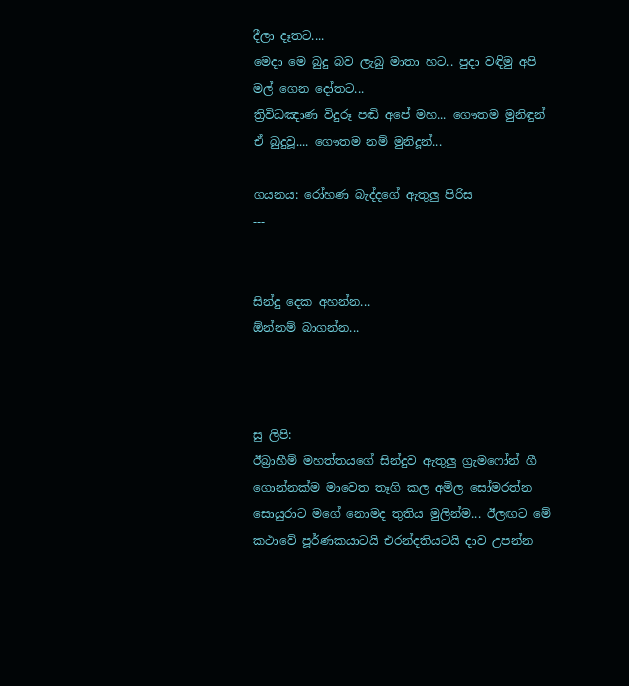දීලා දෑතට....
මෙදා මෙ බුදු බව ලැබු මාතා හට.. පුදා වඳිමු අපි මල් ගෙන දෝතට...
ත්‍රිවිධඤාණ විදුරූ පඬි අපේ මහ... ගෞතම මුනිඳුන් ඒ බුදුවූ.... ගෞතම නම් මුනිදූන්...

ගයනය: රෝහණ බැද්දගේ ඇතුලු පිරිස
---


සින්දු දෙක අහන්න...
ඕන්නම් බාගන්න...



සු ලිපි:
ඊබ්‍රාහීම් මහත්තයගේ සින්දුව ඇතුලු ග්‍රැමෆෝන් ගී ගොන්නක්ම මාවෙත තෑගි කල අමිල සෝමරත්න සොයුරාට මගේ නොමද තුතිය මුලින්ම... ඊලඟට මේ කථාවේ පූර්ණකයාටයි එරන්දතියටයි දාව උපන්න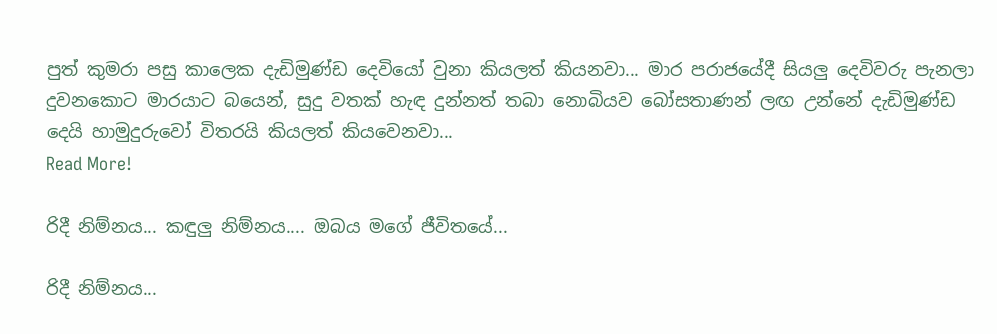පුත් කුමරා පසු කාලෙක දැඩිමුණ්ඩ දෙවියෝ වුනා කියලත් කියනවා... මාර පරාජයේදී සියලු දෙවිවරු පැනලා දුවනකොට මාරයාට බයෙන්, සුදු වතක් හැඳ දුන්නත් තබා නොබියව බෝසතාණන් ලඟ උන්නේ දැඩිමුණ්ඩ දෙයි හාමුදුරුවෝ විතරයි කියලත් කියවෙනවා...
Read More!

රිදී නිම්නය... කඳුලු නිම්නය.... ඔබය මගේ ජීවිතයේ...

රිදී නිම්නය...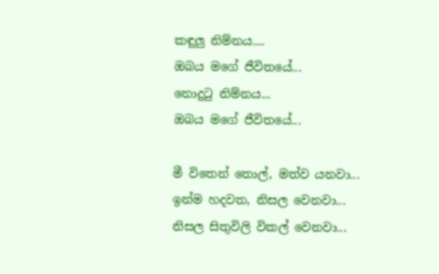කඳුලු නිම්නය....
ඔබය මගේ ජීවිතයේ...
නොදු‍ටු නිම්නය...
ඔබය මගේ ජීවිතයේ...

මී විතෙන් තොල්, මත්ව යනවා...
ඉන්ම හදවත, නිසල වෙනවා...
නිසල සිතුවිලි විකල් වෙනවා...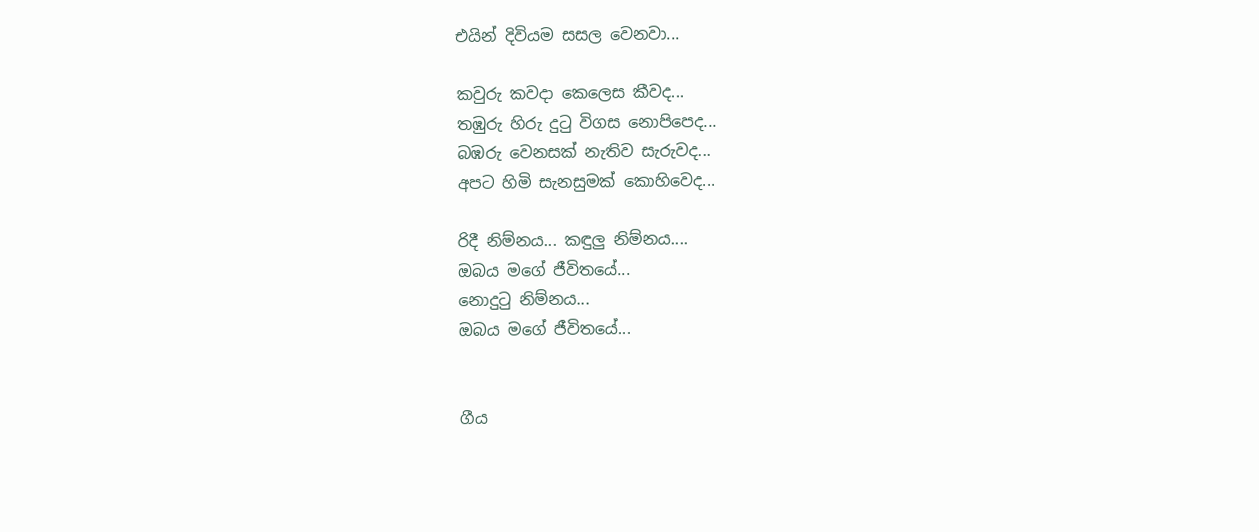එයින් දිවියම සසල වෙනවා...

කවුරු කවදා කෙලෙස කීවද...
තඹුරු හිරු දු‍ටු විගස නොපිපෙද...
බඹරු වෙනසක් නැතිව සැරුවද...
අපට හිමි සැනසුමක් කොහිවෙද...

රිදී නිම්නය... කඳුලු නිම්නය....
ඔබය මගේ ජීවිතයේ...
නොදු‍ටු නිම්නය...
ඔබය මගේ ජීවිතයේ...


ගීය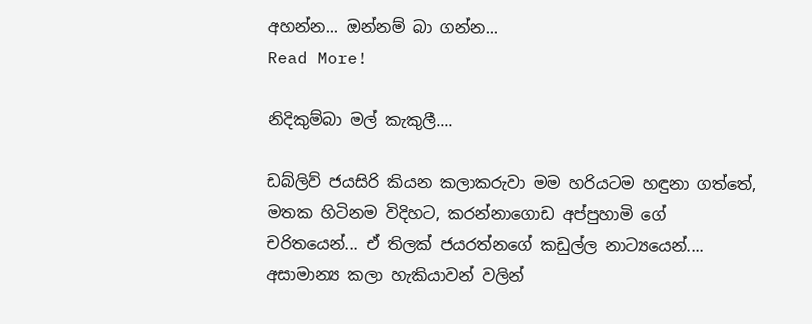අහන්න... ඔන්නම් බා ගන්න...
Read More!

නිදිකුම්බා මල් කැකුලී....

ඩබ්ලිව් ජයසිරි කියන කලාකරුවා මම හරියටම හඳුනා ගත්තේ, මතක හිටිනම විදිහට, කරන්නාගොඩ අප්පුහාමි ගේ චරිතයෙන්... ඒ තිලක් ජයරත්නගේ කඩුල්ල නාට්‍යයෙන්.... අසාමාන්‍ය කලා හැකියාවන් වලින්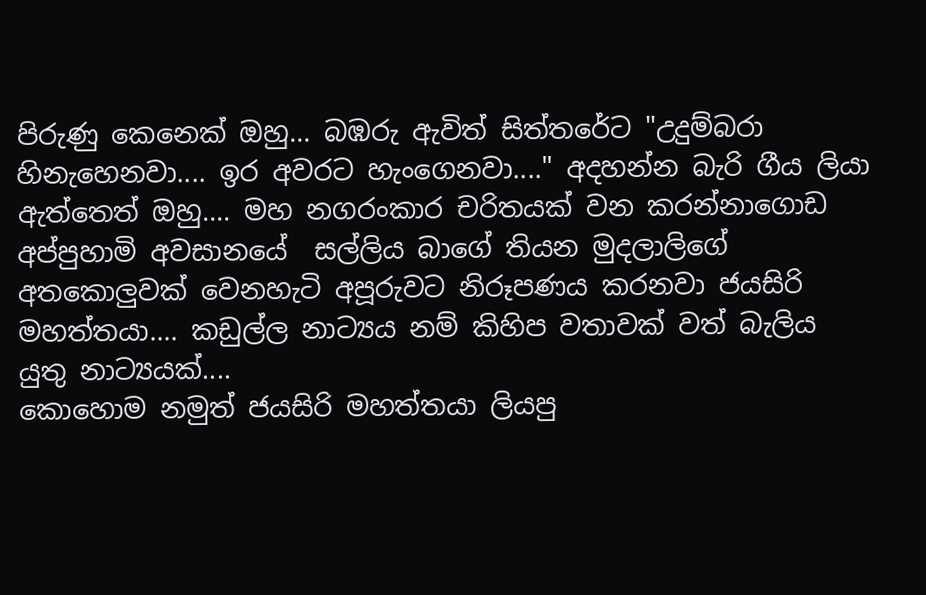පිරුණු කෙනෙක් ඔහු... බඹරු ඇවිත් සිත්තරේට "උදුම්බරා හිනැහෙනවා.... ඉර අවරට හැංගෙනවා...." අදහන්න බැරි ගීය ලියා ඇත්තෙත් ඔහු.... මහ නගරංකාර චරිතයක් වන කරන්නාගොඩ අප්පුහාමි අවසානයේ  සල්ලිය බාගේ තියන මුදලාලිගේ අතකොලුවක් වෙනහැටි අපූරුවට නිරූපණය කරනවා ජයසිරි මහත්තයා.... කඩුල්ල නාට්‍යය නම් කිහිප වතාවක් වත් බැලිය යුතු නාට්‍යයක්....
කොහොම නමුත් ජයසිරි මහත්තයා ලියපු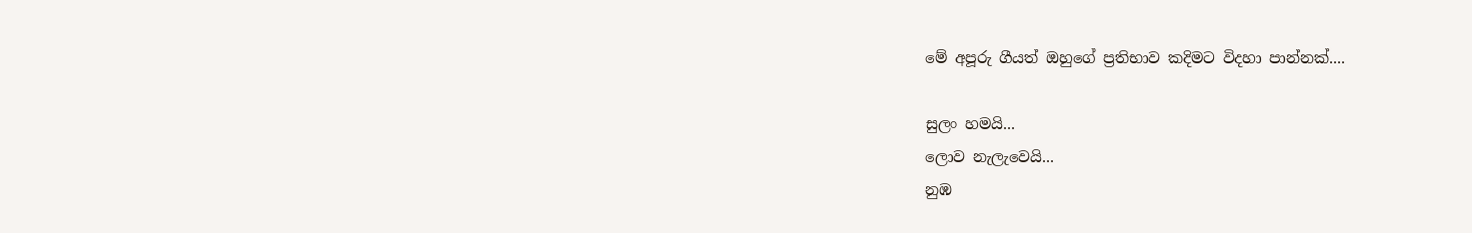මේ අපූරු ගීයත් ඔහුගේ ප්‍රතිභාව කදිමට විදහා පාන්නක්....

සුලං හමයි...
ලොව නැලැවෙයි...
නුඹ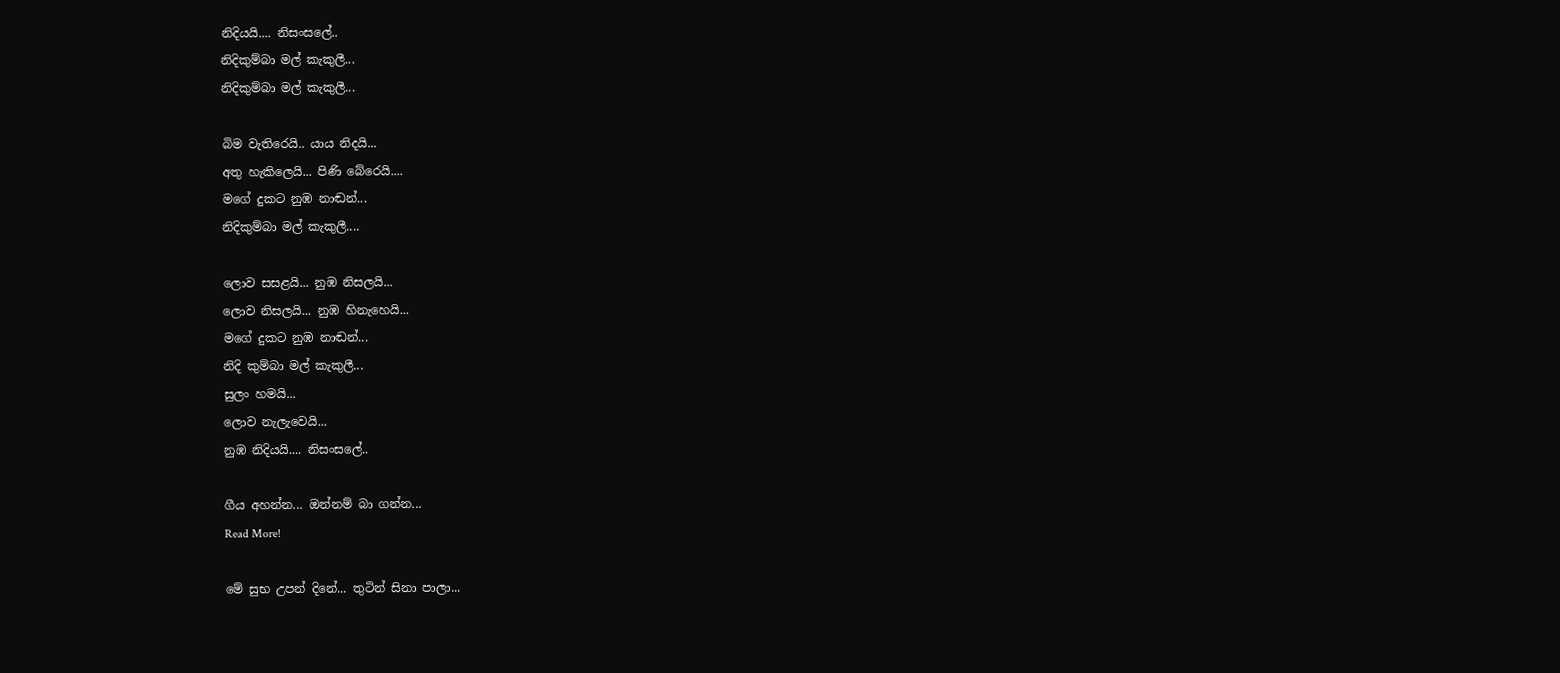නිදියයි.... නිසංසලේ..
නිදිකුම්බා මල් කැකුලී...
නිදිකුම්බා මල් කැකුලී...

බිම වැතිරෙයි.. යාය නිදයි...
අතු හැකිලෙයි... පිණි බේරෙයි....
මගේ දුකට නුඹ නාඬන්...
නිදිකුම්බා මල් කැකුලී....

ලොව සසළයි... නුඹ නිසලයි...
ලොව නිසලයි... නුඹ හිනැහෙයි...
මගේ දුකට නුඹ නාඬන්...
නිදි කුම්බා මල් කැකුලී...
සුලං හමයි...
ලොව නැලැවෙයි...
නුඹ නිදියයි.... නිසංසලේ..

ගීය අහන්න... ඔන්නම් බා ගන්න...
Read More!

මේ සුභ උපන් දිනේ... තුටින් සිනා පාලා...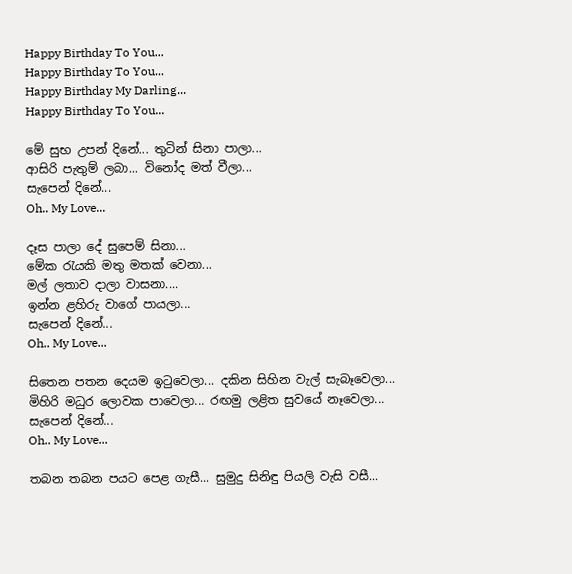Happy Birthday To You...
Happy Birthday To You...
Happy Birthday My Darling...
Happy Birthday To You...

මේ සුභ උපන් දිනේ... තුටින් සිනා පාලා...
ආසිරි පැතුම් ලබා... විනෝද මත් වීලා...
සැපෙන් දිනේ...
Oh.. My Love...

දෑස පාලා දේ සුපෙම් සිනා...
මේක ‍රැයකි මතු මතක් වෙනා...
මල් ලතාව දාලා වාසනා....
ඉන්න ළහිරු වාගේ පායලා...
සැපෙන් දිනේ...
Oh.. My Love...

සිතෙන පතන දෙයම ඉ‍ටුවෙලා... දකින සිහින වැල් සැබෑවෙලා...
මිහිරි මධුර ලොවක පාවෙලා... රඟමු ලළිත සුවයේ නෑවෙලා...
සැපෙන් දිනේ...
Oh.. My Love...

තබන තබන පයට පෙළ ගැසී... සුමුදු සිනිඳු පියලි වැසි වසී...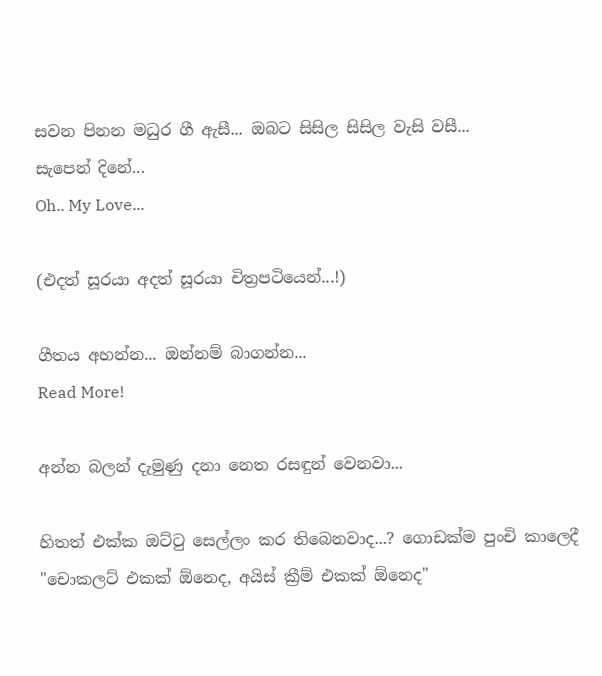සවන පිනන මධුර ගී ඇසී... ඔබට සිසිල සිසිල වැසි වසී...
සැපෙන් දිනේ...
Oh.. My Love...

(එදත් සූරයා අදත් සූරයා චිත්‍රපටියෙන්...!)

ගීතය අහන්න... ඔන්නම් බාගන්න...
Read More!

අන්න බලන් දැමුණු දනා නෙත රසඳුන් වෙනවා...

හිතත් එක්ක ඔට්‍ටු සෙල්ලං කර තිබෙනවාද...? ගොඩක්ම පුංචි කාලෙදී "චොකලට් එකක් ඕනෙද, අයිස් ක්‍රීම් එකක් ඕනෙද"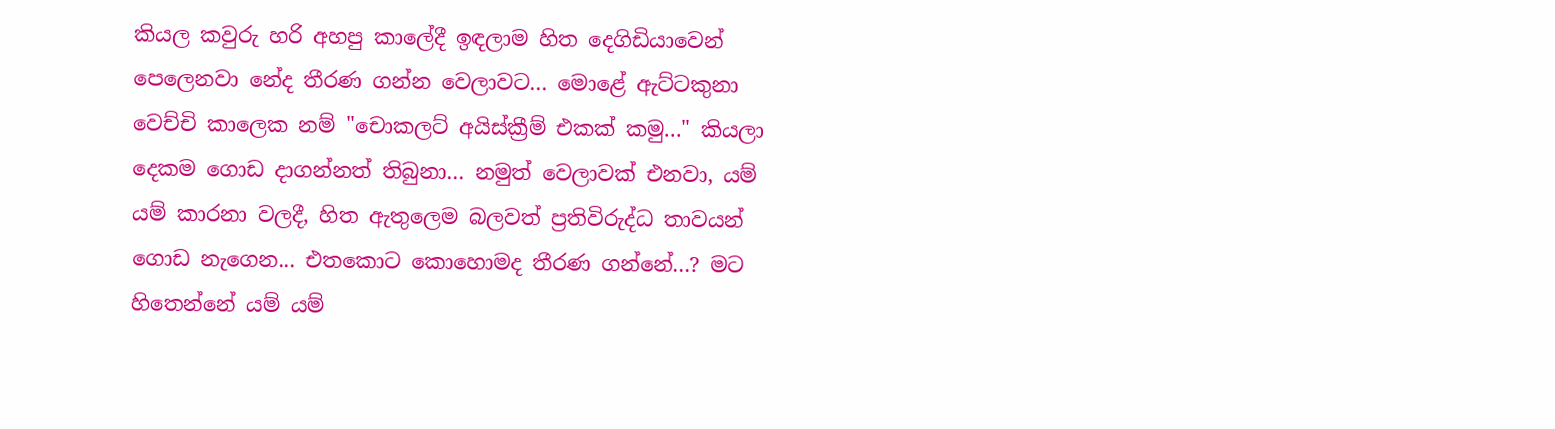කියල කවුරු හරි අහපු කාලේදී ඉඳලාම හිත දෙගිඩියාවෙන් පෙලෙනවා නේද තීරණ ගන්න වෙලාවට... මොළේ ඇට්ටකුනා වෙච්චි කාලෙක නම් "චොකලට් අයිස්ක්‍රීම් එකක් කමු..." කියලා දෙකම ගොඩ දාගන්නත් තිබුනා... නමුත් වෙලාවක් එනවා, යම් යම් කාරනා වලදී, හිත ඇතුලෙම බලවත් ප්‍රතිවිරුද්ධ තාවයන් ගොඩ නැගෙන... එතකොට කොහොමද තීරණ ගන්නේ...? මට හිතෙන්නේ යම් යම්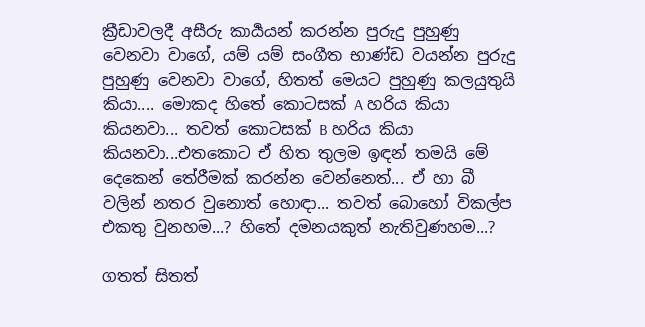ක්‍රීඩාවලදී අසීරු කාර්‍යයන් කරන්න පුරුදු පුහුණු වෙනවා වාගේ, යම් යම් සංගීත භාණ්ඩ වයන්න පුරුදු පුහුණු වෙනවා වාගේ, හිතත් මෙයට පුහුණු කලයුතුයි කියා.... මොකද හිතේ කොටසක් A හරිය කියා කියනවා... තවත් කොටසක් B හරිය කියා කියනවා...එතකොට ඒ හිත තුලම ඉඳන් තමයි මේ දෙකෙන් තේරීමක් කරන්න වෙන්නෙත්... ඒ හා බී වලින් නතර වුනොත් හොඳා... තවත් බොහෝ විකල්ප එකතු වුනහම...? හිතේ දමනයකුත් නැතිවුණහම...?

ගතත් සිතත්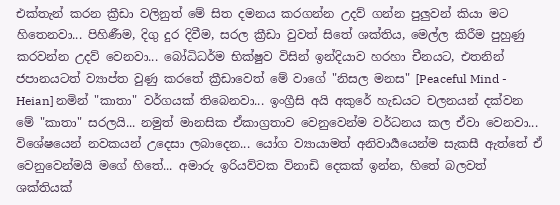එක්තැන් කරන ක්‍රීඩා වලිනුත් මේ සිත දමනය කරගන්න උදව් ගන්න පුලුවන් කියා මට හිතෙනවා... පිහිණීම, දිගු දුර දිවීම, සරල ක්‍රීඩා වුවත් සිතේ ශක්තිය, මෙල්ල කිරීම පුහුණු කරවන්න උදව් වෙනවා... බෝධිධර්ම භික්ෂුව විසින් ඉන්දියාව හරහා චීනයට, එතනින් ජපානයටත් ව්‍යාප්ත වුණු කරතේ ක්‍රීඩාවෙත් මේ වාගේ "නිසල මනස" [Peaceful Mind - Heian] නමින් "කාතා" වර්ගයක් තිබෙනවා... ඉංග්‍රීසි අයි අකුරේ හැඩයට චලනයන් දක්වන මේ "කාතා" සරලයි... නමුත් මානසික ඒකාග්‍රතාව වෙනුවෙන්ම වර්ධනය කල ඒවා වෙනවා... විශේෂයෙන් නවකයන් උදෙසා ලබාදෙන... යෝග ව්‍යායාමත් අනිවාර්‍යයෙන්ම සැකසී ඇත්තේ ඒ වෙනුවෙන්මයි මගේ හිතේ... අමාරු ඉරියව්වක විනාඩි දෙකක් ඉන්න, හිතේ බලවත් ශක්තියක්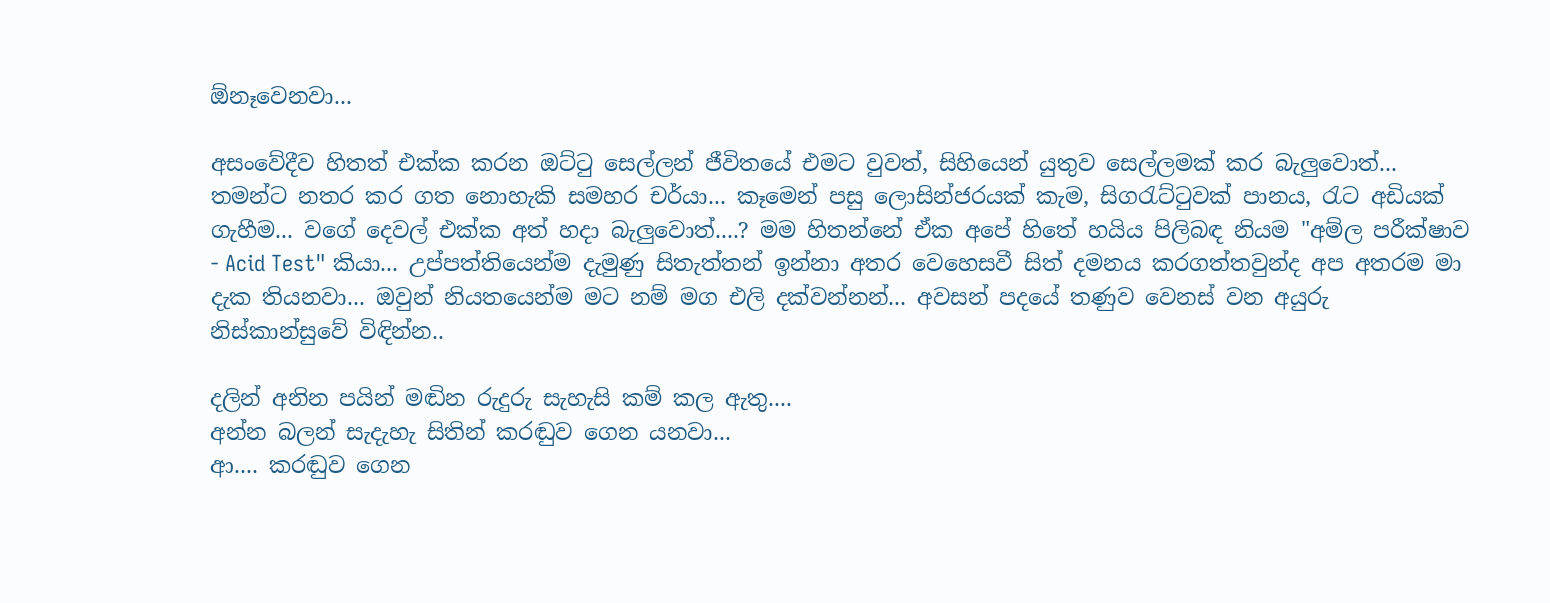ඕනෑවෙනවා...

අසංවේදීව හිතත් එක්ක කරන ඔට්‍ටු සෙල්ලන් ජීවිතයේ එමට වුවත්, සිහියෙන් යුතුව සෙල්ලමක් කර බැලුවොත්... තමන්ට නතර කර ගත නොහැකි සමහර චර්යා... කෑමෙන් පසු ලොසින්ජරයක් කැම, සිග‍රැට්‍ටුවක් පානය, රැට අඩියක් ගැහීම... වගේ දෙවල් එක්ක අත් හදා බැලුවොත්....? මම හිතන්නේ ඒක අපේ හිතේ හයිය පිලිබඳ නියම "අම්ල පරීක්ෂාව - Acid Test" කියා... උප්පත්තියෙන්ම දැමුණු සිතැත්තන් ඉන්නා අතර වෙහෙසවී සිත් දමනය කරගත්තවුන්ද අප අතරම මා දැක තියනවා... ඔවුන් නියතයෙන්ම මට නම් මග එලි දක්වන්නන්... අවසන් පදයේ තණුව වෙනස් වන අයුරු නිස්කාන්සුවේ විඳින්න..

දලින් අනින පයින් මඬින රුදුරු සැහැසි කම් කල ඇතු....
අන්න බලන් සැදැහැ සිතින් කරඬුව ගෙන යනවා...
ආ.... කරඬුව ගෙන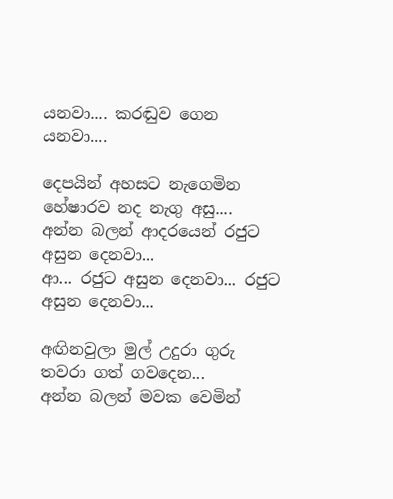යනවා.... කරඬුව ගෙන යනවා....

දෙපයින් අහසට නැගෙමින හේෂාරව නද නැගු අසු....
අන්න බලන් ආදරයෙන් රජුට අසුන දෙනවා...
ආ... රජුට අසුන දෙනවා... රජුට අසුන දෙනවා...

අඟිනවුලා මුල් උදුරා ගුරු තවරා ගත් ගවදෙන...
අන්න බලන් මවක වෙමින්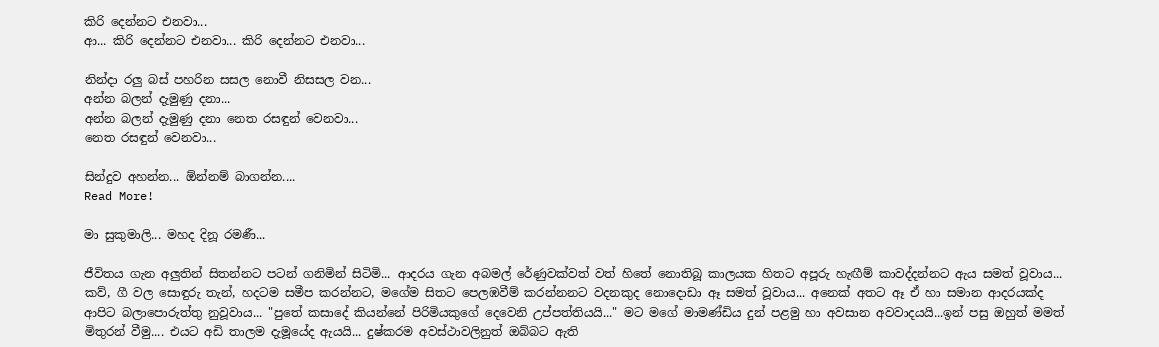කිරි දෙන්නට එනවා...
ආ... කිරි දෙන්නට එනවා... කිරි දෙන්නට එනවා...

නින්දා රලු බස් පහරින සසල නොවී නිසසල වන...
අන්න බලන් දැමුණු දනා...
අන්න බලන් දැමුණු දනා නෙත රසඳුන් වෙනවා...
නෙත රසඳුන් වෙනවා...

සින්දුව අහන්න... ඕන්නම් බාගන්න....
Read More!

මා සුකුමාලි... මහද දිනූ රමණී...

ජීවිතය ගැන අලුතින් සිතන්නට පටන් ගනිමින් සිටිමි... ආදරය ගැන අබමල් රේණුවක්වත් වත් හිතේ නොතිබූ කාලයක හිතට අපූරු හැඟීම් කාවද්දන්නට ඇය සමත් වූවාය... කව්, ගී වල සොඳුරු තැන්, හදටම සමීප කරන්නට, මගේම සිතට පෙලඹවීම් කරන්නනට වදනකුද නොදොඩා ඈ සමත් වූවාය... අනෙක් අතට ඈ ඒ හා සමාන ආදරයක්ද ආපිට බලාපොරුත්තු නුවූවාය... "පුතේ කසාදේ කියන්නේ පිරිමියකුගේ දෙවෙනි උප්පත්තියයි..." මට මගේ මාමණ්ඩිය දුන් පළමු හා අවසාන අවවාදයයි...ඉන් පසු ඔහුත් මමත් මිතුරන් වීමු.... එයට අඩි තාලම දැමූයේද ඇයයි... දුෂ්කරම අවස්ථාවලිනුත් ඔබ්බට ඇති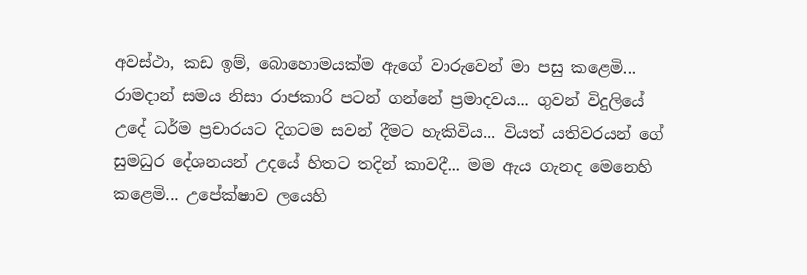අවස්ථා, කඩ ඉම්, බොහොමයක්ම ඇගේ වාරුවෙන් මා පසු කළෙමි... රාමදාන් සමය නිසා රාජකාරි පටන් ගන්නේ ප්‍රමාදවය... ගුවන් විදුලියේ උදේ ධර්ම ප්‍රචාරයට දිගටම සවන් දීමට හැකිවිය... වියත් යතිවරයන් ගේ සුමධුර දේශනයන් උදයේ හිතට තදින් කාවදී... මම ඇය ගැනද මෙනෙහි කළෙමි... උපේක්ෂාව ලයෙහි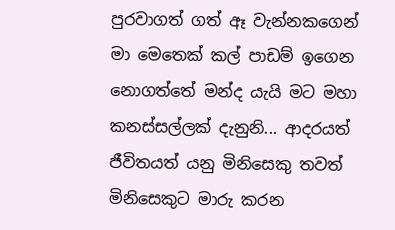පුරවාගත් ගත් ඈ වැන්නකගෙන් මා මෙතෙක් කල් පාඩම් ඉගෙන නොගත්තේ මන්ද යැයි මට මහා කනස්සල්ලක් දැනුනි... ආදරයත් ජීවිතයත් යනු මිනිසෙකු තවත් මිනිසෙකුට මාරු කරන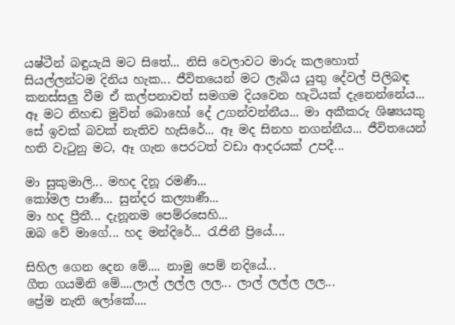යෂ්ටීන් බඳුයැයි මට සිතේ... නිසි වෙලාවට මාරු කලහොත් සියල්ලන්ටම දිනිය හැක... ජීවිතයෙන් මට ලැබිය යුතු දේවල් පිලිබඳ කනස්සලු වීම ඒ කල්පනාවත් සමගම දියවෙන හැටියක් දැනෙන්නේය... ඈ මට නිහඬ මුවින් බොහෝ දේ උගන්වන්නීය... මා අකීකරු ශිෂ්‍යයකු සේ ඉවක් බවක් නැතිව හැසිරේ... ඈ මද සිනහ නගන්නීය... ජීවිතයෙන් හති වැ‍ටුනු මට, ඈ ගැන පෙරටත් වඩා ආදරයක් උපදී...

මා සුකුමාලි... මහද දිනූ රමණී...
කෝමල පාණී... සුන්දර කල්‍යාණී...
මා හද ප්‍රීතී... දැනූනම පෙම්රසෙහි...
ඔබ වේ මාගේ... හද මන්දිරේ... රැජිනී ප්‍රියේ....

සිහිල ගෙන දෙන මේ.... නාමු පෙම් නදියේ...
ගීත ගයමිනි මේ....ලාල් ලල්ල ලල... ලාල් ලල්ල ලල...
ප්‍රේම නැති ලෝකේ....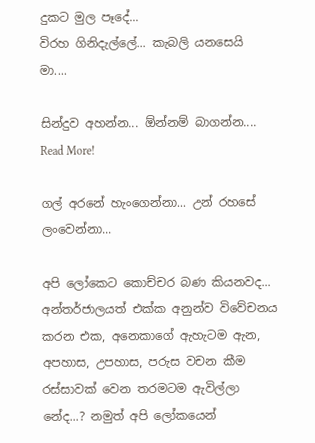දුකට මුල පෑදේ...
විරහ ගිනිදැල්ලේ... කැබලි යනසෙයි මා....

සින්දුව අහන්න... ඕන්නම් බාගන්න....
Read More!

ගල් අරනේ හැංගෙන්නා... උන් රහසේ ලංවෙන්නා...

අපි ලෝකෙට කොච්චර බණ කියනවද... අන්තර්ජාලයත් එක්ක අනුන්ව විවේචනය කරන එක, අනෙකාගේ ඇහැටම ඇන, අපහාස, උපහාස, පරුස වචන කීම රස්සාවක් වෙන තරමටම ඇවිල්ලා නේද...? නමුත් අපි ලෝකයෙන්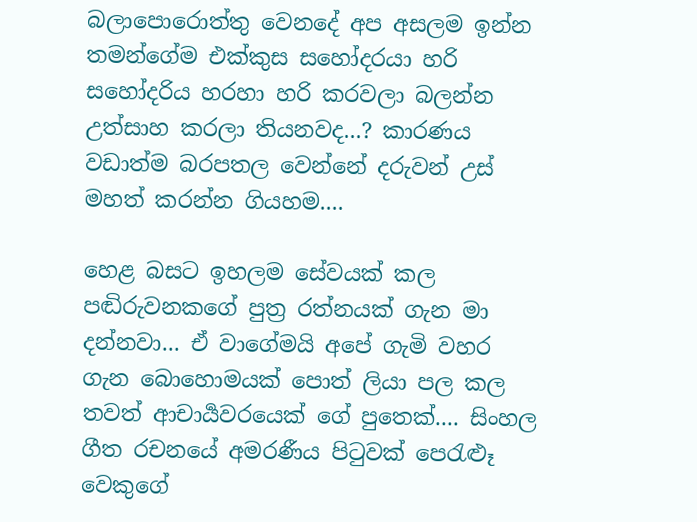බලාපොරොත්තු වෙනදේ අප අසලම ඉන්න තමන්ගේම එක්කුස සහෝදරයා හරි සහෝදරිය හරහා හරි කරවලා බලන්න උත්සාහ කරලා තියනවද...? කාරණය වඩාත්ම බරපතල වෙන්නේ දරුවන් උස් මහත් කරන්න ගියහම....

හෙළ බසට ඉහලම සේවයක් කල පඬිරුවනකගේ පුත්‍ර රත්නයක් ගැන මා දන්නවා... ඒ වාගේමයි අපේ ගැමි වහර ගැන බොහොමයක් පොත් ලියා පල කල තවත් ආචාර්‍යවරයෙක් ගේ පුතෙක්.... සිංහල ගීත රචනයේ අමරණීය පි‍ටුවක් පෙ‍රැළූ වෙකුගේ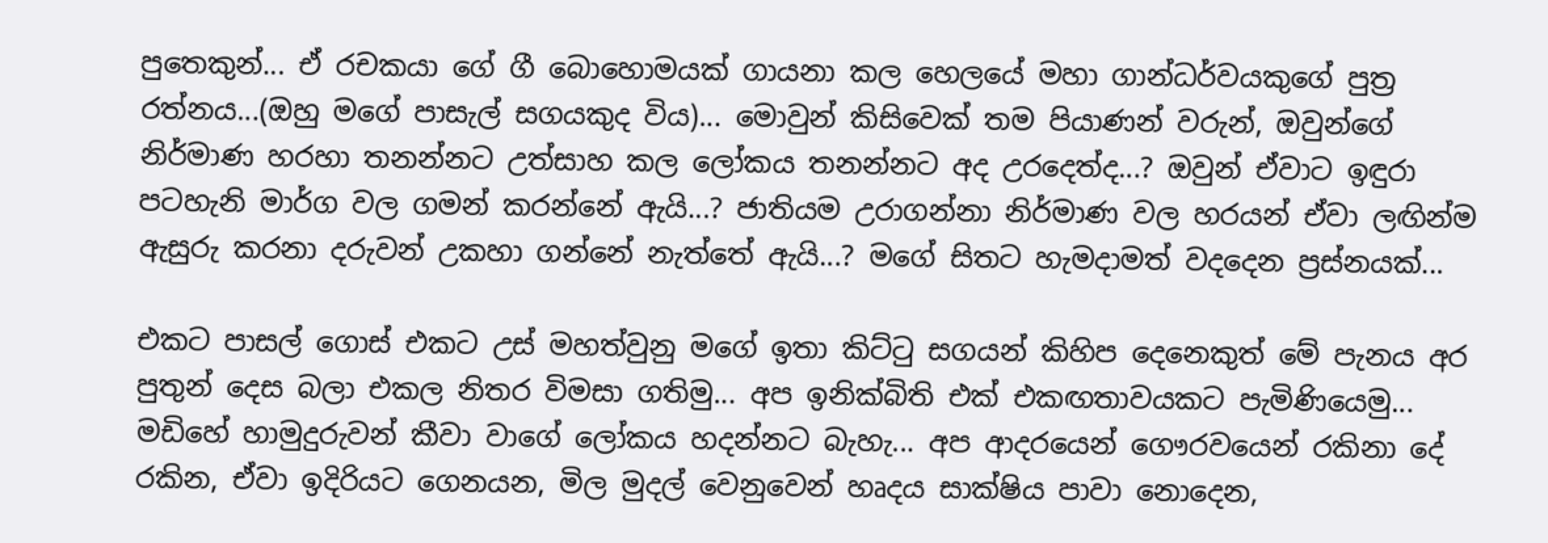පුතෙකුන්... ඒ රචකයා ගේ ගී බොහොමයක් ගායනා කල හෙලයේ මහා ගාන්ධර්වයකුගේ පුත්‍ර රත්නය...(ඔහු මගේ පාසැල් සගයකුද විය)... මොවුන් කිසිවෙක් තම පියාණන් වරුන්, ඔවුන්ගේ නිර්මාණ හරහා තනන්නට උත්සාහ කල ලෝකය තනන්නට අද උරදෙත්ද...? ඔවුන් ඒවාට ඉඳුරා පටහැනි මාර්ග වල ගමන් කරන්නේ ඇයි...? ජාතියම උරාගන්නා නිර්මාණ වල හරයන් ඒවා ලඟින්ම ඇසුරු කරනා දරුවන් උකහා ගන්නේ නැත්තේ ඇයි...? මගේ සිතට හැමදාමත් වදදෙන ප්‍රස්නයක්...

එකට පාසල් ගොස් එකට උස් මහත්වුනු මගේ ඉතා කිට්‍ටු සගයන් කිහිප දෙනෙකුත් මේ පැනය අර පුතුන් දෙස බලා එකල නිතර විමසා ගතිමු... අප ඉනික්බිති එක් එකඟතාවයකට පැමිණියෙමු... මඩිහේ හාමුදුරුවන් කීවා වාගේ ලෝකය හදන්නට බැහැ... අප ආදරයෙන් ගෞරවයෙන් රකිනා දේ රකින, ඒවා ඉදිරියට ගෙනයන, මිල මුදල් වෙනුවෙන් හෘදය සාක්ෂිය පාවා නොදෙන,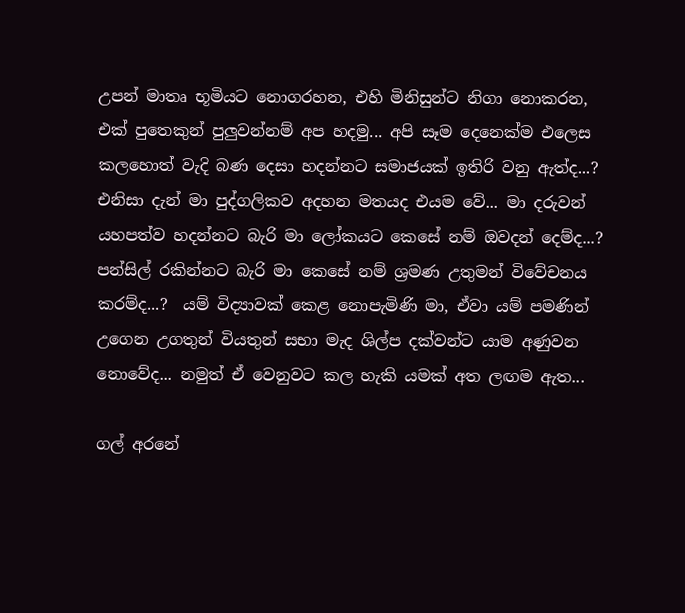උපන් මාතෘ භූමියට නොගරහන, එහි මිනිසුන්ට නිගා නොකරන, එක් පුතෙකුන් පුලුවන්නම් අප හදමු... අපි සෑම දෙනෙක්ම එලෙස කලහොත් වැදි බණ දෙසා හදන්නට සමාජයක් ඉතිරි වනු ඇත්ද...? එනිසා දැන් මා පුද්ගලිකව අදහන මතයද එයම වේ... මා දරුවන් යහපත්ව හදන්නට බැරි මා ලෝකයට කෙසේ නම් ඔවදන් දෙම්ද...? පන්සිල් රකින්නට බැරි මා කෙසේ නම් ශ්‍රමණ උතුමන් විවේචනය කරම්ද...?  යම් විද්‍යාවක් කෙළ නොපැමිණි මා, ඒවා යම් පමණින් උගෙන උගතුන් වියතුන් සභා මැද ශිල්ප දක්වන්ට යාම අණුවන නොවේද... නමුත් ඒ වෙනුවට කල හැකි යමක් අත ලඟම ඇත...

ගල් අරනේ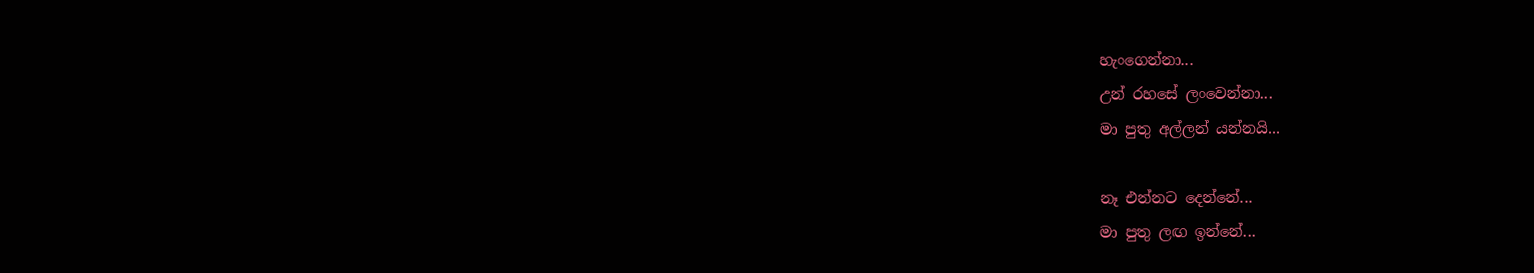හැංගෙන්නා...
උන් රහසේ ලංවෙන්නා...
මා පුතු අල්ලන් යන්නයි...

නෑ එන්නට දෙන්නේ...
මා පුතු ලඟ ඉන්නේ...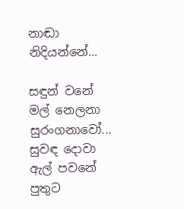නාඬා නිදියන්නේ...

සඳුන් වනේ මල් නෙලනා සුරංගනාවෝ...
සුවඳ දොවා ඇල් පවනේ පුතුට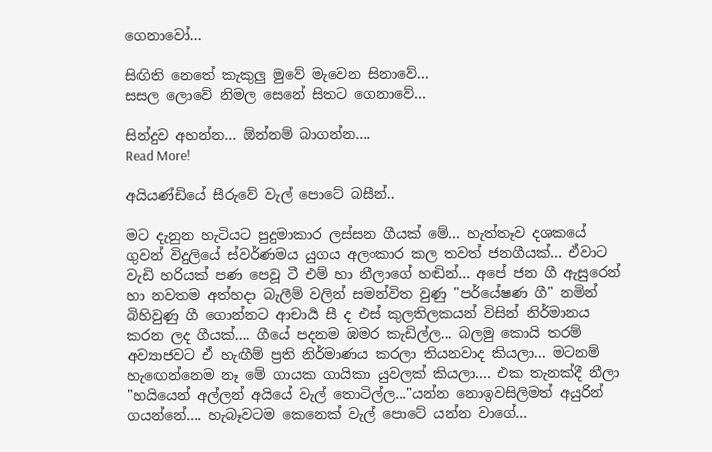ගෙනාවෝ...

සිඟිති නෙතේ කැකුලු මුවේ මැවෙන සිනාවේ...
සසල ලොවේ නිමල සෙනේ සිතට ගෙනාවේ...

සින්දුව අහන්න... ඕන්නම් බාගන්න....
Read More!

අයියණ්ඩියේ සීරුවේ වැල් පොටේ බසීන්..

මට දැනුන හැටියට පුදුමාකාර ලස්සන ගීයක් මේ... හැත්තෑව දශකයේ ගුවන් විදුලියේ ස්වර්ණමය යුගය අලංකාර කල තවත් ජනගීයක්... ඒවාට වැඩි හරියක් පණ පෙවූ ටී එම් හා නීලාගේ හඬින්... අපේ ජන ගී ඇසුරෙන් හා නවතම අත්හදා බැලීම් වලින් සමන්විත වුණු "පර්යේෂණ ගී" නමින් බිහිවුණු ගී ගොන්නට ආචාර්‍ය සී ද එස් කුලතිලකයන් විසින් නිර්මානය කරන ලද ගීයක්.... ගීයේ පදනම ඹමර කැඩිල්ල... බලමු කොයි තරම් අව්‍යාජවට ඒ හැඟීම් ප්‍රති නිර්මාණය කරලා තියනවාද කියලා... මටනම් හැ‍ඟෙන්නෙම නෑ මේ ගායක ගායිකා යුවලක් කියලා.... එක තැනක්දී නීලා "හයියෙන් අල්ලන් අයියේ වැල් තොටිල්ල..."යන්න නොඉවසිලිමත් අයුරින් ගයන්නේ.... හැබෑවටම කෙනෙක් වැල් පොටේ යන්න වාගේ...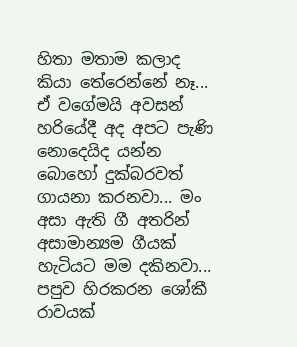හිතා මතාම කලාද කියා තේරෙන්නේ නෑ... ඒ වගේමයි අවසන් හරියේදී අද අපට පැණි නොදෙයිද යන්න බොහෝ දුක්බරවත් ගායනා කරනවා... මං අසා ඇති ගී අතරින් අසාමාන්‍යම ගීයක් හැටියට මම දකිනවා... පපුව හිරකරන ශෝකී රාවයක්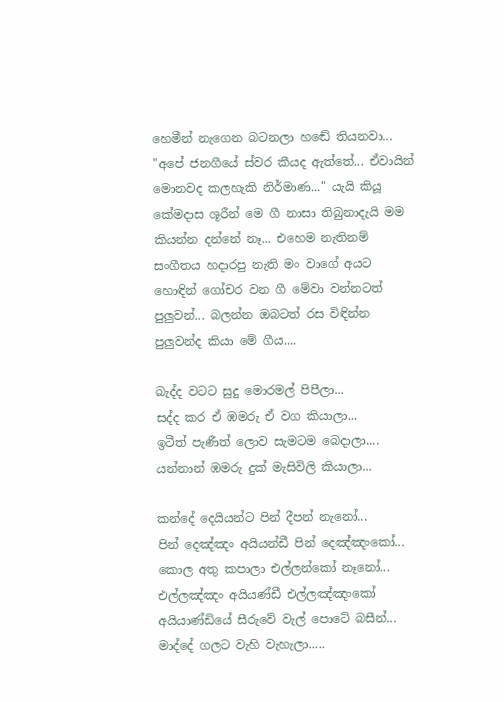හෙමීන් නැගෙන බටනලා හඬේ තියනවා... "අපේ ජනගීයේ ස්වර කීයද ඇත්තේ... ඒවායින් මොනවද කලහැකි නිර්මාණ..." යැයි කියූ කේමදාස ශූරීන් මෙ ගී නාසා තිබුනාදැයි මම කියන්න දන්නේ නෑ... එහෙම නැතිනම් සංගීතය හදාරපු නැති මං වාගේ අයට හොඳින් ගෝචර වන ගී මේවා වන්නටත් පුලුවන්... බලන්න ඔබටත් රස විඳින්න පුලුවන්ද කියා මේ ගීය....

බැද්ද වටට සුදු මොරමල් පිපීලා...
සද්ද කර ඒ ඹමරු ඒ වග කියාලා...
ඉටීත් පැණීත් ලොව සැමටම බෙදාලා....
යන්නාන් ඹමරු දුක් මැසිවිලි කියාලා...

කන්දේ දෙයියන්ට පින් දීපන් නැනෝ...
පින් දෙඤ්ඤං අයියන්ඩී පින් දෙඤ්ඤංකෝ...
කොල අතු කපාලා එල්ලන්කෝ නෑනෝ...
එල්ලඤ්ඤං අයියණ්ඩී එල්ලඤ්ඤංකෝ
අයියාණ්ඩියේ සීරුවේ වැල් පොටේ බසීන්...
මාද්දේ ගලට වැහි වැහැලා.....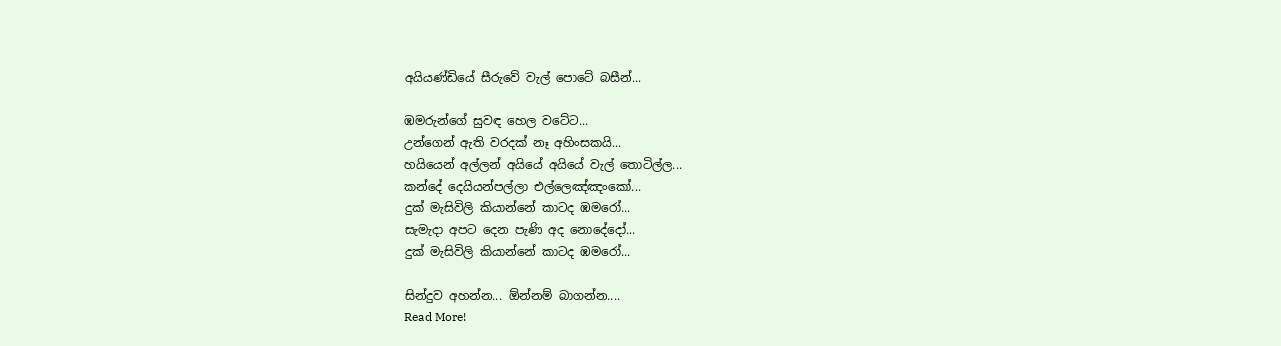අයියණ්ඩියේ සීරුවේ වැල් පොටේ බසීන්...

ඹමරුන්ගේ සුවඳ හෙල වටේට...
උන්ගෙන් ඇති වරදක් නෑ අහිංසකයි...
හයියෙන් අල්ලන් අයියේ අයියේ වැල් තොටිල්ල...
කන්දේ දෙයියන්පල්ලා එල්ලෙඤ්ඤංකෝ...
දුක් මැසිවිලි කියාන්නේ කාටද ඹමරෝ...
සැමැදා අපට දෙන පැණි අද නොදේදෝ...
දුක් මැසිවිලි කියාන්නේ කාටද ඹමරෝ...

සින්දුව අහන්න... ඕන්නම් බාගන්න....
Read More!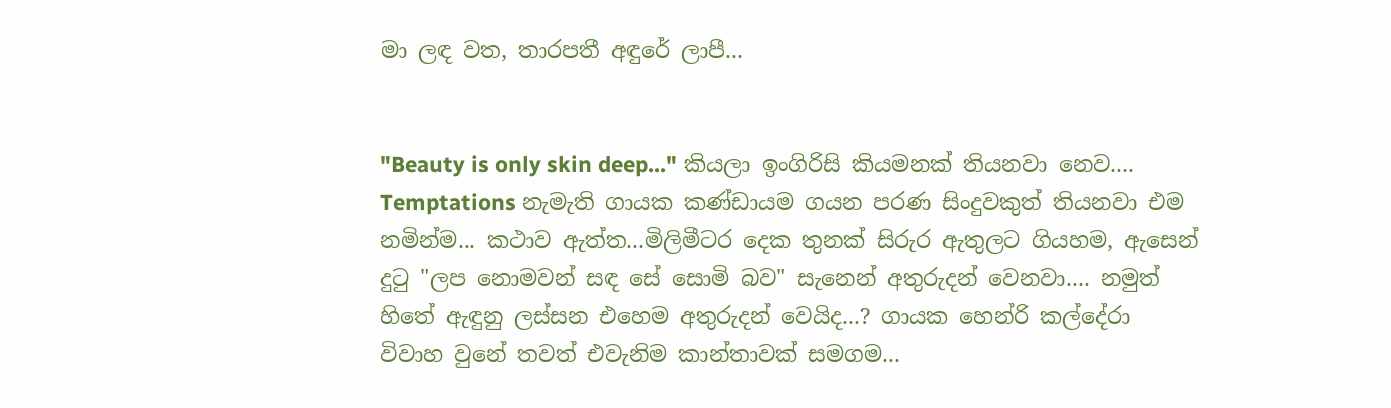මා ලඳ වත, තාරපතී අඳුරේ ලාපී...


"Beauty is only skin deep..." කියලා ඉංගිරිසි කියමනක් තියනවා නෙව.... Temptations නැමැති ගායක කණ්ඩායම ගයන පරණ සිංදුවකුත් තියනවා එම නමින්ම... කථාව ඇත්ත...මිලිමීටර දෙක තුනක් සිරුර ඇතුලට ගියහම, ඇසෙන් දු‍ටු "ලප නොමවන් සඳ සේ සොමි බව" සැනෙන් අතුරුදන් වෙනවා.... නමුත් හිතේ ඇඳුනු ලස්සන එහෙම අතුරුදන් වෙයිද...? ගායක හෙන්රි කල්දේරා විවාහ වුනේ තවත් එවැනිම කාන්තාවක් සමගම...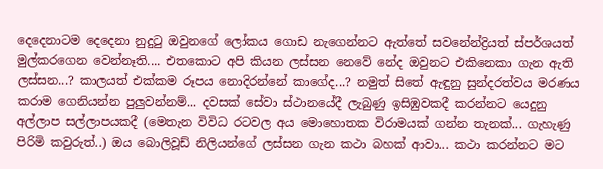දෙදෙනාටම දෙදෙනා නුදු‍ටු ඔවුනගේ ලෝකය ගොඩ නැගෙන්නට ඇත්තේ සවනේන්ද්‍රියත් ස්පර්ශයත් මුල්කරගෙන වෙන්නෑති.... එතකොට අපි කියන ලස්සන නෙවේ නේද ඔවුනට එකිනෙකා ගැන ඇති ලස්සන...? කාලයත් එක්කම රූපය නොදිරන්නේ කාගේද...? නමුත් සිතේ ඇඳුනු සුන්දරත්වය මරණය කරාම ගෙනියන්න පුලුවන්නම්... දවසක් සේවා ස්ථානයේදී ලැබුණු ඉසිඹුවකදී කරන්නට යෙදුනු අල්ලාප සල්ලාපයකදී (මෙතැන විවිධ රටවල අය මොහොතක විරාමයක් ගන්න තැනක්... ගැහැණු පිරිමි කවුරුත්..) ඔය බොලිවූඩ් නිලියන්ගේ ලස්සන ගැන කථා බහක් ආවා... කථා කරන්නට මට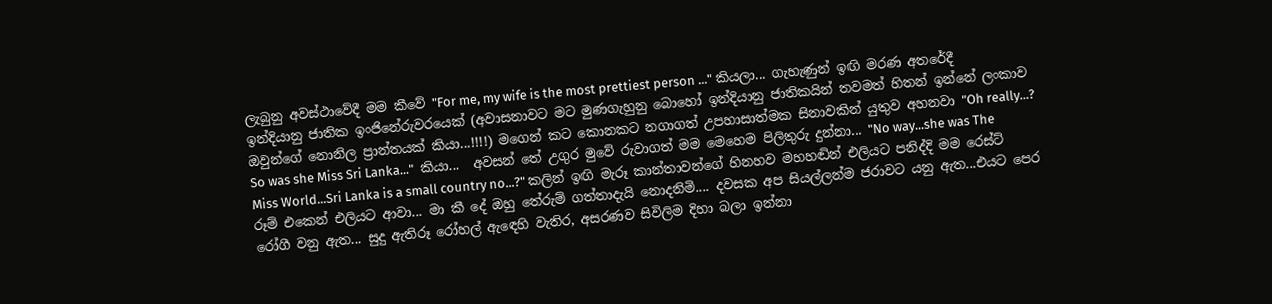ලැබුනු අවස්ථාවේදී මම කීවේ "For me, my wife is the most prettiest person ..." කියලා... ගැහැණුන් ඉඟි මරණ අතරේදී ඉන්දියානු ජාතික ඉංජිනේරුවරයෙක් (අවාසනාවට මට මුණගැහුනු බොහෝ ඉන්දියානු ජාතිකයින් තවමත් හිතන් ඉන්නේ ලංකාව ඔවුන්ගේ නොනිල ප්‍රාන්තයක් කියා...!!!!) මගෙන් කට කොනකට නගාගත් උපහාසාත්මක සිනාවකින් යුතුව අහනවා "Oh really...? So was she Miss Sri Lanka..."  කියා...  අවසන් තේ උගුර මුවේ රුවාගත් මම මෙහෙම පිලිතුරු දුන්නා... "No way...she was The Miss World...Sri Lanka is a small country no...?" කලින් ඉඟි මැරූ කාන්තාවන්ගේ හිනහව මහහඬින් එලියට පනිද්දි මම රෙස්ට් රූම් එකෙන් එලියට ආවා... මා කී දේ ඔහු තේරුම් ගත්තාදැයි නොදනිමි.... දවසක අප සියල්ලන්ම ජරාවට යනු ඇත...එයට පෙර රෝගී වනු ඇත... සුදු ඇතිරූ රෝහල් ඇ‍ඳෙහි වැතිර, අසරණව සිවිලිම දිහා බලා ඉන්නා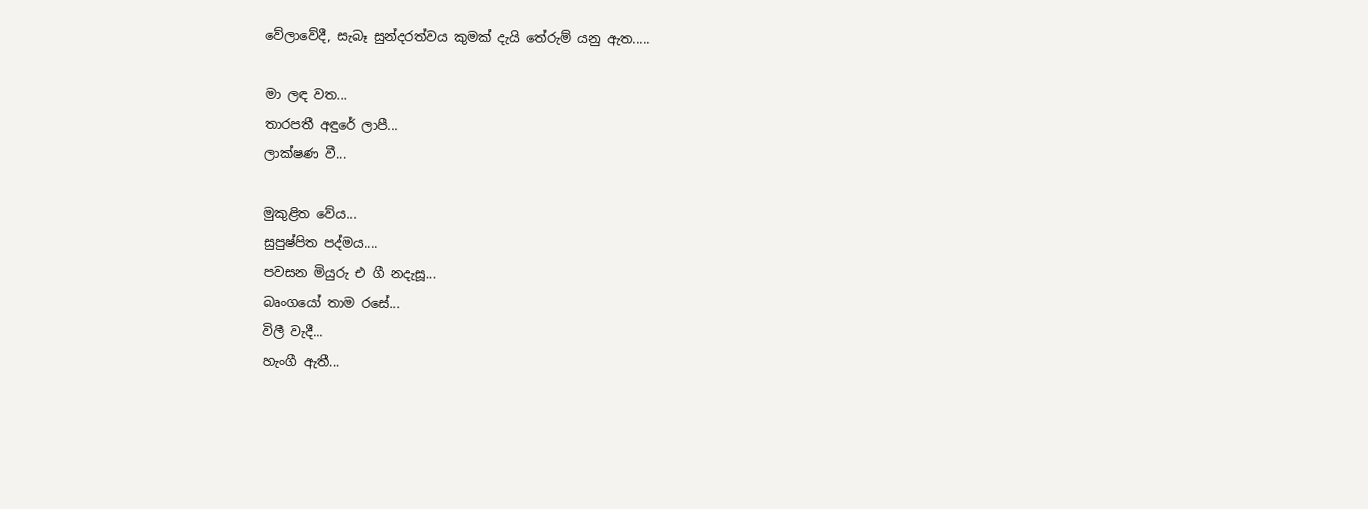වේලාවේදී, සැබෑ සුන්දරත්වය කුමක් දැයි තේරුම් යනු ඇත.....

මා ලඳ වත...
තාරපතී අඳුරේ ලාපී...
ලාක්ෂණ වී...

මුකුළිත වේය...
සුපුෂ්පිත පද්මය....
පවසන මියුරු එ ගී නදැසූ...
බෘංගයෝ තාම රසේ...
විලී වැදී...
හැංගී ඇතී...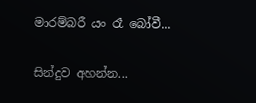මාරම්බරී යං රෑ බෝවී...

සින්දුව අහන්න...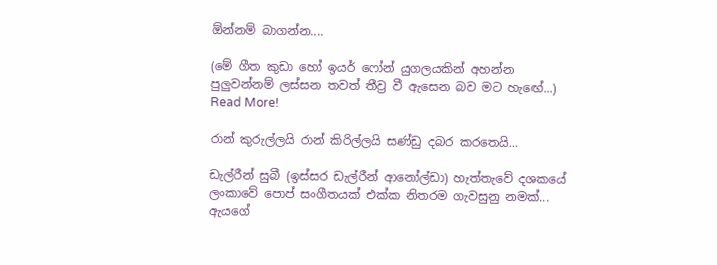ඕන්නම් බාගන්න....

(මේ ගීත කුඩා හෝ ඉයර් ෆෝන් යුගලයකින් අහන්න පුලුවන්නම් ලස්සන තවත් තීව්‍ර වී ඇසෙන බව මට හැ‍ඟේ...)
Read More!

රාන් කුරුල්ලයි රාන් කිරිල්ලයි සණ්ඩු දබර කරතෙයි...

ඩැල්රීන් සුබී (ඉස්සර ඩැල්රීන් ආනෝල්ඩා) හැත්තැවේ දශකයේ ලංකාවේ පොප් සංගීතයක් එක්ක නිතරම ගැවසුනු නමක්... ඇයගේ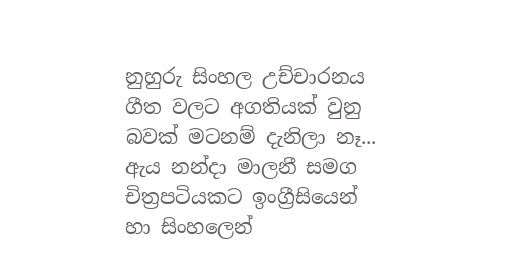නුහුරු සිංහල උච්චාරනය ගීත වලට අගතියක් වුනු බවක් මටනම් දැනිලා නෑ... ඇය නන්දා මාලනී සමග චිත්‍රපටියකට ඉංග්‍රීසියෙන් හා සිංහලෙන්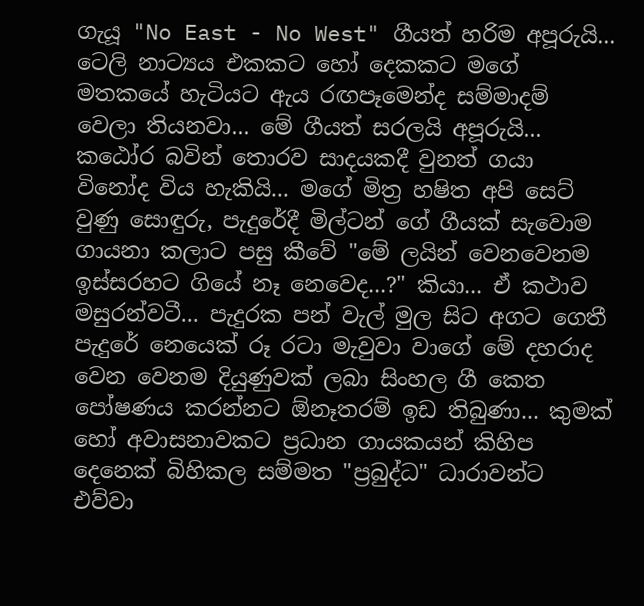ගැයූ "No East - No West" ගීයත් හරිම අපූරුයි... ටෙලි නාට්‍යය එකකට හෝ දෙකකට මගේ මතකයේ හැටියට ඇය රඟපෑමෙන්ද සම්මාදම් වෙලා තියනවා... මේ ගීයත් සරලයි අපූරුයි... කඨෝර බවින් තොරව සාදයකදී වුනත් ගයා විනෝද විය හැකියි... මගේ මිත්‍ර හෂිත අපි සෙට් වුණු සොඳුරු, පැදුරේදී මිල්ටන් ගේ ගීයක් සැවොම ගායනා කලාට පසු කීවේ "මේ ලයින් වෙනවෙනම ඉස්සරහට ගියේ නෑ නෙවෙද...?" කියා... ඒ කථාව මසුරන්වටී... පැදුරක පන් වැල් මුල සිට අගට ගෙතී පැදුරේ නෙයෙක් රූ රටා මැවුවා වාගේ මේ දහරාද වෙන වෙනම දියුණුවක් ලබා සිංහල ගී කෙත පෝෂණය කරන්නට ඕනෑතරම් ඉඩ තිබුණා... කුමක් හෝ අවාසනාවකට ප්‍රධාන ගායකයන් කිහිප දෙනෙක් බිහිකල සම්මත "ප්‍රබුද්ධ" ධාරාවන්ට එව්වා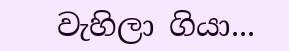වැහිලා ගියා...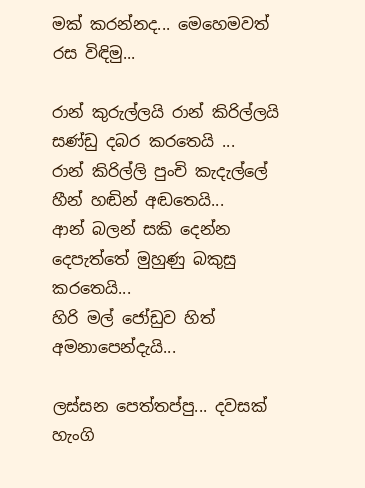මක් කරන්නද... මෙහෙමවත් රස විඳිමු...

රාන් කුරුල්ලයි රාන් කිරිල්ලයි සණ්ඩු දබර කරතෙයි ...
රාන් කිරිල්ලි පුංචි කැදැල්ලේ හීන් හඬින් අඬතෙයි...
ආන් බලන් සකි දෙන්න දෙපැත්තේ මුහුණු බකුසු කරතෙයි...
හිරි මල් ජෝඩුව හිත් අමනාපෙන්දැයි...

ලස්සන පෙත්තප්පු... දවසක් හැංගි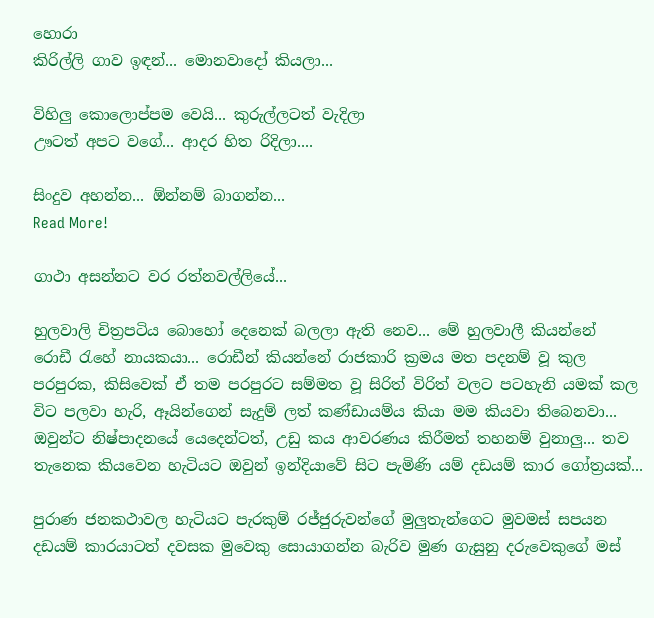හොරා
කිරිල්ලි ගාව ඉඳන්... මොනවාදෝ කියලා...

විහිලු කොලොප්පම වෙයි... කුරුල්ලටත් වැදිලා
ඌටත් අපට වගේ... ආදර හිත රිදිලා....

සිංදුව අහන්න... ඕන්නම් බාගන්න...
Read More!

ගාථා අසන්නට වර රත්නවල්ලියේ...

හුලවාලි චිත්‍රපටිය බොහෝ දෙනෙක් බලලා ඇති නෙව... මේ හුලවාලී කියන්නේ රොඩී ‍රැහේ නායකයා... රොඩීන් කියන්නේ රාජකාරි ක්‍රමය මත පදනම් වූ කුල පරපුරක, කිසිවෙක් ඒ තම පරපුරට සම්මත වූ සිරිත් විරිත් වලට පටහැනි යමක් කල විට පලවා හැරි, ඈයින්ගෙන් සැදුම් ලත් කණ්ඩායම්ය කියා මම කියවා තිබෙනවා... ඔවුන්ට නිෂ්පාදනයේ යෙදෙන්ටත්, උඩු කය ආවරණය කිරීමත් තහනම් වුනාලු... තව තැනෙක කියවෙන හැටියට ඔවුන් ඉන්දියාවේ සිට පැමිණි යම් දඩයම් කාර ගෝත්‍රයක්...

පුරාණ ජනකථාවල හැටියට පැරකුම් රජ්ජුරුවන්ගේ මුලුතැන්ගෙට මුවමස් සපයන දඩයම් කාරයාටත් දවසක මුවෙකු සොයාගන්න බැරිව මුණ ගැසුනු දරුවෙකුගේ මස්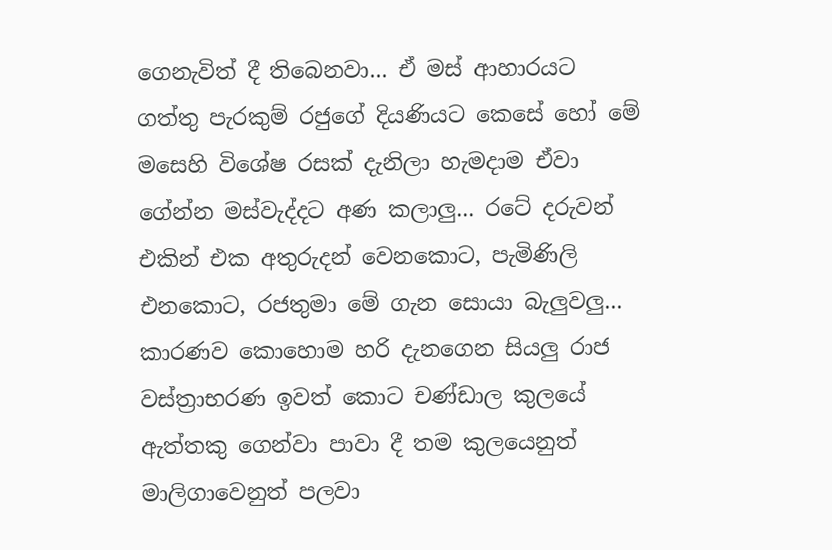ගෙනැවිත් දී තිබෙනවා... ඒ මස් ආහාරයට ගත්තු පැරකුම් රජුගේ දියණියට කෙසේ හෝ මේ මසෙහි විශේෂ රසක් දැනිලා හැමදාම ඒවා ගේන්න මස්වැද්දට අණ කලාලු... රටේ දරුවන් එකින් එක අතුරුදන් වෙනකොට, පැමිණිලි එනකොට, රජතුමා මේ ගැන සොයා බැලුවලු... කාරණව කොහොම හරි දැනගෙන සියලු රාජ වස්ත්‍රාභරණ ඉවත් කොට චණ්ඩාල කුලයේ ඇත්තකු ගෙන්වා පාවා දී තම කුලයෙනුත් මාලිගාවෙනුත් පලවා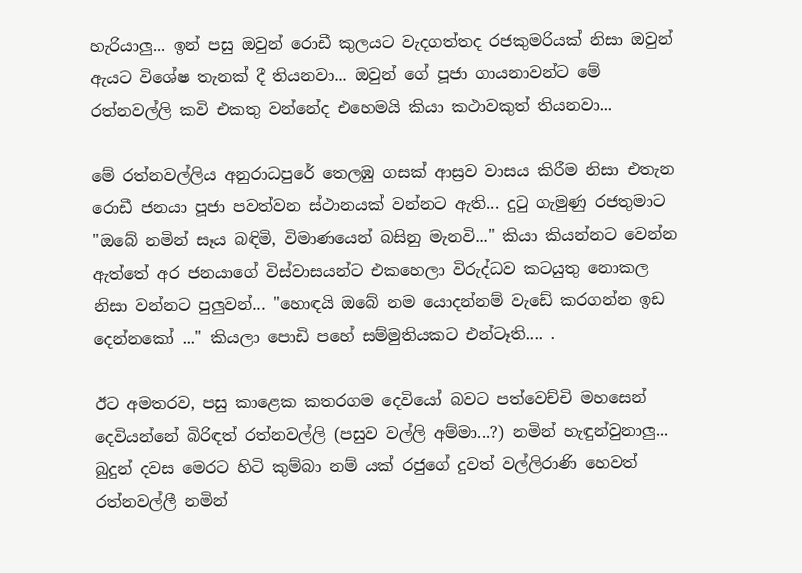හැරියාලු... ඉන් පසු ඔවුන් රොඩී කුලයට වැදගත්තද රජකුමරියක් නිසා ඔවුන් ඇයට විශේෂ තැනක් දී තියනවා... ඔවුන් ගේ පූජා ගායනාවන්ට මේ රත්නවල්ලි කවි එකතු වන්නේද එහෙමයි කියා කථාවකුත් තියනවා...

මේ රත්නවල්ලිය අනුරාධපුරේ තෙලඹු ගසක් ආස්‍රව වාසය කිරීම නිසා එතැන රොඩී ජනයා පූජා පවත්වන ස්ථානයක් වන්නට ඇති... දු‍ටු ගැමුණු රජතුමාට "ඔබේ නමින් සෑය බඳිමි, විමාණයෙන් බසිනු මැනවි..." කියා කියන්නට වෙන්න ඇත්තේ අර ජනයාගේ විස්වාසයන්ට එකහෙලා විරුද්ධව කටයුතු නොකල නිසා වන්නට පුලුවන්... "හොඳයි ඔබේ නම යොදන්නම් වැඩේ කරගන්න ඉඩ දෙන්නකෝ ..." කියලා පොඩි පහේ සම්මුතියකට එන්ටෑති.... .

ඊට අමතරව, පසු කාළෙක කතරගම දෙවියෝ බවට පත්වෙච්චි මහසෙන් දෙවියන්නේ බිරිඳත් රත්නවල්ලි (පසුව වල්ලි අම්මා...?) නමින් හැඳුන්වුනාලු... බුදුන් දවස මෙරට හිටි කුම්බා නම් යක් රජුගේ දුවත් වල්ලිරාණි හෙවත් රත්නවල්ලී නමින්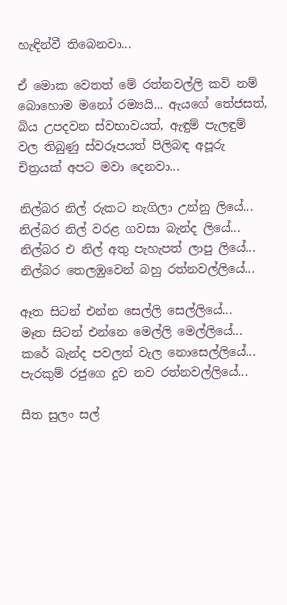හැඳින්වී තිබෙනවා...

ඒ මොක වෙතත් මේ රත්නවල්ලි කවි නම් බොහොම මනෝ රම්‍යයි... ඇයගේ තේජසත්, බිය උපදවන ස්වභාවයත්, ඇඳුම් පැලඳුම් වල තිබුණු ස්වරූපයත් පිලිබඳ අපූරු චිත්‍රයක් අපට මවා දෙනවා...

නිල්බර නිල් රුකට නැගිලා උන්නු ලියේ...
නිල්බර නිල් වරළ ගවසා බැන්ද ලියේ...
නිල්බර එ නිල් අතු පැහැපත් ලාපු ලියේ...
නිල්බර තෙලඹුවෙන් බහු රත්නවල්ලියේ...

ඈත සිටන් එන්න සෙල්ලි සෙල්ලියේ...
මෑත සිටන් එන්නෙ මෙල්ලි මෙල්ලියේ...
කරේ බැන්ද පවලන් වැල නොසෙල්ලියේ...
පැරකුම් රජුගෙ දුව නව රත්නවල්ලියේ...

සීත සුලං සල්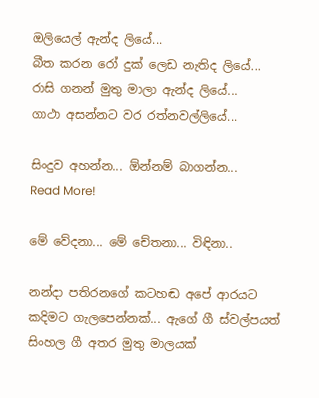ඔලියෙල් ඇන්ද ලියේ...
බීත කරන රෝ දුක් ලෙඩ නැතිද ලියේ...
රාසි ගනන් මුතු මාලා ඇන්ද ලියේ...
ගාථා අසන්නට වර රත්නවල්ලියේ...

සිංදුව අහන්න... ඕන්නම් බාගන්න...
Read More!

මේ වේදනා... මේ චේතනා... විඳිනා..

නන්දා පතිරනගේ කටහඬ අපේ ආරයට කදිමට ගැලපෙන්නක්... ඇගේ ගී ස්වල්පයත් සිංහල ගී අතර මුතු මාලයක්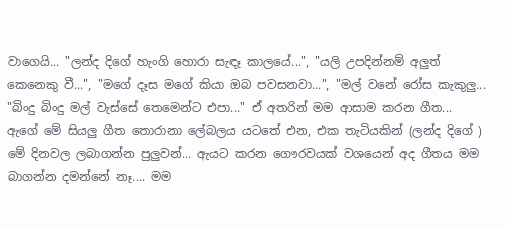වාගෙයි... "ලන්ද දිගේ හැංගි හොරා සැඳෑ කාලයේ...", "යලි උපදින්නම් අලුත් කෙනෙකු වී...", "මගේ දෑස මගේ කියා ඔබ පවසනවා...", "මල් වනේ රෝස කැකුලු... "බිංදු බිංදු මල් වැස්සේ තෙමෙන්ට එපා..." ඒ අතරින් මම ආසාම කරන ගීත... ඇගේ මේ සියලු ගීත තොරානා ලේබලය යටතේ එන, එක තැටියකින් (ලන්ද දිගේ ) මේ දිනවල ලබාගන්න පුලුවන්... ඇයට කරන ගෞරවයක් වශයෙන් අද ගීතය මම බාගන්න දමන්නේ නෑ.... මම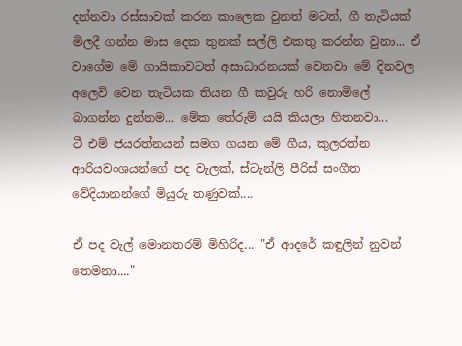දන්නවා රස්සාවක් කරන කාලෙක වුනත් මටත්, ගී තැටියක් මිලදී ගන්න මාස දෙක තුනක් සල්ලි එකතු කරන්න වුනා... ඒ වාගේම මේ ගායිකාවටත් අසාධාරනයක් වෙනවා මේ දිනවල අලෙවි වෙන තැටියක තියන ගී කවුරු හරි නොමිලේ බාගන්න දුන්නම... මේක තේරුම් යයි කියලා හිතනවා...
ටී එම් ජයරත්නයන් සමග ගයන මේ ගීය, කුලරත්න ආරියවංශයන්ගේ පද වැලක්, ස්ටැන්ලි පීරිස් සංගීත වේදියානන්ගේ මියුරු තණුවක්....

ඒ පද වැල් මොනතරම් මිහිරිද... "ඒ ආදරේ කඳුලින් නුවන් තෙමනා...."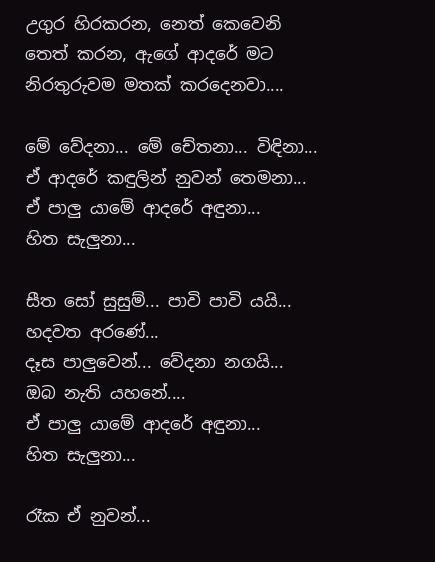උගුර හිරකරන, නෙත් කෙවෙනි තෙත් කරන, ඇගේ ආදරේ මට නිරතුරුවම මතක් කරදෙනවා....

මේ වේදනා... මේ චේතනා... විඳිනා...
ඒ ආදරේ කඳුලින් නුවන් තෙමනා...
ඒ පාලු යාමේ ආදරේ අඳුනා...
හිත සැලුනා...

සීත සෝ සුසුම්... පාවි පාවි යයි...
හදවත අරණේ...
දෑස පාලුවෙන්... වේදනා නගයි...
ඔබ නැති යහනේ....
ඒ පාලු යාමේ ආදරේ අඳුනා...
හිත සැලුනා...

රෑක ඒ නුවන්...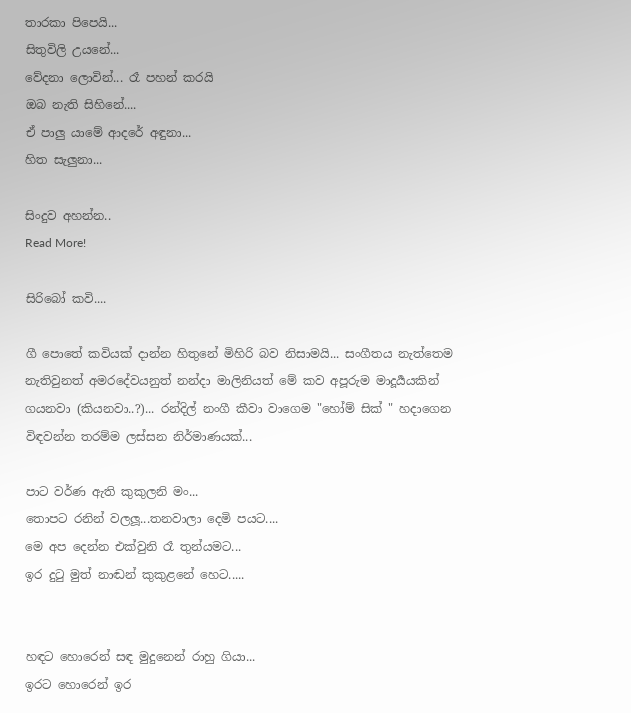තාරකා පිපෙයි...
සිතුවිලි උයනේ...
වේදනා ලොවින්... රෑ පහන් කරයි
ඔබ නැති සිහිනේ....
ඒ පාලු යාමේ ආදරේ අඳුනා...
හිත සැලුනා...

සිංදුව අහන්න..
Read More!

සිරිබෝ කවි....

ගී පොතේ කවියක් දාන්න හිතුනේ මිහිරි බව නිසාමයි... සංගීතය නැත්තෙම නැතිවුනත් අමරදේවයනුත් නන්දා මාලිනියත් මේ කව අපූරුම මාදූර්‍යයකින් ගයනවා (කියනවා..?)... රන්දිල් නංගී කීවා වාගෙම "හෝම් සික් " හදාගෙන විඳවන්න තරම්ම ලස්සන නිර්මාණයක්...

පාට වර්ණ ඇති කුකුලනි මං...
තොපට රනින් වලලූ...තනවාලා දෙමි පයට....
මෙ අප දෙන්න එක්වුනි රෑ තුන්යමට...
ඉර දු‍ටු මුත් නාඬන් කුකුළනේ හෙට.....


හඳට හොරෙන් සඳ මුදුනෙන් රාහු ගියා...
ඉරට හොරෙන් ඉර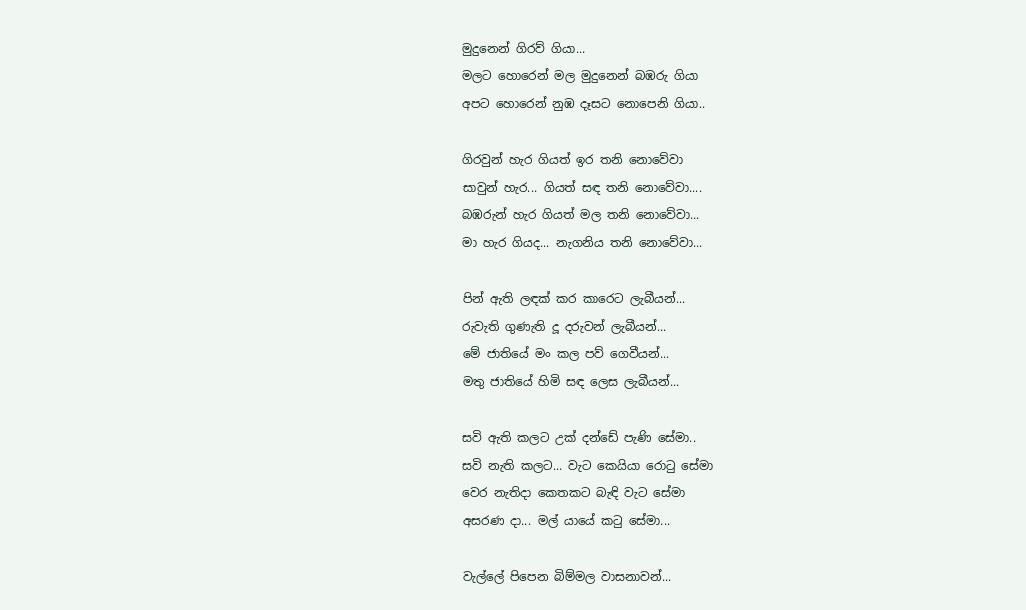මුදුනෙන් ගිරව් ගියා...
මලට හොරෙන් මල මුදුනෙන් බඹරු ගියා
අපට හොරෙන් නුඹ දෑසට නොපෙනි ගියා..

ගිරවුන් හැර ගියත් ඉර තනි නොවේවා
සාවුන් හැර... ගියත් සඳ තනි නොවේවා....
බඹරුන් හැර ගියත් මල තනි නොවේවා...
මා හැර ගියද... නැගනිය තනි නොවේවා...

පින් ඇති ලඳක් කර කාරෙට ලැබීයන්...
රුවැති ගුණැති දූ දරුවන් ලැබීයන්...
මේ ජාතියේ මං කල පව් ගෙවීයන්...
මතු ජාතියේ හිමි සඳ ලෙස ලැබීයන්...

සවි ඇති කලට උක් දන්ඩේ පැණි සේමා..
සවි නැති කලට... වැට කෙයියා රො‍ටු සේමා
වෙර නැතිදා කෙතකට බැඳි වැට සේමා
අසරණ දා... මල් යායේ ක‍ටු සේමා...

වැල්ලේ පිපෙන බිම්මල වාසනාවන්...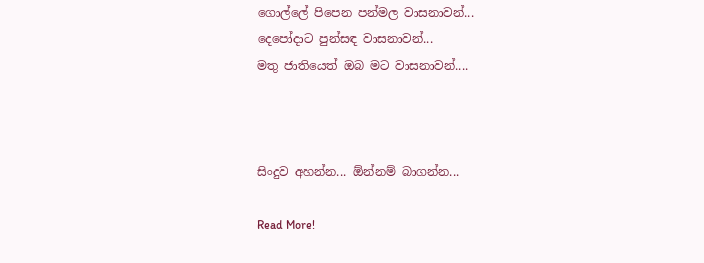ගොල්ලේ පිපෙන පන්මල වාසනාවන්...
දෙපෝදාට පුන්සඳ වාසනාවන්...
මතු ජාතියෙත් ඔබ මට වාසනාවන්....



සිංදුව අහන්න... ඕන්නම් බාගන්න...

Read More!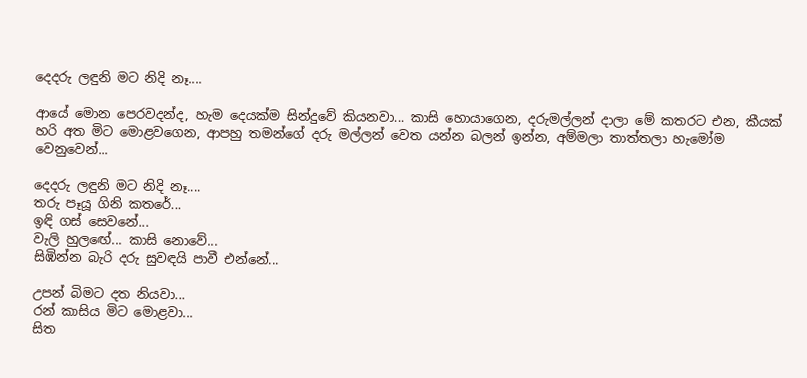දෙදරු ලඳුනි මට නිදි නෑ....

ආයේ මොන පෙරවදන්ද, හැම දෙයක්ම සින්දුවේ කියනවා... කාසි හොයාගෙන, දරුමල්ලන් දාලා මේ කතරට එන, කීයක් හරි අත මිට මොළවගෙන, ආපහු තමන්ගේ දරු මල්ලන් වෙත යන්න බලන් ඉන්න, අම්මලා තාත්තලා හැමෝම වෙනුවෙන්...

දෙදරු ලඳුනි මට නිදි නෑ....
තරු පෑයූ ගිනි කතරේ...
ඉඳි ගස් සෙවනේ...
වැලි හුල‍ඟේ... කාසි නොවේ...
සිඹින්න බැරි දරු සුවඳයි පාවී එන්නේ...

උපන් බිමට දත නියවා...
රන් කාසිය මිට මොළවා...
සිත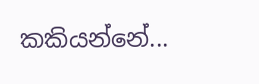කකියන්නේ...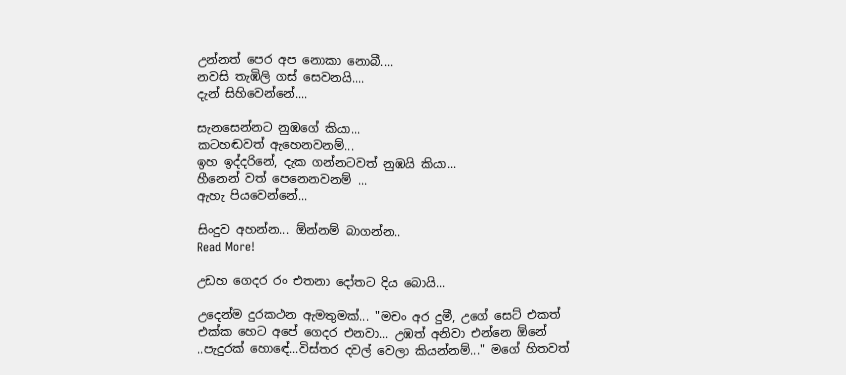උන්නත් පෙර අප නොකා නොබී....
නවසි තැඹිලි ගස් සෙවනයි....
දැන් සිහිවෙන්නේ....

සැනසෙන්නට නුඹගේ කියා...
කටහඬවත් ඇහෙනවනම්...
ඉහ ඉද්දරිනේ, දැක ගන්නටවත් නුඹයි කියා...
හීනෙන් වත් පෙනෙනවනම් ...
ඇහැ පියවෙන්නේ...

සිංදුව අහන්න... ඕන්නම් බාගන්න..
Read More!

උඩහ ගෙදර රං එතනා දෝතට දිය බොයි...

උදෙන්ම දුරකථන ඇමතුමක්... "මචං අර දුමී, උගේ සෙට් එකත් එක්ක හෙට අපේ ගෙදර එනවා... උඹත් අනිවා එන්නෙ ඕනේ ..පැදුරක් හොඳේ...විස්තර දවල් වෙලා කියන්නම්..." මගේ හිතවත්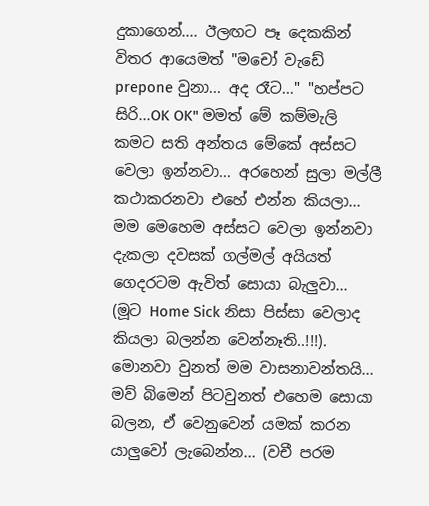දුකාගෙන්.... ඊලඟට පෑ දෙකකින් විතර ආයෙමත් "මචෝ වැඩේ prepone වුනා... අද රෑට..." "හප්පට සිරි...OK OK" මමත් මේ කම්මැලි කමට සති අන්තය මේකේ අස්සට වෙලා ඉන්නවා... අරහෙන් සුලා මල්ලී කථාකරනවා එහේ එන්න කියලා... මම මෙහෙම අස්සට වෙලා ඉන්නවා දැකලා දවසක් ගල්මල් අයියත් ගෙදරටම ඇවිත් සොයා බැලුවා... (මූට Home Sick නිසා පිස්සා වෙලාද කියලා බලන්න වෙන්නෑති..!!!). මොනවා වුනත් මම වාසනාවන්තයි... මව් බිමෙන් පිටවුනත් එහෙම සොයා බලන, ඒ වෙනුවෙන් යමක් කරන යාලුවෝ ලැබෙන්න... (වචී පරම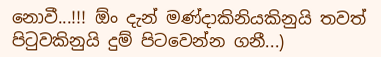නොවී...!!! ඕං දැන් මණ්දාකිනියකිනුයි තවත් පි‍ටුවකිනුයි දුම් පිටවෙන්න ගනී...)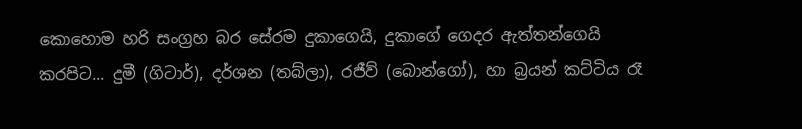කොහොම හරි සංග්‍රහ බර සේරම දුකාගෙයි, දුකාගේ ගෙදර ඇත්තන්ගෙයි කරපිට... දුමී (ගිටාර්), දර්ශන (තබ්ලා), රජීව් (බොන්ගෝ), හා බ්‍රයන් කට්ටිය රෑ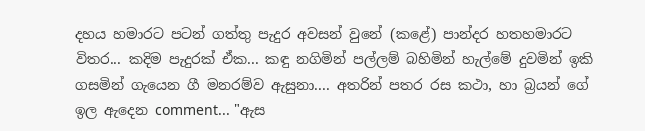දහය හමාරට පටන් ගත්තු පැදුර අවසන් වුනේ (කළේ) පාන්දර හතහමාරට විතර... කදිම පැදුරක් ඒක... කඳු නගිමින් පල්ලම් බහිමින් හැල්මේ දුවමින් ඉකි ගසමින් ගැයෙන ගී මනරම්ව ඇසුනා.... අතරින් පතර රස කථා, හා බ්‍රයන් ගේ ඉල ඇදෙන comment... "ඇස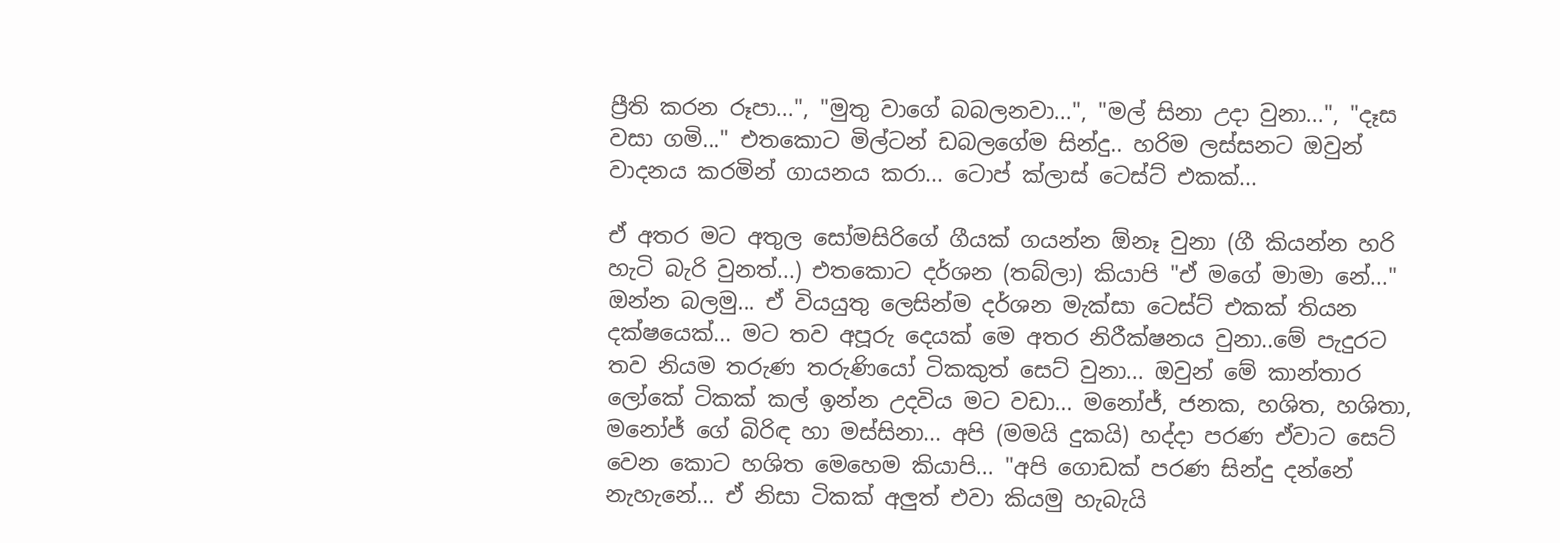ප්‍රීති කරන රූපා...", "මුතු වාගේ බබලනවා...", "මල් සිනා උදා වුනා...", "දෑස වසා ගමි..." එතකොට මිල්ටන් ඩබලගේම සින්දු.. හරිම ලස්සනට ඔවුන් වාදනය කරමින් ගායනය කරා... ටොප් ක්ලාස් ටෙස්ට් එකක්...

ඒ අතර මට අතුල සෝමසිරිගේ ගීයක් ගයන්න ඕනෑ වුනා (ගී කියන්න හරි හැටි බැරි වුනත්...) එතකොට දර්ශන (තබ්ලා) කියාපි "ඒ මගේ මාමා නේ..." ඔන්න බලමු... ඒ වියයුතු ලෙසින්ම දර්ශන මැක්සා ටෙස්ට් එකක් තියන දක්ෂයෙක්... මට තව අපූරු දෙයක් මෙ අතර නිරීක්ෂනය වුනා..මේ පැදුරට තව නියම තරුණ තරුණියෝ ටිකකුත් සෙට් වුනා... ඔවුන් මේ කාන්තාර ලෝකේ ටිකක් කල් ඉන්න උදවිය මට වඩා... මනෝජ්, ජනක, හශිත, හශිතා, මනෝජ් ගේ බිරිඳ හා මස්සිනා... අපි (මමයි දුකයි) හද්දා පරණ ඒවාට සෙට් වෙන කොට හශිත මෙහෙම කියාපි... "අපි ගොඩක් පරණ සින්දු දන්නේ නැහැනේ... ඒ නිසා ටිකක් අලුත් එවා කියමු හැබැයි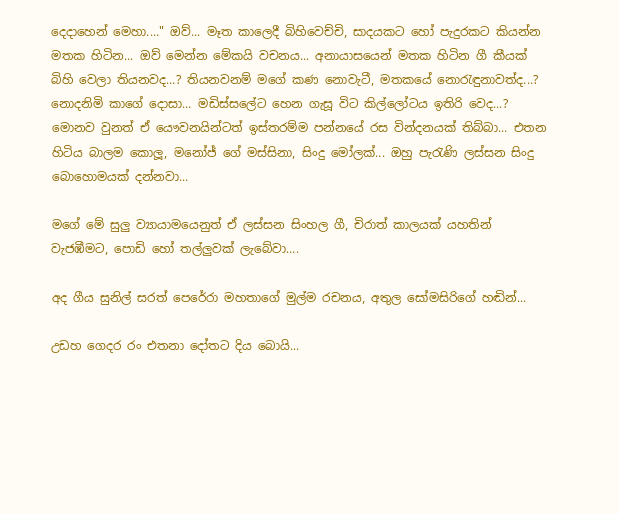දෙදාහෙන් මෙහා...." ඔව්... මෑත කාලෙදී බිහිවෙච්චි, සාදයකට හෝ පැදුරකට කියන්න මතක හිටින... ඔව් මෙන්න මේකයි වචනය... අනායාසයෙන් මතක හිටින ගී කීයක් බිහි වෙලා තියනවද...? තියනවනම් මගේ කණ නොවැටී, මතකයේ නො‍රැඳුනාවත්ද...? නොදනිමි කාගේ දොසා... මඩිස්සලේට හෙන ගැසූ විට කිල්ලෝටය ඉතිරි වෙද...? මොනව වුනත් ඒ යෞවනයින්ටත් ඉස්තරම්ම පන්නයේ රස වින්දනයක් තිබ්බා... එතන හිටිය බාලම කොලූ, මනෝජ් ගේ මස්සිනා, සිංදු මෝලක්... ඔහු පැ‍රැණි ලස්සන සිංදු බොහොමයක් දන්නවා...

මගේ මේ සුලු ව්‍යායාමයෙනුත් ඒ ලස්සන සිංහල ගී, චිරාත් කාලයක් යහතින් වැජඹීමට, පොඩි හෝ තල්ලුවක් ලැබේවා....

අද ගීය සුනිල් සරත් පෙරේරා මහතාගේ මුල්ම රචනය, අතුල සෝමසිරිගේ හඬින්...

උඩහ ගෙදර රං එතනා දෝතට දිය බොයි...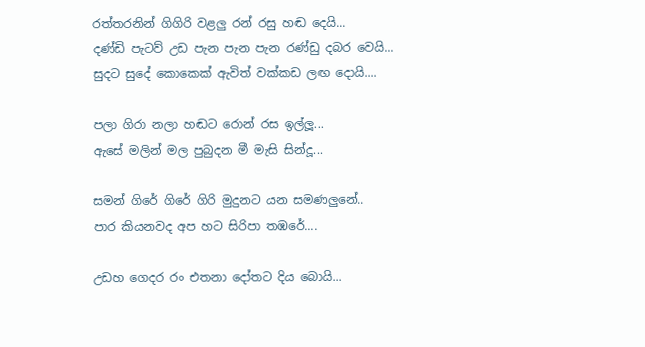රත්තරනින් ගිගිරි වළලු රන් රසු හඬ දෙයි...
දණ්ඩි පැටව් උඩ පැන පැන පැන රණ්ඩු දබර වෙයි...
සුදට සුදේ කොකෙක් ඇවිත් වක්කඩ ලඟ දොයි....

පලා ගිරා නලා හඬට රොන් රස ඉල්ලූ...
ඇසේ මලින් මල පුබුදන මී මැසි සින්දූ...

සමන් ගිරේ ගිරේ ගිරි මුදුනට යන සමණලුනේ..
පාර කියනවද අප හට සිරිපා තඹරේ....

උඩහ ගෙදර රං එතනා දෝතට දිය බොයි...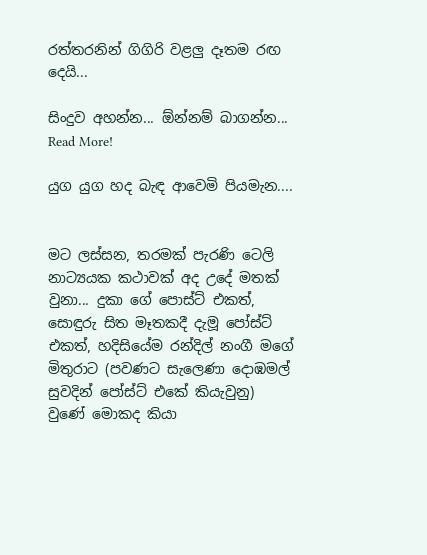රත්තරනින් ගිගිරි වළලු දෑතම රඟ දෙයි...

සිංදුව අහන්න... ඕන්නම් බාගන්න...
Read More!

යුග යුග හද බැඳ ආවෙමි පියමැන....


මට ලස්සන, තරමක් පැරණි ටෙලි නාට්‍යයක කථාවක් අද උදේ මතක් වුනා... දුකා ගේ පොස්ට් එකත්, සොඳුරු සිත මෑතකදී දැමූ පෝස්ට් එකත්, හදිසියේම රන්දිල් නංගී මගේ මිතුරාට (පවණට සැලෙණා දොඹමල් සුවදින් පෝස්ට් එකේ කියැවුනු) වුණේ මොකද කියා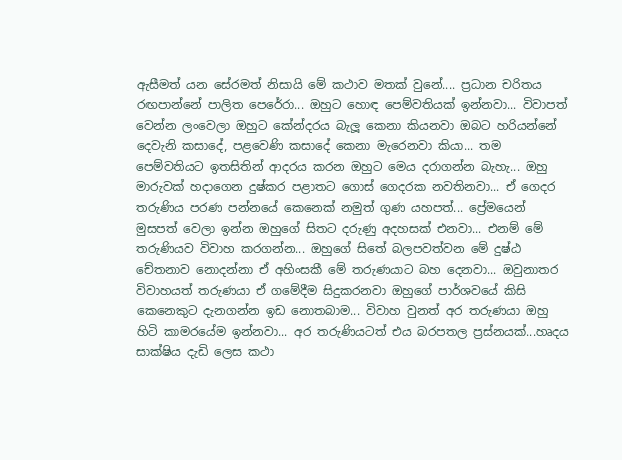ඇසීමත් යන සේරමත් නිසායි මේ කථාව මතක් වුනේ.... ප්‍රධාන චරිතය රඟපාන්නේ පාලිත පෙරේරා... ඔහුට හොඳ පෙම්වතියක් ඉන්නවා... විවාපත් වෙන්න ලංවෙලා ඔහුට කේන්දරය බැලූ කෙනා කියනවා ඔබට හරියන්නේ දෙවැනි කසාදේ, පළවෙණි කසාදේ කෙනා මැරෙනවා කියා... තම පෙම්වතියට ඉතසිතින් ආදරය කරන ඔහුට මෙය දරාගන්න බැහැ... ඔහු මාරුවක් හදාගෙන දුෂ්කර පළාතට ගොස් ගෙදරක නවතිනවා... ඒ ගෙදර තරුණිය පරණ පන්නයේ කෙනෙක් නමුත් ගුණ යහපත්... ප්‍රේමයෙන් මුසපත් වෙලා ඉන්න ඔහුගේ සිතට දරුණු අදහසක් එනවා... එනම් මේ තරුණියව විවාහ කරගන්න... ඔහුගේ සිතේ බලපවත්වන මේ දුෂ්ඨ චේතනාව නොදන්නා ඒ අහිංසකී මේ තරුණයාට බහ දෙනවා... ඔවුනාතර විවාහයත් තරුණයා ඒ ගමේදීම සිදුකරනවා ඔහුගේ පාර්ශවයේ කිසි කෙනෙකුට දැනගන්න ඉඩ නොතබාම... විවාහ වුනත් අර තරුණයා ඔහු හිටි කාමරයේම ඉන්නවා... අර තරුණියටත් එය බරපතල ප්‍රස්නයක්...හෘදය සාක්ෂිය දැඩි ලෙස කථා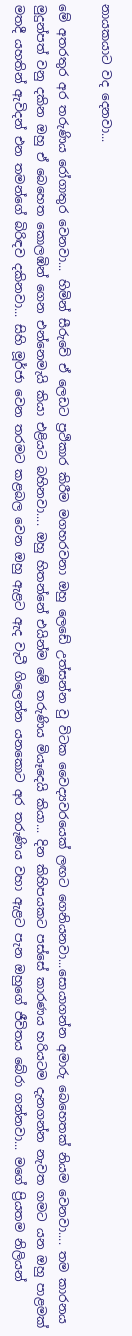නායකයාට වද දෙනවා...

මේ අතරතුර අර තරුණිය රෝගාතුර වෙනවා... හිමින් සීරුවේ ඒ ලෙඩට ප්‍රථිකාර කිරීම මගහරවනා ඔහු ලෙඩේ උත්සන්න වු විටක වෛද්‍යවරයෙක් ලඟට ගෙනියනවා...සොයාගන්න අමාරු බෙහෙතක් නියම වෙනවා.... තම කාරනය මුදුන්පත් වනු දකින ඔහු ඒ බෙහෙත කොලඹින් ගෙන එන්නෙමැයි කියා එළියට බහිනවා.... ඔහු හිතන්නේ එයින්ම මේ තරුණිය මියෑදෙයි කියා... දින කිහිපයකට පස්සේ කාරණය හරියටම දැනගන්න නැවත ගමට යන ඔහු පාළමක් මතදී යහතින් ඇවිදන් එන තමන්ගේ බිරිඳව දකිනවා... සිහි මූර්ජා වෙන තරමට කළබල වෙන ඔහු ඇළට ඇද වැටී ගිලෙන්න යනකොට අර තරුණිය වහා ඇළට පැන ඔහුගේ ජීවිතය බේරා ගන්නවා... මගේ ප්‍රියතම නිලියන්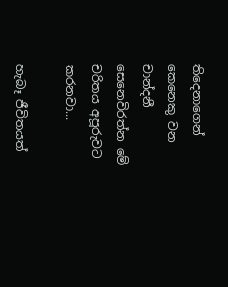තිදෙනාගෙන් කෙනෙකු වන චාන්දනී සෙනෙවිරත්න මේ චරිතය අපූරුවට කරනවා...

හැබෑ ජීවිතයත්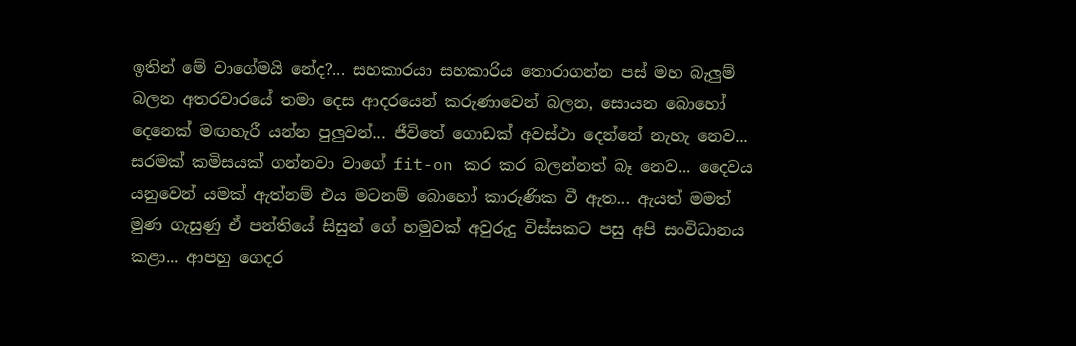ඉතින් මේ වාගේමයි නේද?... සහකාරයා සහකාරිය තොරාගන්න පස් මහ බැලුම් බලන අතරවාරයේ තමා දෙස ආදරයෙන් කරුණාවෙන් බලන, සොයන බොහෝ දෙනෙක් මඟහැරී යන්න පුලුවන්... ජීවිතේ ගොඩක් අවස්ථා දෙන්නේ නැහැ නෙව... සරමක් කමිසයක් ගන්නවා වාගේ fit-on කර කර බලන්නත් බෑ නෙව... දෛවය යනුවෙන් යමක් ඇත්නම් එය මටනම් බොහෝ කාරුණික වී ඇත... ඇයත් මමත් මුණ ගැසුණු ඒ පන්තියේ සිසුන් ගේ හමුවක් අවුරුදු විස්සකට පසු අපි සංවිධානය කළා... ආපහු ගෙදර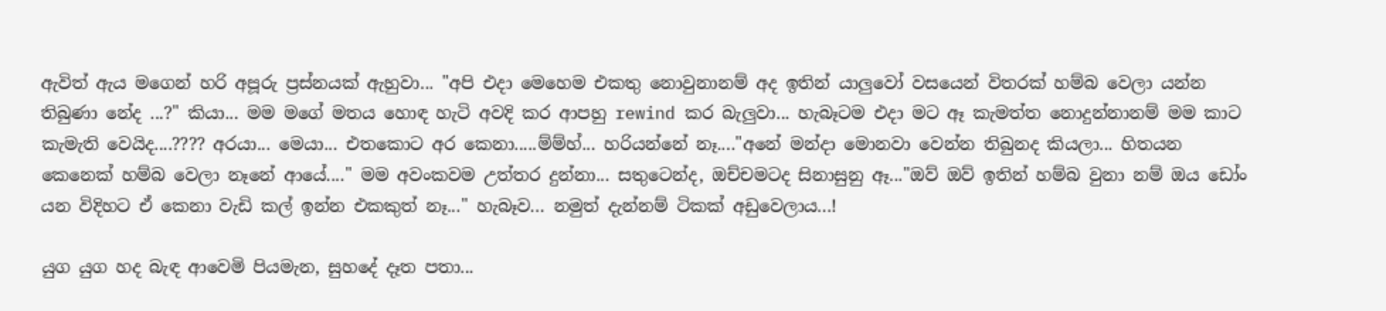ඇවිත් ඇය මගෙන් හරි අපූරු ප්‍රස්නයක් ඇහුවා... "අපි එදා මෙහෙම එකතු නොවුනානම් අද ඉතින් යාලුවෝ වසයෙන් විතරක් හම්බ වෙලා යන්න තිබුණා නේද ...?" කියා... මම මගේ මතය හොඳ හැටි අවදි කර ආපහු rewind කර බැලුවා... හැබෑටම එදා මට ඈ කැමත්ත නොදුන්නානම් මම කාට කැමැති වෙයිද....???? අරයා... මෙයා... එතකොට අර කෙනා.....ම්ම්හ්... හරියන්නේ නෑ...."අනේ මන්දා මොනවා වෙන්න තිබුනද කියලා... හිතයන කෙනෙක් හම්බ වෙලා නෑනේ ආයේ...." මම අවංකවම උත්තර දුන්නා... සතුටෙන්ද, ඔච්චමටද සිනාසුනු ඈ..."ඔව් ඔව් ඉතින් හම්බ වුනා නම් ඔය ඩෝං යන විදිහට ඒ කෙනා වැඩි කල් ඉන්න එකකුත් නෑ..." හැබෑව... නමුත් දැන්නම් ටිකක් අඩුවෙලාය...!

යුග යුග හද බැඳ ආවෙමි පියමැන, සුහදේ දෑත පතා...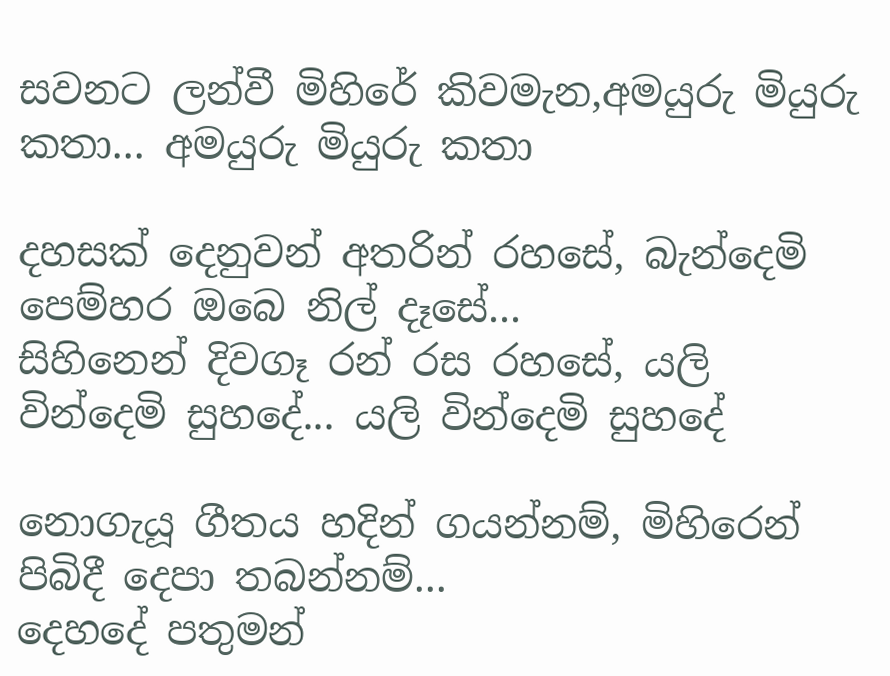සවනට ලන්වී මිහිරේ කිවමැන,අමයුරු මියුරු කතා... අමයුරු මියුරු කතා

දහසක් දෙනුවන් අතරින් රහසේ, බැන්දෙමි පෙම්හර ඔබෙ නිල් දෑසේ...
සිහිනෙන් දිවගෑ රන් රස රහසේ, යලි වින්දෙමි සුහදේ... යලි වින්දෙමි සුහදේ

නොගැයූ ගීතය හදින් ගයන්නම්, මිහිරෙන් පිබිදී දෙපා තබන්නම්...
දෙහදේ පතුමන්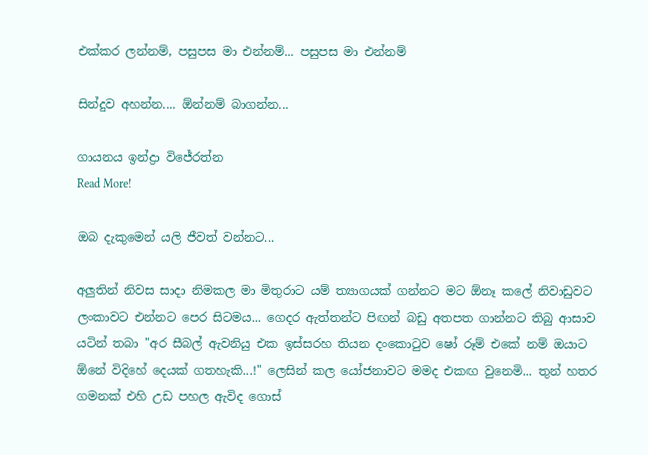එක්කර ලන්නම්, පසුපස මා එන්නම්... පසුපස මා එන්නම්

සින්දුව අහන්න.... ඕන්නම් බාගන්න...

ගායනය ඉන්ද්‍රා විජේරත්න
Read More!

ඔබ දැකුමෙන් යලි ජීවත් වන්නට...

අලුතින් නිවස සාදා නිමකල මා මිතුරාට යම් ත්‍යාගයක් ගන්නට මට ඕනෑ කලේ නිවාඩුවට ලංකාවට එන්නට පෙර සිටමය... ගෙදර ඇත්තන්ට පිඟන් බඩු අතපත ගාන්නට තිබු ආසාව යටින් තබා "අර සීබල් ඇවනියු එක ඉස්සරහ තියන දංකො‍ටුව ෂෝ රූම් එකේ නම් ඔයාට ඕනේ විදිහේ දෙයක් ගතහැකි...!" ලෙසින් කල යෝජනාවට මමද එකඟ වුනෙමි... තුන් හතර ගමනක් එහි උඩ පහල ඇවිද ගොස්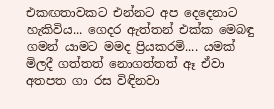එකඟතාවකට එන්නට අප දෙදෙනාට හැකිවිය... ගෙදර ඇත්තන් එක්ක මෙබඳු ගමන් යාමට මමද ප්‍රියකරමි.... යමක් මිලදී ගත්තත් නොගත්තත් ඈ ඒවා අතපත ගා රස විඳිනවා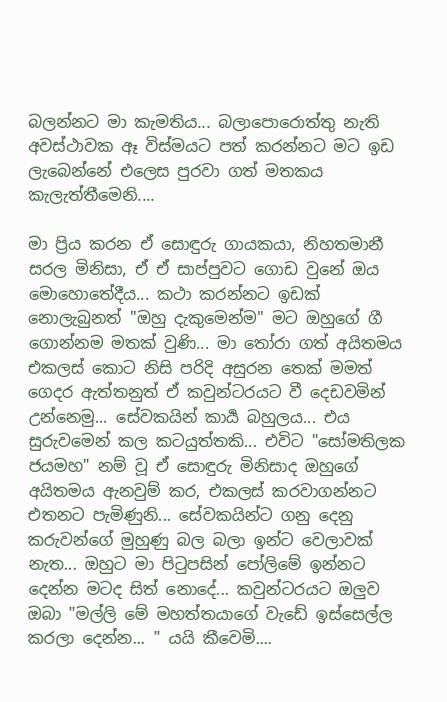බලන්නට මා කැමතිය... බලාපොරොත්තු නැති අවස්ථාවක ඈ විස්මයට පත් කරන්නට මට ඉඩ ලැබෙන්නේ එලෙස පුරවා ගත් මතකය කැලැත්තීමෙනි....

මා ප්‍රිය කරන ඒ සොඳුරු ගායකයා, නිහතමානී සරල මිනිසා, ඒ ඒ සාප්පුවට ගොඩ වුනේ ඔය මොහොතේදීය... කථා කරන්නට ඉඩක් නොලැබුනත් "ඔහු දැකුමෙන්ම" මට ඔහුගේ ගී ගොන්නම මතක් වුණි... මා ‍තෝරා ගත් අයිතමය එකලස් කොට නිසි පරිදි අසුරන තෙක් මමත් ගෙදර ඇත්තනුත් ඒ කවුන්ටරයට වී දෙඩවමින් උන්නෙමු... සේවකයින් කාර්‍ය බහුලය... එය සුරුවමෙන් කල කටයුත්තකි... එවිට "සෝමතිලක ජයමහ" නම් වූ ඒ සොඳුරු මිනිසාද ඔහුගේ අයිතමය ඇනවුම් කර, එකලස් කරවාගන්නට එතනට පැමිණුනි... සේවකයින්ට ගනු දෙනු කරුවන්ගේ මුහුණු බල බලා ඉන්ට වෙලාවක් නැත... ඔහුට මා පි‍ටුපසින් පෝලිමේ ඉන්නට දෙන්න මටද සිත් නොදේ... කවුන්ටරයට ඔලුව ඔබා "මල්ලි මේ මහත්තයාගේ වැඩේ ඉස්සෙල්ල කරලා දෙන්න... " යයි කීවෙමි....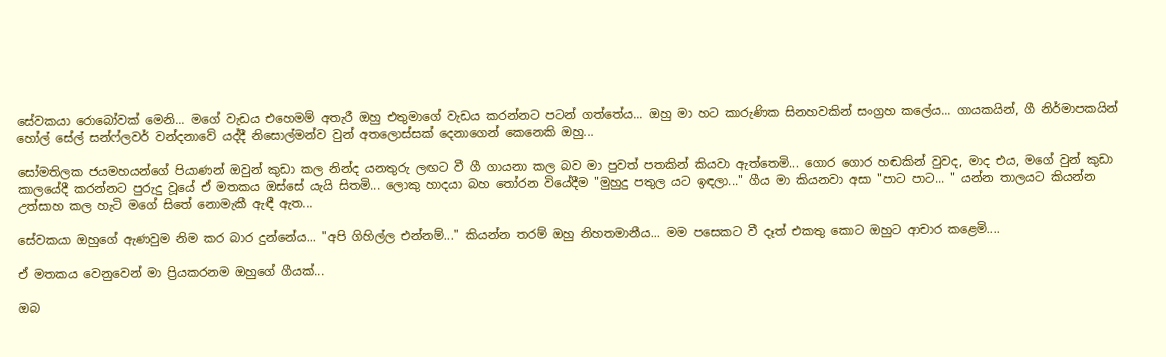සේවකයා රොබෝවක් මෙනි... මගේ වැඩය එහෙමම් අතැරී ඔහු එතුමාගේ වැඩය කරන්නට පටන් ගත්තේය... ඔහු මා හට කාරුණික සිනහවකින් සංග්‍රහ කලේය... ගායකයින්, ගී නිර්මාපකයින් හෝල් සේල් සන්ෆ්ලවර් වන්දනාවේ යද්දී නිසොල්මන්ව වුන් අතලොස්සක් දෙනාගෙන් කෙනෙකි ඔහු...

සෝමතිලක ජයමහයන්ගේ පියාණන් ඔවුන් කුඩා කල නින්ද යනතුරු ලඟට වී ගී ගායනා කල බව මා පුවත් පතකින් කියවා ඇත්තෙමි... ගොර ගොර හඬකින් වුවද, මාද එය, මගේ වුන් කුඩා කාලයේදී කරන්නට පුරුදු වූයේ ඒ මතකය ඔස්සේ යැයි සිතමි... ලොකු හාදයා බහ ‍තෝරන වියේදීම "මුහුදු පතුල යට ඉඳලා..." ගීය මා කියනවා අසා "පාට පාට... " යන්න තාලයට කියන්න උත්සාහ කල හැටි මගේ සිතේ නොමැකී ඇඳී ඇත...

සේවකයා ඔහුගේ ඇණවුම නිම කර බාර දුන්නේය... "අපි ගිහිල්ල එන්නම්..." කියන්න තරම් ඔහු නිහතමානීය... මම පසෙකට වී දෑත් එකතු කොට ඔහුට ආචාර කළෙමි....

ඒ මතකය වෙනුවෙන් මා ප්‍රියකරනම ඔහුගේ ගීයක්...

ඔබ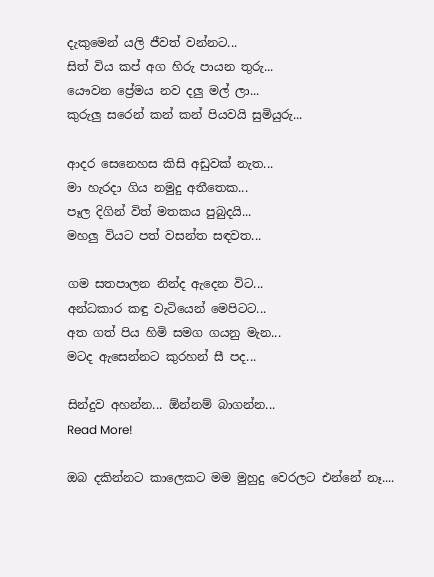දැකුමෙන් යලි ජීවත් වන්නට...
සිත් විය කප් අග හිරු පායන තුරු...
යෞවන ප්‍රේමය නව දලු මල් ලා...
කුරුලු සරෙන් කන් කන් පියවයි සුමියුරු...

ආදර සෙනෙහස කිසි අඩුවක් නැත...
මා හැරදා ගිය නමුදු අතීතෙක...
පෑල දිගින් විත් මතකය පුබුදයි...
මහලු වියට පත් වසන්ත සඳවත...

ගම සතපාලන නින්ද ඇදෙන විට...
අන්ධකාර කඳු වැටියෙන් මෙපිටට...
අත ගත් පිය හිමි සමග ගයනු මැන...
මටද ඇසෙන්නට කුරහන් සී පද...

සින්දුව අහන්න... ඕන්නම් බාගන්න...
Read More!

ඔබ දකින්නට කාලෙකට මම මුහුදු වෙරලට එන්නේ නෑ....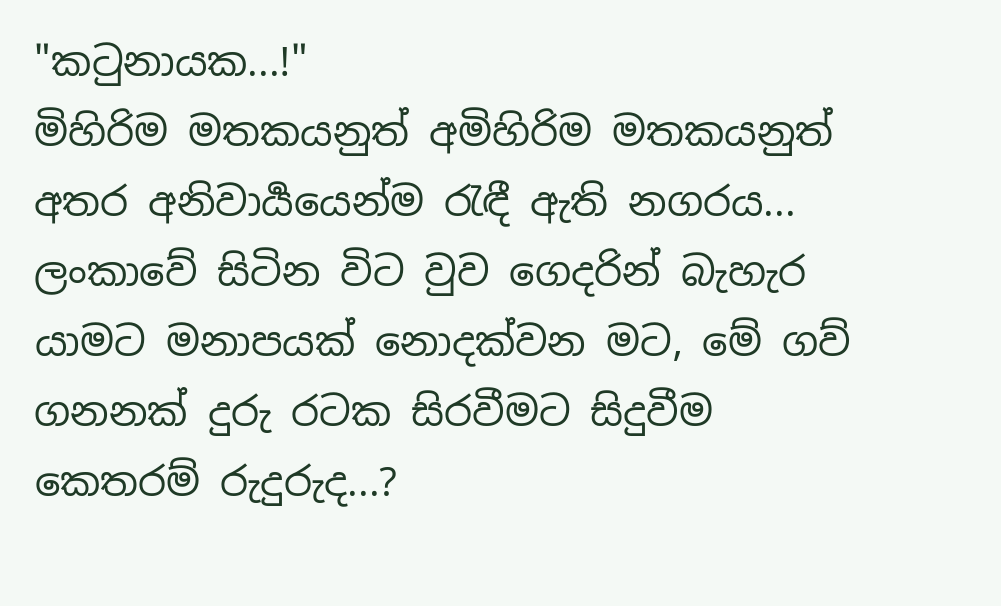"ක‍ටුනායක...!"
මිහිරිම මතකයනුත් අමිහිරිම මතකයනුත් අතර අනිවාර්‍යයෙන්ම ‍රැඳී ඇති නගරය... ලංකාවේ සිටින විට වුව ගෙදරින් බැහැර යාමට මනාපයක් නොදක්වන මට, මේ ගව් ගනනක් දුරු රටක සිරවීමට සිදුවීම කෙතරම් රුදුරුද...?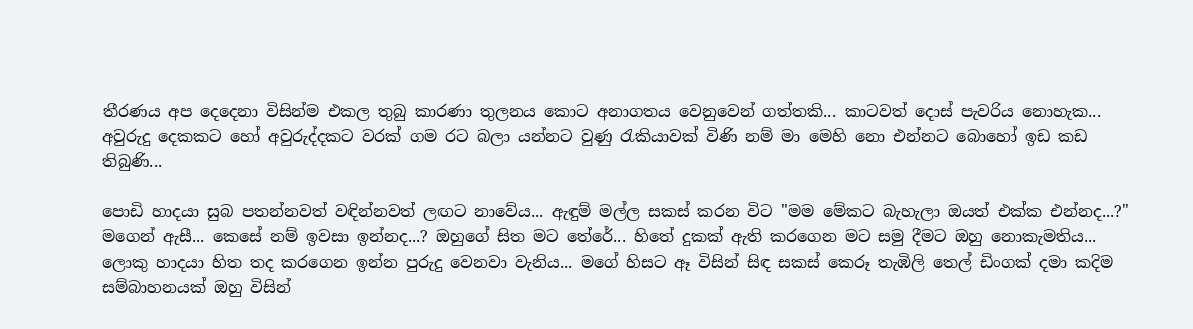තීරණය අප දෙදෙනා විසින්ම එකල තුබු කාරණා තුලනය කොට අනාගතය වෙනුවෙන් ගත්තකි... කාටවත් දොස් පැවරිය නොහැක... අවුරුදු දෙකකට හෝ අවුරුද්දකට වරක් ගම රට බලා යන්නට වුණු ‍රැකියාවක් විණි නම් මා මෙහි නො එන්නට බොහෝ ඉඩ කඩ තිබුණි...

පොඩි හාදයා සුබ පතන්නවත් වඳින්නවත් ලඟට නාවේය... ඇඳුම් මල්ල සකස් කරන විට "මම මේකට බැහැලා ඔයත් එක්ක එන්නද...?" මගෙන් ඇසී... කෙසේ නම් ඉවසා ඉන්නද...? ඔහුගේ සිත මට තේරේ... හිතේ දුකක් ඇති කරගෙන මට සමු දීමට ඔහු නොකැමතිය... ලොකු හාදයා හිත තද කරගෙන ඉන්න පුරුදු වෙනවා වැනිය... මගේ හිසට ඈ විසින් සිඳ සකස් කෙරූ තැඹිලි තෙල් ඩිංගක් දමා කදිම සම්බාහනයක් ඔහු විසින්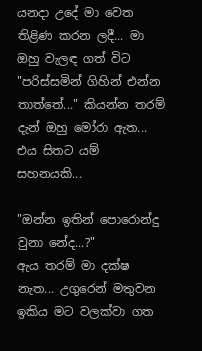යනදා උදේ මා වෙත තිළිණ කරන ලදී... මා ඔහු වැලඳ ගත් විට "පරිස්සමින් ගිහින් එන්න තාත්තේ..." කියන්න තරම් දැන් ඔහු මෝරා ඇත... එය සිතට යම් සහනයකි...

"ඔන්න ඉතින් පොරොන්දු වුනා නේද...?"
ඇය තරම් මා දක්ෂ නැත... උගුරෙන් මතුවන ඉකිය මට වලක්වා ගත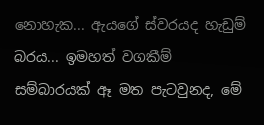නොහැක... ඇයගේ ස්වරයද හැඩුම් බරය... ඉමහත් වගකීම් සම්බාරයක් ඈ මත පැටවුනද, මේ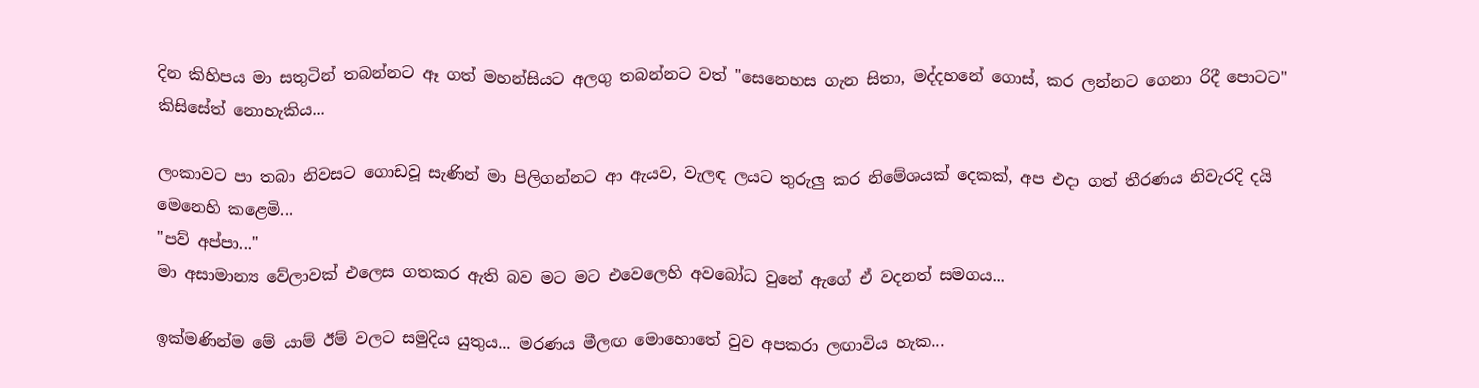දින කිහිපය මා සතුටින් තබන්නට ඈ ගත් මහන්සියට අලගු තබන්නට වත් "සෙනෙහස ගැන සිතා, මද්දහනේ ගොස්, කර ලන්නට ගෙනා රිදී පොටට" කිසිසේත් නොහැකිය...

ලංකාවට පා තබා නිවසට ගොඩවූ සැණින් මා පිලිගන්නට ආ ඇයව, වැලඳ ලයට තුරුලු කර නිමේශයක් දෙකක්, අප එදා ගත් තීරණය නිවැරදි දයි මෙනෙහි කළෙමි...
"පව් අප්පා..."
මා අසාමාන්‍ය වේලාවක් එලෙස ගතකර ඇති බව මට මට එවෙලෙහි අවබෝධ වුනේ ඇගේ ඒ වදනත් සමගය...

ඉක්මණින්ම මේ යාම් ඊම් වලට සමුදිය යුතුය... මරණය මීලඟ මොහොතේ වුව අපකරා ලඟාවිය හැක...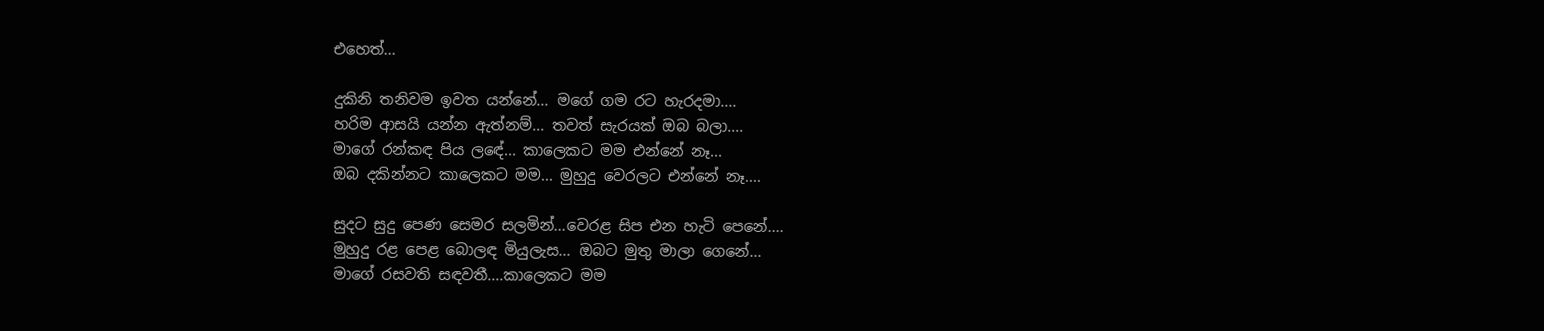එහෙත්...

දුකිනි තනිවම ඉවත යන්නේ... මගේ ගම රට හැරදමා....
හරිම ආසයි යන්න ඇත්නම්... තවත් සැරයක් ඔබ බලා....
මාගේ රන්කඳ පිය ලඳේ... කාලෙකට මම එන්නේ නෑ...
ඔබ දකින්නට කාලෙකට මම... මුහුදු වෙරලට එන්නේ නෑ....

සුදට සුදු පෙණ සෙමර සලමින්...වෙරළ සිප එන හැටි පෙනේ....
මුහුදු රළ පෙළ බොලඳ මියුලැස... ඔබට මුතු මාලා ගෙනේ...
මාගේ රසවති සඳවතී....කාලෙකට මම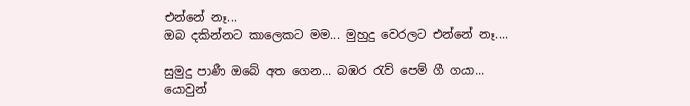එන්නේ නෑ...
ඔබ දකින්නට කාලෙකට මම... මුහුදු වෙරලට එන්නේ නෑ....

සුමුදු පාණී ඔබේ අත ගෙන... බඹර ‍රැව් පෙම් ගී ගයා...
යොවුන්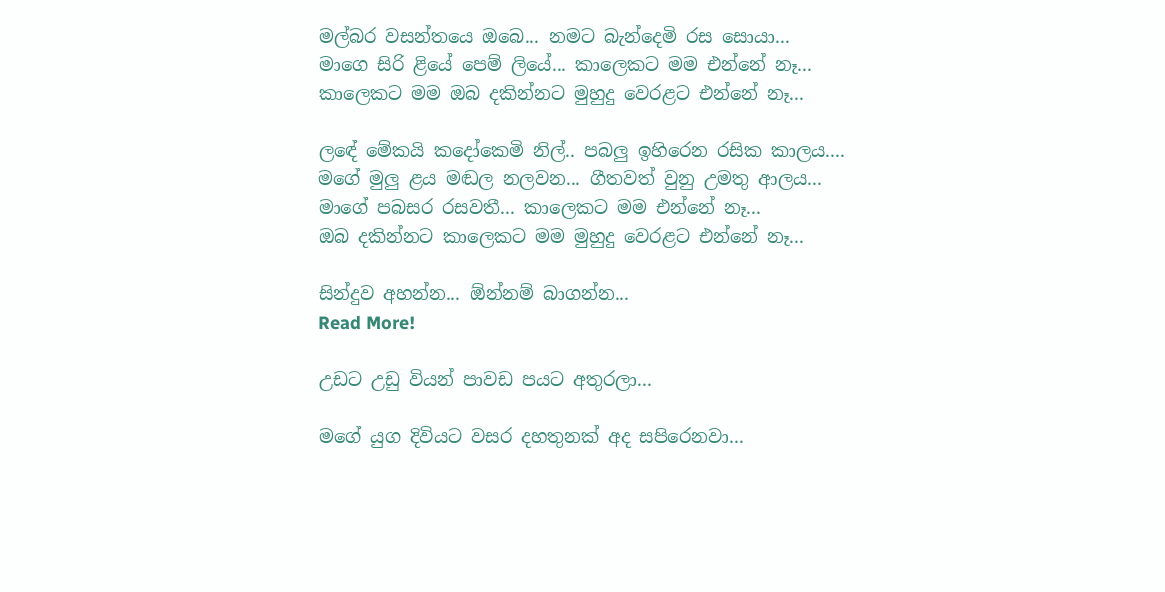මල්බර වසන්තයෙ ඔබෙ... නමට බැන්දෙමි රස සොයා...
මාගෙ සිරි ළියේ පෙම් ලියේ... කාලෙකට මම එන්නේ නෑ...
කාලෙකට මම ඔබ දකින්නට මුහුදු වෙරළට එන්නේ නෑ...

ලඳේ මේකයි කදෝකෙමි නිල්.. පබලු ඉහිරෙන රසික කාලය....
මගේ මුලු ළය මඬල නලවන... ගීතවත් වුනු උමතු ආලය...
මාගේ පබසර රසවතී... කාලෙකට මම එන්නේ නෑ...
ඔබ දකින්නට කාලෙකට මම මුහුදු වෙරළට එන්නේ නෑ...

සින්දුව අහන්න... ඕන්නම් බාගන්න...
Read More!

උඩට උඩු වියන් පාවඩ පයට අතුරලා...

මගේ යුග දිවියට වසර දහතුනක් අද සපිරෙනවා...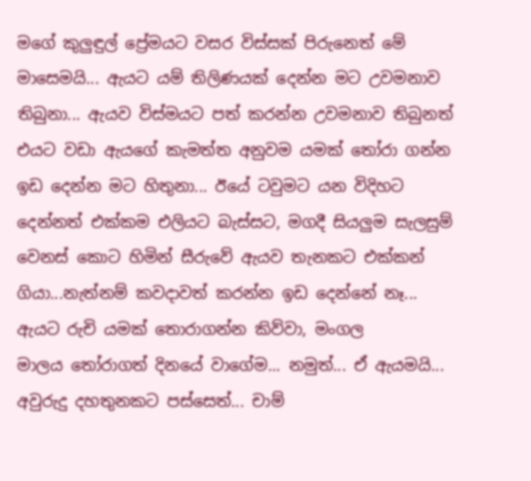මගේ කුලුඳුල් ප්‍රේමයට වසර විස්සක් පිරුනෙත් මේ මාසෙමයි... ඇයට යම් තිලිණයක් දෙන්න මට උවමනාව තිබුනා... ඇයව විස්මයට පත් කරන්න උවමනාව තිබුනත් එයට වඩා ඇයගේ කැමත්ත අනුවම යමක් ‍තෝරා ගන්න ඉඩ දෙන්න මට හිතුනා... ඊයේ ටවුමට යන විදිහට දෙන්නත් එක්කම එලියට බැස්සට, මගදී සියලුම සැලසුම් වෙනස් කොට හිමින් සීරුවේ ඇයව තැනකට එක්කන් ගියා...නැත්නම් කවදාවත් කරන්න ඉඩ දෙන්නේ නෑ... ඇයට රුචි යමක් තොරාගන්න කිව්වා, මංගල මාලය ‍තෝරාගත් දිනයේ වාගේම... නමුත්... ඒ ඇයමයි... අවුරුදු දහතුනකට පස්සෙත්... චාම්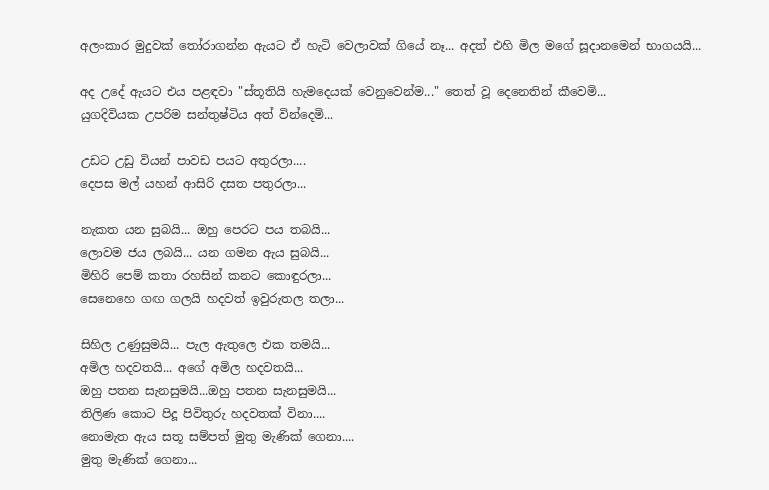අලංකාර මුදුවක් ‍තෝරාගන්න ඇයට ඒ හැටි වෙලාවක් ගියේ නෑ... අදත් එහි මිල මගේ සූදානමෙන් භාගයයි...

අද උදේ ඇයට එය පළඳවා "ස්තූතියි හැමදෙයක් වෙනුවෙන්ම..." තෙත් වූ දෙනෙතින් කීවෙමි...
යුගදිවියක උපරිම සන්තුෂ්ටිය අත් වින්දෙමි...

උඩට උඩු වියන් පාවඩ පයට අතුරලා....
දෙපස මල් යහන් ආසිරි දසත පතුරලා...

නැකත යන සුබයි... ඔහු පෙරට පය තබයි...
ලොවම ජය ලබයි... යන ගමන ඇය සුබයි...
මිහිරි පෙම් කතා රහසින් කනට කොඳුරලා...
සෙනෙහෙ ගඟ ගලයි හදවත් ඉවුරුතල තලා...

සිහිල උණුසුමයි... පැල ඇතුලෙ එක තමයි...
අමිල හදවතයි... අගේ අමිල හදවතයි...
ඔහු පතන සැනසුමයි...ඔහු පතන සැනසුමයි...
තිලිණ කොට පිදූ පිවිතුරු හදවතක් විනා....
නොමැත ඇය සතූ සම්පත් මුතු මැණික් ගෙනා....
මුතු මැණික් ගෙනා...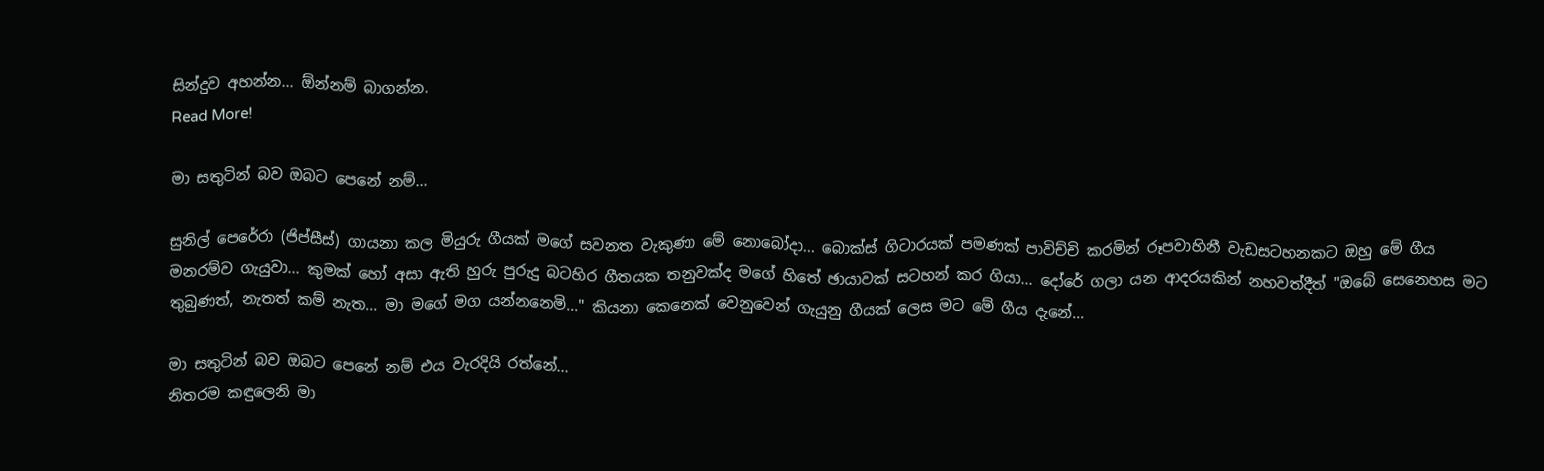සින්දුව අහන්න... ඕන්නම් බාගන්න.
Read More!

මා සතුටින් බව ඔබට පෙනේ නම්...

සුනිල් පෙරේරා (ජිප්සීස්) ගායනා කල මියුරු ගීයක් මගේ සවනත වැකුණා මේ නොබෝදා... බොක්ස් ගිටාරයක් පමණක් පාවිච්චි කරමින් රූපවාහිනී වැඩසටහනකට ඔහු මේ ගීය මනරම්ව ගැයුවා... කුමක් හෝ අසා ඇති හුරු පුරුදු බටහිර ගීතයක තනුවක්ද මගේ හිතේ ඡායාවක් සටහන් කර ගියා... දෝරේ ගලා යන ආදරයකින් නහවත්දීත් "ඔබේ සෙනෙහස මට තුබුණත්, නැතත් කම් නැත... මා මගේ මග යන්නනෙමි..." කියනා කෙනෙක් වෙනුවෙන් ගැයුනු ගීයක් ලෙස මට මේ ගීය දැනේ...

මා සතුටින් බව ඔබට පෙනේ නම් එය වැරදියි රත්නේ...
නිතරම කඳුලෙනි මා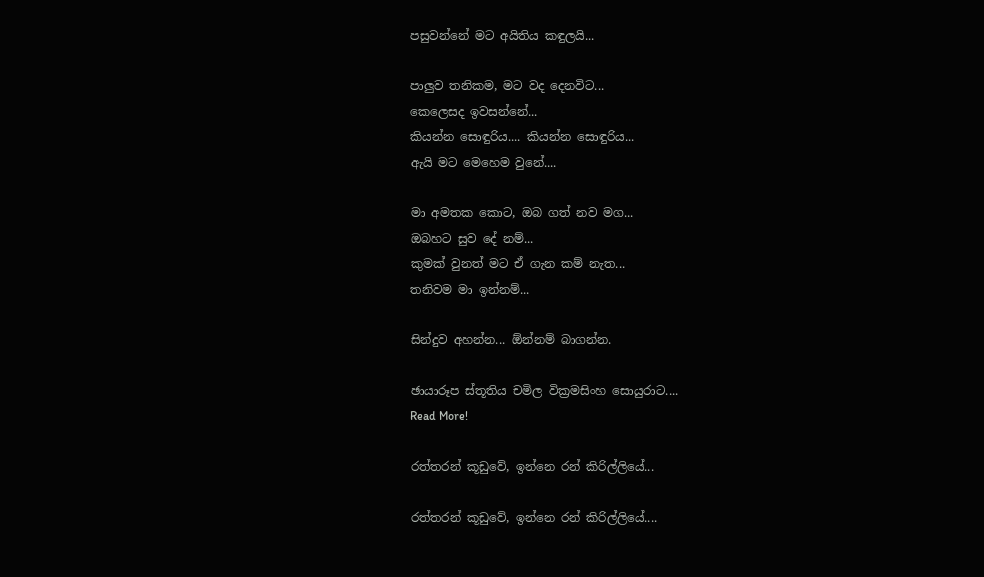පසුවන්නේ මට අයිතිය කඳුලයි...

පාලුව තනිකම, මට වද දෙනවිට...
කෙලෙසද ඉවසන්නේ...
කියන්න සොඳුරිය.... කියන්න සොඳුරිය...
ඇයි මට මෙහෙම වුනේ....

මා අමතක කොට, ඔබ ගත් නව මග...
ඔබහට සුව දේ නම්...
කුමක් වුනත් මට ඒ ගැන කම් නැත...
තනිවම මා ඉන්නම්...

සින්දුව අහන්න... ඕන්නම් බාගන්න.

ඡායාරූප ස්තූතිය චමිල වික්‍රමසිංහ සොයුරාට....
Read More!

රත්තරන් කූඩුවේ, ඉන්නෙ රන් කිරිල්ලියේ...

රත්තරන් කූඩුවේ, ඉන්නෙ රන් කිරිල්ලියේ....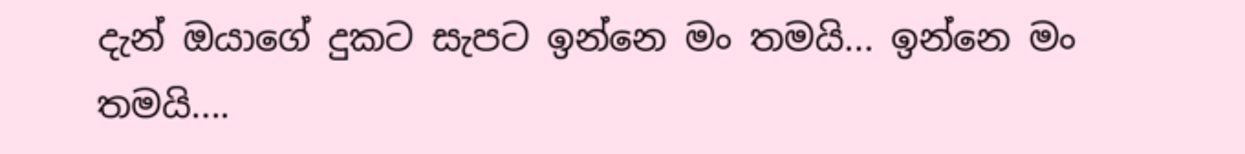දැන් ඔයාගේ දුකට සැපට ඉන්නෙ මං තමයි... ඉන්නෙ මං තමයි....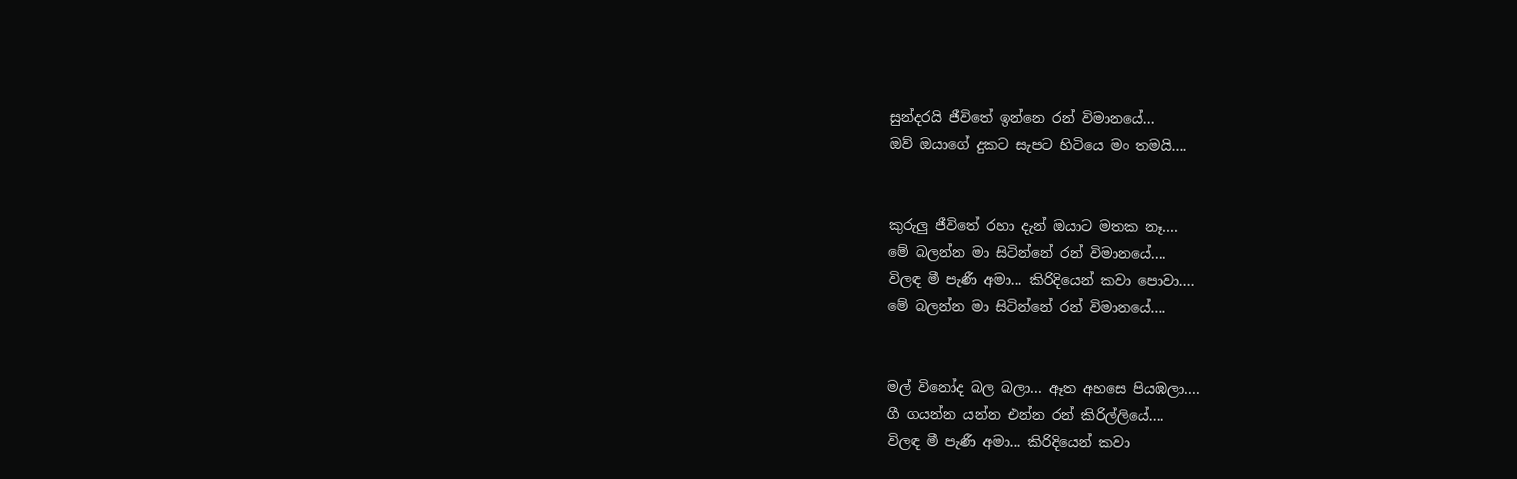සුන්දරයි ජීවිතේ ඉන්නෙ රන් විමානයේ...
ඔව් ඔයාගේ දුකට සැපට හිටියෙ මං තමයි....


කුරුලු ජීවිතේ රහා දැන් ඔයාට මතක නෑ....
මේ බලන්න මා සිටින්නේ රන් විමානයේ....
විලඳ මී පැණී අමා... කිරිදියෙන් කවා පොවා....
මේ බලන්න මා සිටින්නේ රන් විමානයේ....


මල් විනෝද බල බලා... ඈත අහසෙ පියඹලා....
ගී ගයන්න යන්න එන්න රන් කිරිල්ලියේ....
විලඳ මී පැණී අමා... කිරිදියෙන් කවා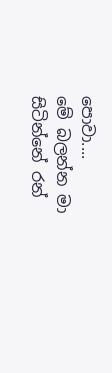පොවා....
මේ බලන්න මා සිටින්නේ රන්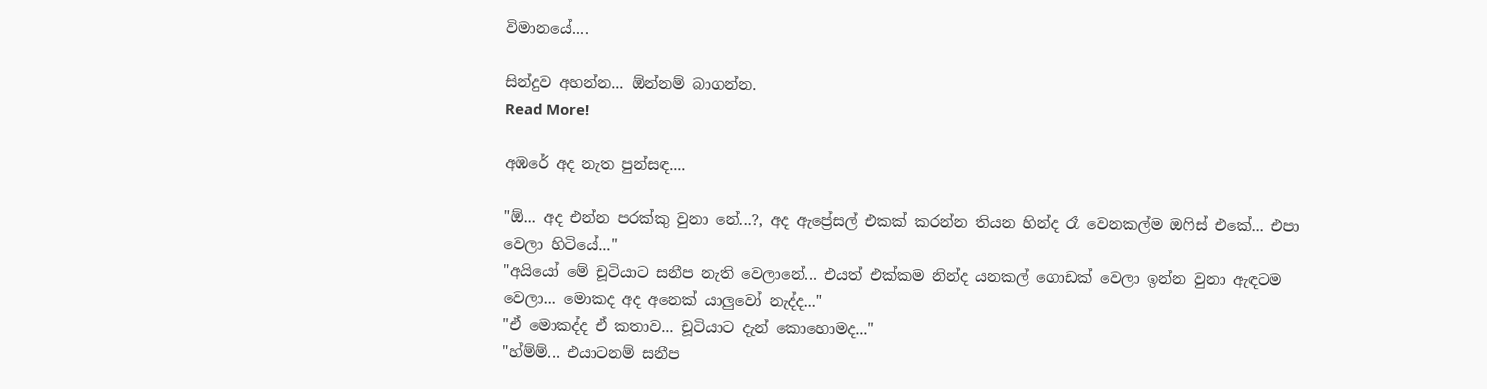විමානයේ....

සින්දුව අහන්න... ඕන්නම් බාගන්න.
Read More!

අඹරේ අද නැත පුන්සඳ....

"ඕ... අද එන්න පරක්කු වුනා නේ...?, අද ඇප්‍රේසල් එකක් කරන්න තියන හින්ද රෑ වෙනකල්ම ඔ‍ෆිස් එකේ... එපා වෙලා හිටියේ..."
"අයියෝ මේ චූටියාට සනීප නැති වෙලානේ... එයත් එක්කම නින්ද යනකල් ගොඩක් වෙලා ඉන්න වුනා ඇඳටම වෙලා... මොකද අද අනෙක් යාලුවෝ නැද්ද..."
"ඒ මොකද්ද ඒ කතාව... චූටියාට දැන් කොහොමද..."
"හ්ම්ම්... එයාටනම් සනීප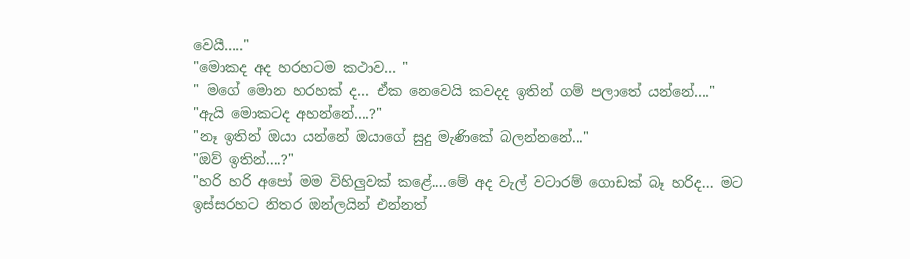වෙයී....."
"මොකද අද හරහටම කථාව... "
" මගේ මොන හරහක් ද... ඒක නෙවෙයි කවදද ඉතින් ගම් පලාතේ යන්නේ...."
"ඇයි මොකටද අහන්නේ....?"
"නෑ ඉතින් ඔයා යන්නේ ඔයාගේ සුදු මැණිකේ බලන්නනේ..."
"ඔව් ඉතින්....?"
"හරි හරි අපෝ මම විහිලුවක් කළේ....මේ අද වැල් වටාරම් ගොඩක් බෑ හරිද... මට ඉස්සරහට නිතර ඔන්ලයින් එන්නත්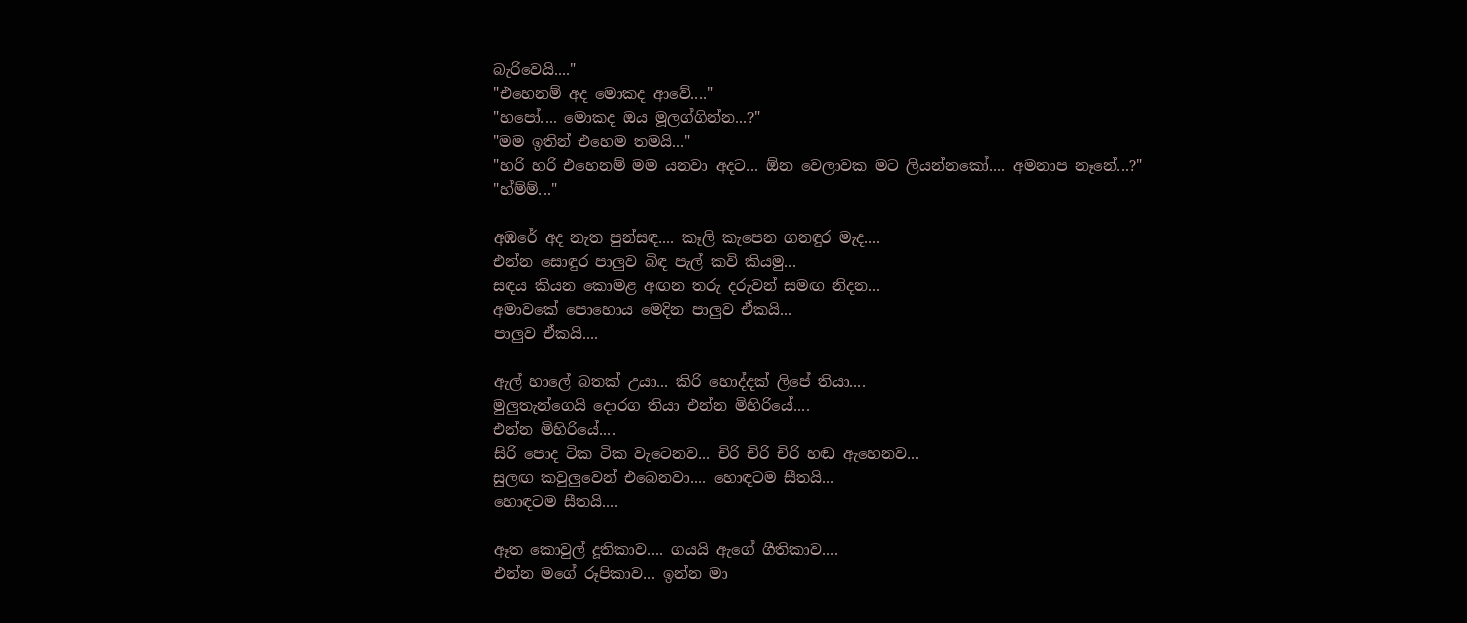බැරිවෙයි...."
"එහෙනම් අද මොකද ආවේ...."
"හපෝ.... මොකද ඔය මූලග්ගින්න...?"
"මම ඉතින් එහෙම තමයි..."
"හරි හරි එහෙනම් මම යනවා අදට... ඕන වෙලාවක මට ලියන්නකෝ.... අමනාප නෑනේ...?"
"හ්ම්ම්..."

අඹරේ අද නැත පුන්සඳ.... කෑලි කැපෙන ගනඳුර මැද....
එන්න සොඳුර පාලුව බිඳ පැල් කවි කියමු...
සඳය කියන කොමළ අඟන තරු දරුවන් සමඟ නිදන...
අමාවකේ පොහොය මෙදින පාලුව ඒකයි...
පාලුව ඒකයි....

ඇල් හාලේ බතක් උයා... කිරි හොද්දක් ලිපේ තියා....
මුලුතැන්ගෙයි දොරග තියා එන්න මිහිරියේ....
එන්න මිහිරියේ....
සිරි පොද ටික ටික වැටෙනව... චිරි චිරි චිරි හඬ ඇහෙනව...
සුලඟ කවුලුවෙන් එබෙනවා.... හොඳටම සීතයි...
හොඳටම සීතයි....

ඈත කොවුල් දූතිකාව.... ගයයි ඇගේ ගීතිකාව....
එන්න මගේ රූපිකාව... ඉන්න මා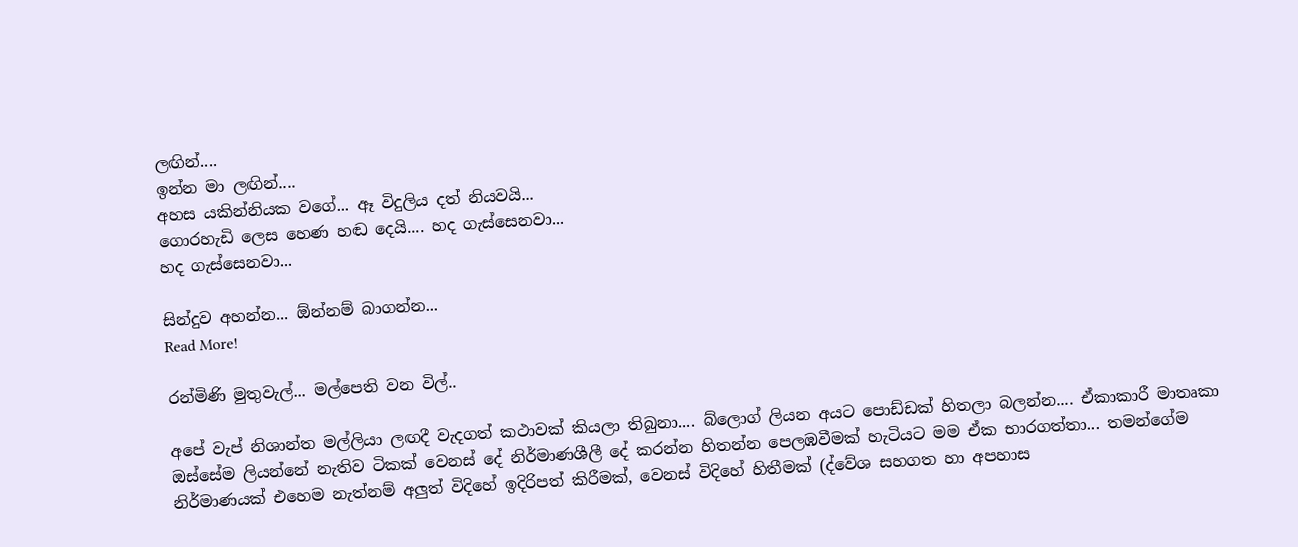ලඟින්....
ඉන්න මා ලඟින්....
අහස යකින්නියක වගේ... ඈ විදුලිය දත් නියවයි...
ගොරහැඩි ලෙස හෙණ හඬ දෙයි.... හද ගැස්සෙනවා...
හද ගැස්සෙනවා...

සින්දුව අහන්න... ඕන්නම් බාගන්න...
Read More!

රන්මිණි මුතුවැල්... මල්පෙති වන විල්..

අපේ වැප් නිශාන්ත මල්ලියා ලඟදී වැදගත් කථාවක් කියලා තිබුනා.... බ්ලොග් ලියන අයට පොඩ්ඩක් හිතලා බලන්න.... ඒකාකාරී මාතෘකා ඔස්සේම ලියන්නේ නැතිව ටිකක් වෙනස් දේ නිර්මාණශීලී දේ කරන්න හිතන්න පෙලඹවීමක් හැටියට මම ඒක භාරගත්තා... තමන්ගේම නිර්මාණයක් එහෙම නැත්නම් අලුත් විදිහේ ඉදිරිපත් කිරීමක්, වෙනස් විදිහේ හිතීමක් (ද්වේශ සහගත හා අපහාස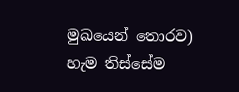මුඛයෙන් තොරව) හැම තිස්සේම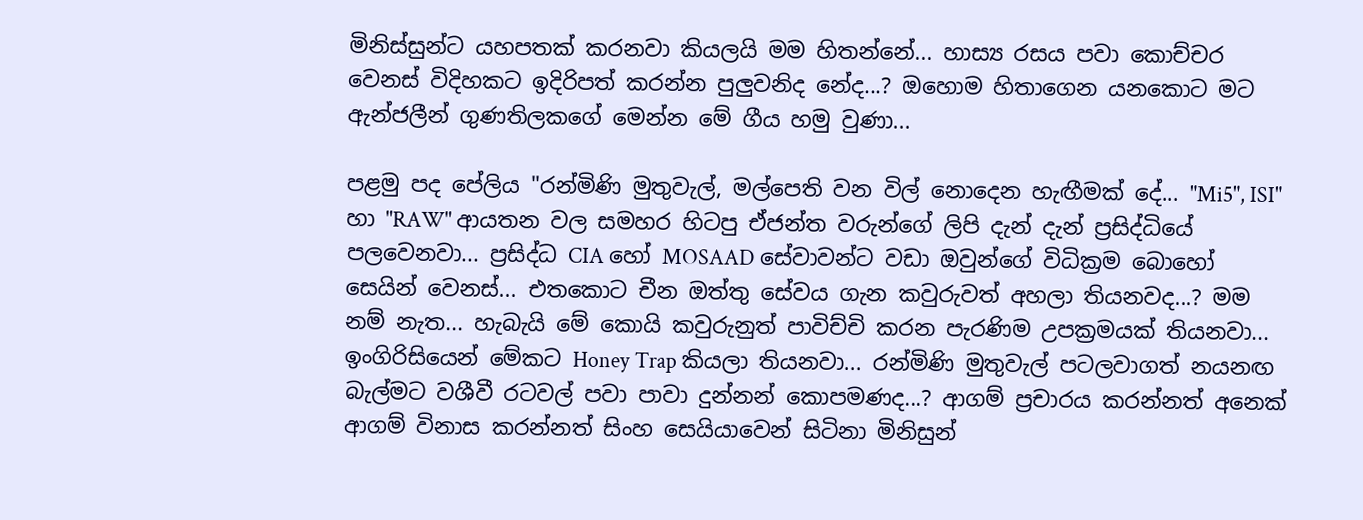මිනිස්සුන්ට යහපතක් කරනවා කියලයි මම හිතන්නේ... හාස්‍ය රසය පවා කොච්චර වෙනස් විදිහකට ඉදිරිපත් කරන්න පුලුවනිද නේද...? ඔහොම හිතාගෙන යනකොට මට ඇන්ජලීන් ගුණතිලකගේ මෙන්න මේ ගීය හමු වුණා...

පළමු පද පේලිය "රන්මිණි මුතුවැල්, මල්පෙති වන විල් නොදෙන හැඟීමක් දේ... "Mi5", ISI" හා "RAW" ආයතන වල සමහර හිටපු ඒජන්ත වරුන්ගේ ලිපි දැන් දැන් ප්‍රසිද්ධියේ පලවෙනවා... ප්‍රසිද්ධ CIA හෝ MOSAAD සේවාවන්ට වඩා ඔවුන්ගේ විධික්‍රම බොහෝ සෙයින් වෙනස්... එතකොට චීන ඔත්තු සේවය ගැන කවුරුවත් අහලා තියනවද...? මම නම් නැත... හැබැයි මේ කොයි කවුරුනුත් පාවිච්චි කරන පැරණිම උපක්‍රමයක් තියනවා... ඉංගිරිසියෙන් මේකට Honey Trap කියලා තියනවා... රන්මිණි මුතුවැල් පටලවාගත් නයනඟ බැල්මට වශීවී රටවල් පවා පාවා දුන්නන් කොපමණද...? ආගම් ප්‍රචාරය කරන්නත් අනෙක් ආගම් විනාස කරන්නත් සිංහ සෙයියාවෙන් සිටිනා මිනිසුන්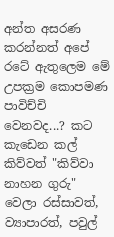අන්ත අසරණ කරන්නත් අපේ රටේ ඇතුලෙම මේ උපක්‍රම කොපමණ පාවිච්චි වෙනවද...? කට කැඩෙන කල් කිව්වත් "කිව්වා නාහන ගුරු" වෙලා රස්සාවත්, ව්‍යාපාරත්, පවුල්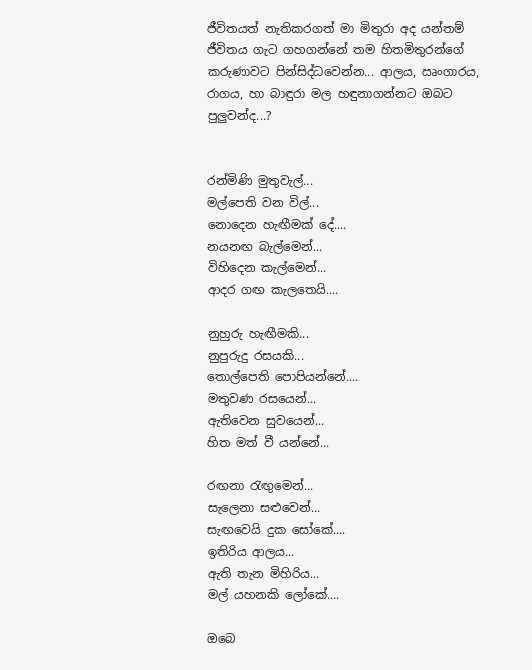ජීවිතයත් නැතිකරගත් මා මිතුරා අද යන්තම් ජීවිතය ගැට ගහගන්නේ තම හිතමිතුරන්ගේ කරුණාවට පින්සිද්ධවෙන්න... ආලය, ඍංගාරය, රාගය, හා බාඳුරා මල හඳුනාගන්නට ඔබට පුලුවන්ද...?


රන්මිණි මුතුවැල්...
මල්පෙති වන විල්...
නොදෙන හැඟීමක් දේ....
නයනඟ බැල්මෙන්...
විහිදෙන කැල්මෙන්...
ආදර ගඟ කැලතෙයි....

නුහුරු හැඟීමකි...
නුපුරුදු රසයකි...
තොල්පෙති පොපියන්නේ....
මතුවණ රසයෙන්...
ඇතිවෙන සුවයෙන්...
හිත මත් වී යන්නේ...

රඟනා ‍රැඟුමෙන්...
සැලෙනා සළුවෙන්...
සැඟවෙයි දුක සෝකේ....
ඉතිරිය ආලය...
ඇති තැන මිහිරිය...
මල් යහනකි ලෝකේ....

ඔබෙ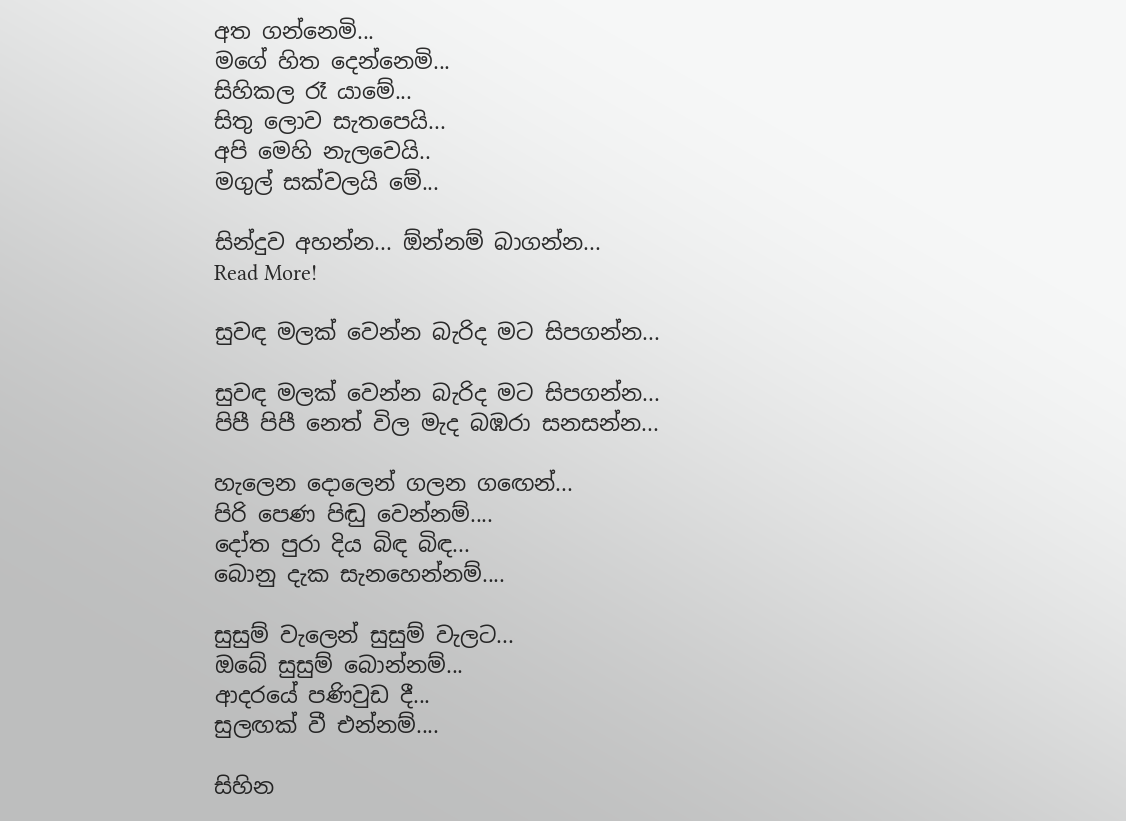අත ගන්නෙමි...
මගේ හිත දෙන්නෙමි...
සිහිකල රෑ යාමේ...
සිතු ලොව සැතපෙයි...
අපි මෙහි නැලවෙයි..
මගුල් සක්වලයි මේ...

සින්දුව අහන්න... ඕන්නම් බාගන්න...
Read More!

සුවඳ මලක් වෙන්න බැරිද මට සිපගන්න...

සුවඳ මලක් වෙන්න බැරිද මට සිපගන්න...
පිපී පිපී නෙත් විල මැද බඹරා සනසන්න...

හැලෙන දොලෙන් ගලන ග‍ඟෙන්...
පිරි පෙණ පිඬු වෙන්නම්....
දෝත පුරා දිය බිඳ බිඳ...
බොනු දැක සැනහෙන්නම්....

සුසුම් වැලෙන් සුසුම් වැලට...
ඔබේ සුසුම් බොන්නම්...
ආදරයේ පණිවුඩ දී...
සුලඟක් වී එන්නම්....

සිහින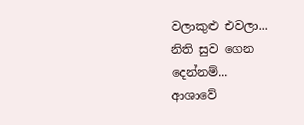වලාකුළු එවලා...
නිති සුව ගෙන දෙන්නම්...
ආශාවේ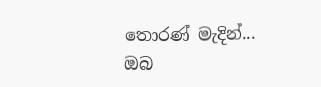තොරණ් මැදින්...
ඔබ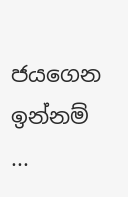ජයගෙන ඉන්නම් ...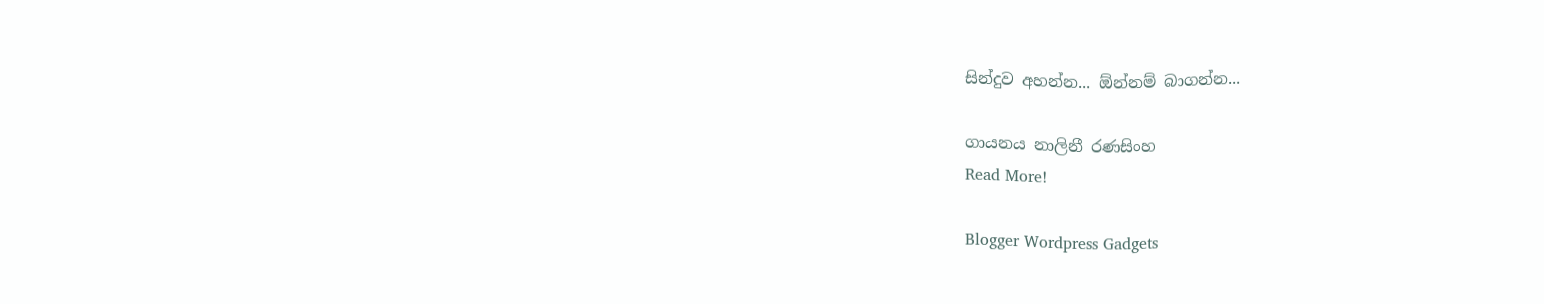සින්දුව අහන්න... ඕන්නම් බාගන්න...

ගායනය නාලිනී රණසිංහ
Read More!

Blogger Wordpress Gadgets